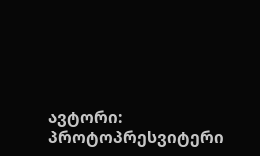ავტორი: პროტოპრესვიტერი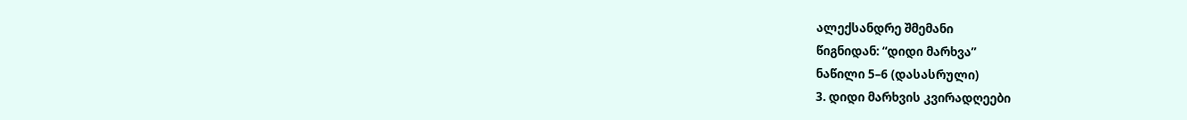ალექსანდრე შმემანი
წიგნიდან: “დიდი მარხვა”
ნაწილი 5–6 (დასასრული)
3. დიდი მარხვის კვირადღეები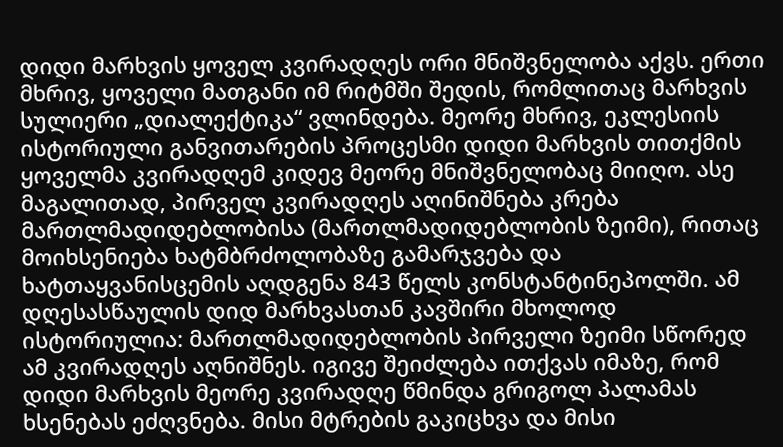დიდი მარხვის ყოველ კვირადღეს ორი მნიშვნელობა აქვს. ერთი მხრივ, ყოველი მათგანი იმ რიტმში შედის, რომლითაც მარხვის სულიერი „დიალექტიკა“ ვლინდება. მეორე მხრივ, ეკლესიის ისტორიული განვითარების პროცესმი დიდი მარხვის თითქმის ყოველმა კვირადღემ კიდევ მეორე მნიშვნელობაც მიიღო. ასე მაგალითად, პირველ კვირადღეს აღინიშნება კრება მართლმადიდებლობისა (მართლმადიდებლობის ზეიმი), რითაც მოიხსენიება ხატმბრძოლობაზე გამარჯვება და ხატთაყვანისცემის აღდგენა 843 წელს კონსტანტინეპოლში. ამ დღესასწაულის დიდ მარხვასთან კავშირი მხოლოდ ისტორიულია: მართლმადიდებლობის პირველი ზეიმი სწორედ ამ კვირადღეს აღნიშნეს. იგივე შეიძლება ითქვას იმაზე, რომ დიდი მარხვის მეორე კვირადღე წმინდა გრიგოლ პალამას ხსენებას ეძღვნება. მისი მტრების გაკიცხვა და მისი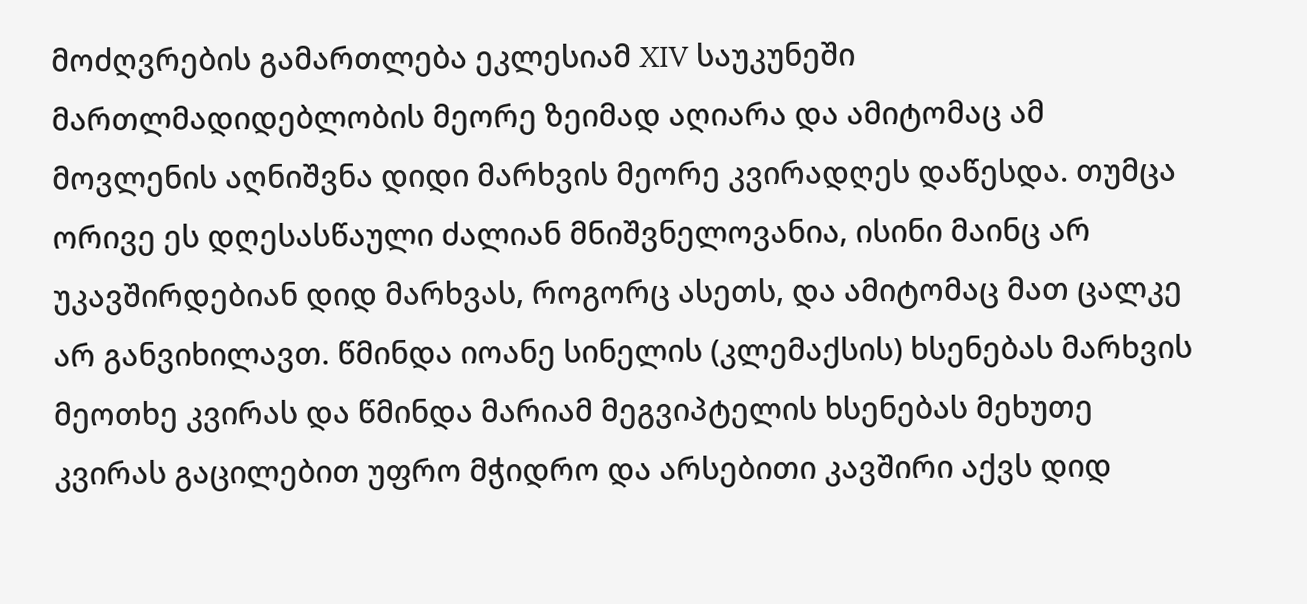მოძღვრების გამართლება ეკლესიამ XIV საუკუნეში მართლმადიდებლობის მეორე ზეიმად აღიარა და ამიტომაც ამ მოვლენის აღნიშვნა დიდი მარხვის მეორე კვირადღეს დაწესდა. თუმცა ორივე ეს დღესასწაული ძალიან მნიშვნელოვანია, ისინი მაინც არ უკავშირდებიან დიდ მარხვას, როგორც ასეთს, და ამიტომაც მათ ცალკე არ განვიხილავთ. წმინდა იოანე სინელის (კლემაქსის) ხსენებას მარხვის მეოთხე კვირას და წმინდა მარიამ მეგვიპტელის ხსენებას მეხუთე კვირას გაცილებით უფრო მჭიდრო და არსებითი კავშირი აქვს დიდ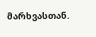მარხვასთან.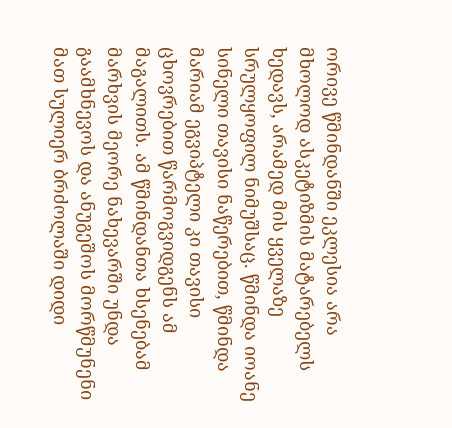ორივე წმინდანში ეკლესია არა მხოლოდ ასკეტიზმის მატარებელს ხედავს, არამედ მის ყველაზე სრულყოფილ ნიმუშსაც. წმინდა იოანე სინელი თავისი ნაწერებით, წმინდა მარიამ ეგვიპტელი კი თავისი ცხოვრებით წარმოგვიდგენს ამ მაგალითს. ამ წმინდანთა ხსენებამ მარხვის მეორე ნახევარში უნდა გაამხნევოს და ანუგეშოს მორწმუნენი მათ სულიერ ბრძოლაში დიდი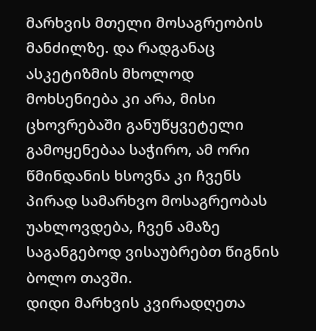მარხვის მთელი მოსაგრეობის მანძილზე. და რადგანაც ასკეტიზმის მხოლოდ მოხსენიება კი არა, მისი ცხოვრებაში განუწყვეტელი გამოყენებაა საჭირო, ამ ორი წმინდანის ხსოვნა კი ჩვენს პირად სამარხვო მოსაგრეობას უახლოვდება, ჩვენ ამაზე საგანგებოდ ვისაუბრებთ წიგნის ბოლო თავში.
დიდი მარხვის კვირადღეთა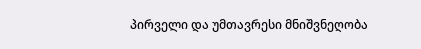პირველი და უმთავრესი მნიშვნეღობა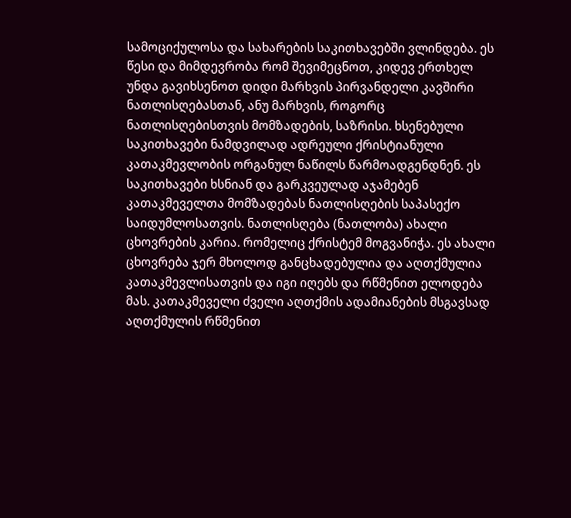სამოციქულოსა და სახარების საკითხავებში ვლინდება. ეს წესი და მიმდევრობა რომ შევიმეცნოთ, კიდევ ერთხელ უნდა გავიხსენოთ დიდი მარხვის პირვანდელი კავშირი ნათლისღებასთან, ანუ მარხვის, როგორც ნათლისღებისთვის მომზადების, საზრისი. ხსენებული საკითხავები ნამდვილად ადრეული ქრისტიანული კათაკმევლობის ორგანულ ნაწილს წარმოადგენდნენ. ეს საკითხავები ხსნიან და გარკვეულად აჯამებენ კათაკმეველთა მომზადებას ნათლისღების საპასექო საიდუმლოსათვის. ნათლისღება (ნათლობა) ახალი ცხოვრების კარია. რომელიც ქრისტემ მოგვანიჭა. ეს ახალი ცხოვრება ჯერ მხოლოდ განცხადებულია და აღთქმულია კათაკმევლისათვის და იგი იღებს და რწმენით ელოდება მას. კათაკმეველი ძველი აღთქმის ადამიანების მსგავსად აღთქმულის რწმენით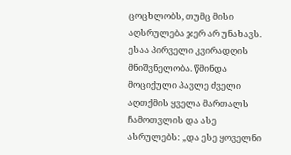ცოცხლობს, თუმც მისი აღსრულება ჯერ არ უნახავს.
ესაა პირველი კვირადღის მნიშვნელობა. წმინდა მოციქული პავლე ძველი აღთქმის ყველა მართალს ჩამოთვლის და ასე ასრულებს: „და ესე ყოველნი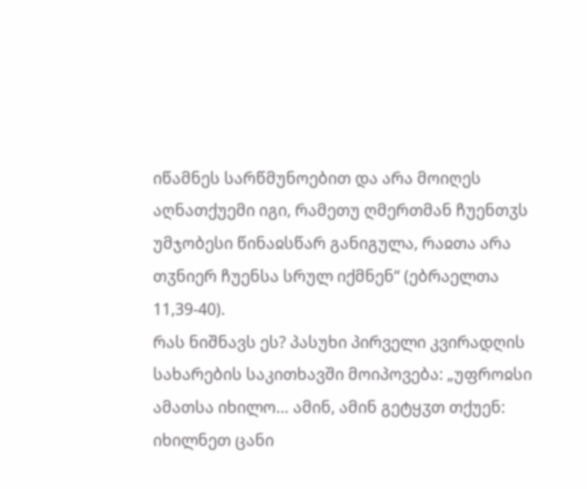იწამნეს სარწმუნოებით და არა მოიღეს აღნათქუემი იგი, რამეთუ ღმერთმან ჩუენთჳს უმჯობესი წინაჲსწარ განიგულა, რაჲთა არა თჳნიერ ჩუენსა სრულ იქმნენ“ (ებრაელთა 11,39-40).
რას ნიშნავს ეს? პასუხი პირველი კვირადღის სახარების საკითხავში მოიპოვება: „უფროჲსი ამათსა იხილო… ამინ, ამინ გეტყჳთ თქუენ: იხილნეთ ცანი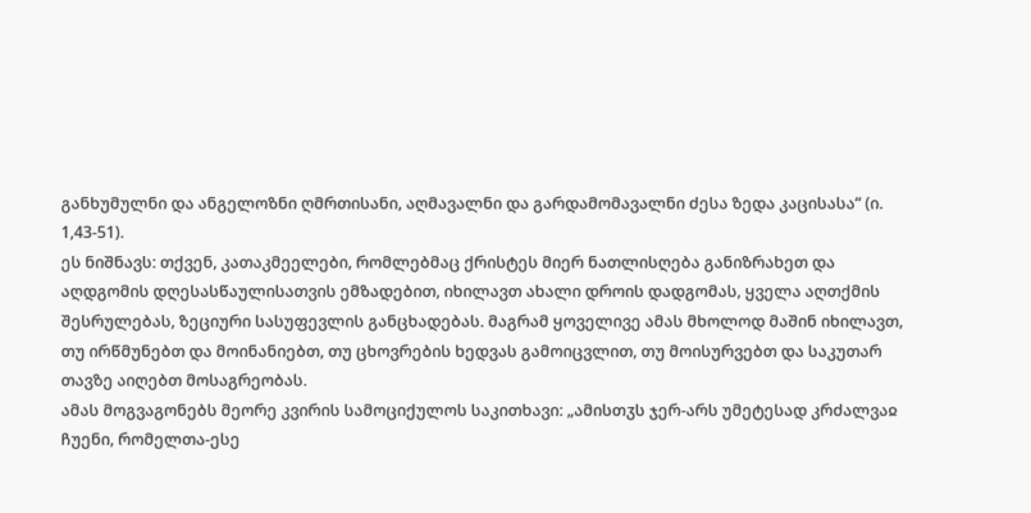განხუმულნი და ანგელოზნი ღმრთისანი, აღმავალნი და გარდამომავალნი ძესა ზედა კაცისასა“ (ი. 1,43-51).
ეს ნიშნავს: თქვენ, კათაკმეელები, რომლებმაც ქრისტეს მიერ ნათლისღება განიზრახეთ და აღდგომის დღესასწაულისათვის ემზადებით, იხილავთ ახალი დროის დადგომას, ყველა აღთქმის შესრულებას, ზეციური სასუფევლის განცხადებას. მაგრამ ყოველივე ამას მხოლოდ მაშინ იხილავთ, თუ ირწმუნებთ და მოინანიებთ, თუ ცხოვრების ხედვას გამოიცვლით, თუ მოისურვებთ და საკუთარ თავზე აიღებთ მოსაგრეობას.
ამას მოგვაგონებს მეორე კვირის სამოციქულოს საკითხავი: „ამისთჳს ჯერ-არს უმეტესად კრძალვაჲ ჩუენი, რომელთა-ესე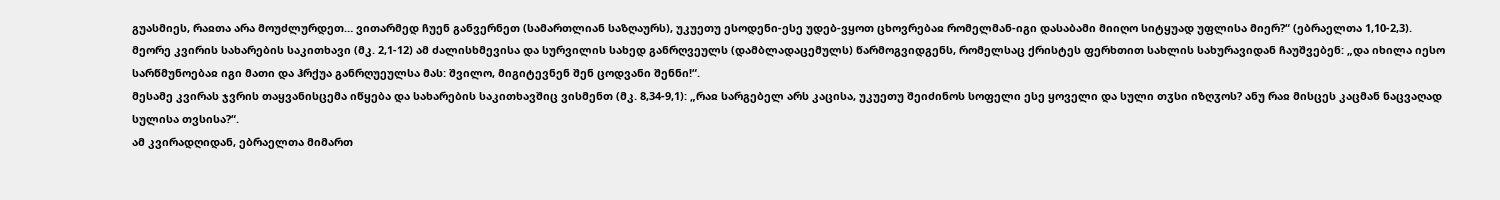გუასმიეს, რაჲთა არა მოუძლურდეთ… ვითარმედ ჩუენ განვერნეთ (სამართლიან საზღაურს), უკუეთუ ესოდენი-ესე უდებ-ვყოთ ცხოვრებაჲ რომელმან-იგი დასაბამი მიიღო სიტყუად უფლისა მიერ?“ (ებრაელთა 1,10-2,3).
მეორე კვირის სახარების საკითხავი (მკ. 2,1-12) ამ ძალისხმევისა და სურვილის სახედ განრღვეულს (დამბლადაცემულს) წარმოგვიდგენს, რომელსაც ქრისტეს ფერხთით სახლის სახურავიდან ჩაუშვებენ: „და იხილა იესო სარწმუნოებაჲ იგი მათი და ჰრქუა განრღუეულსა მას: შვილო, მიგიტევნენ შენ ცოდვანი შენნი!“.
მესამე კვირას ჯვრის თაყვანისცემა იწყება და სახარების საკითხავშიც ვისმენთ (მკ. 8,34-9,1): „რაჲ სარგებელ არს კაცისა, უკუეთუ შეიძინოს სოფელი ესე ყოველი და სული თჳსი იზღჳოს? ანუ რაჲ მისცეს კაცმან ნაცვაღად სულისა თვსისა?“.
ამ კვირადღიდან, ებრაელთა მიმართ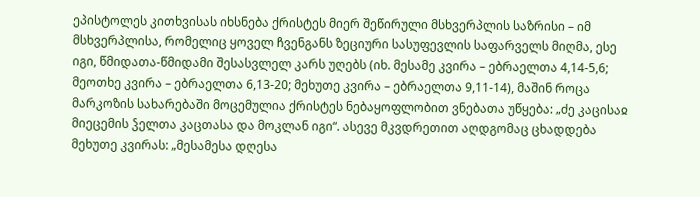ეპისტოლეს კითხვისას იხსნება ქრისტეს მიერ შეწირული მსხვერპლის საზრისი – იმ მსხვერპლისა, რომელიც ყოველ ჩვენგანს ზეციური სასუფევლის საფარველს მიღმა, ესე იგი, წმიდათა-წმიდამი შესასვლელ კარს უღებს (იხ. მესამე კვირა – ებრაელთა 4,14-5,6; მეოთხე კვირა – ებრაელთა 6,13-20; მეხუთე კვირა – ებრაელთა 9,11-14), მაშინ როცა მარკოზის სახარებაში მოცემულია ქრისტეს ნებაყოფლობით ვნებათა უწყება: „ძე კაცისაჲ მიეცემის ჴელთა კაცთასა და მოკლან იგი“. ასევე მკვდრეთით აღდგომაც ცხადდება მეხუთე კვირას: „მესამესა დღესა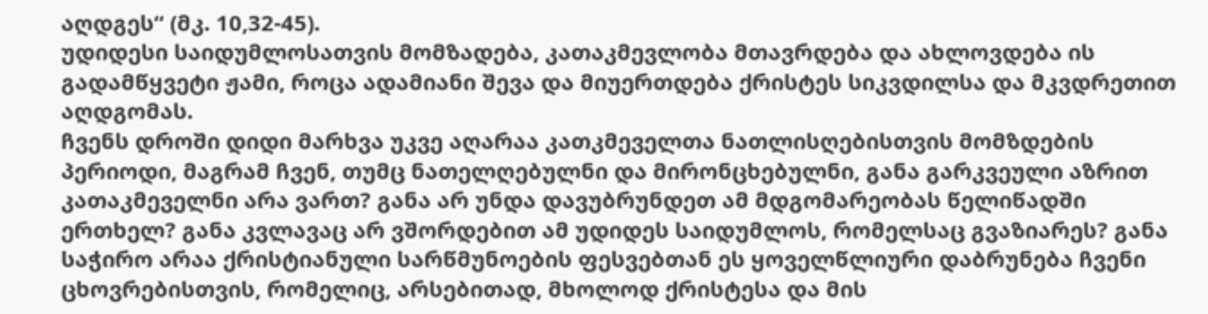აღდგეს“ (მკ. 10,32-45).
უდიდესი საიდუმლოსათვის მომზადება, კათაკმევლობა მთავრდება და ახლოვდება ის გადამწყვეტი ჟამი, როცა ადამიანი შევა და მიუერთდება ქრისტეს სიკვდილსა და მკვდრეთით აღდგომას.
ჩვენს დროში დიდი მარხვა უკვე აღარაა კათკმეველთა ნათლისღებისთვის მომზდების პერიოდი, მაგრამ ჩვენ, თუმც ნათელღებულნი და მირონცხებულნი, განა გარკვეული აზრით კათაკმეველნი არა ვართ? განა არ უნდა დავუბრუნდეთ ამ მდგომარეობას წელიწადში ერთხელ? განა კვლავაც არ ვშორდებით ამ უდიდეს საიდუმლოს, რომელსაც გვაზიარეს? განა საჭირო არაა ქრისტიანული სარწმუნოების ფესვებთან ეს ყოველწლიური დაბრუნება ჩვენი ცხოვრებისთვის, რომელიც, არსებითად, მხოლოდ ქრისტესა და მის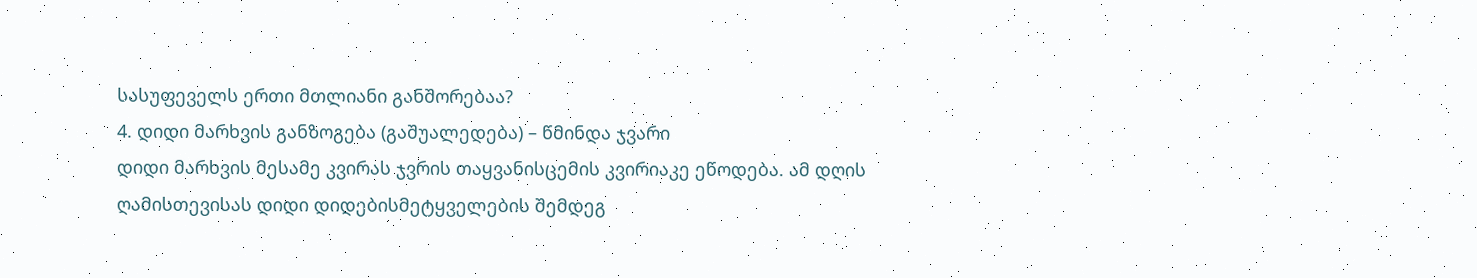სასუფეველს ერთი მთლიანი განშორებაა?
4. დიდი მარხვის განზოგება (გაშუალედება) – წმინდა ჯვარი
დიდი მარხვის მესამე კვირას ჯვრის თაყვანისცემის კვირიაკე ეწოდება. ამ დღის ღამისთევისას დიდი დიდებისმეტყველების შემდეგ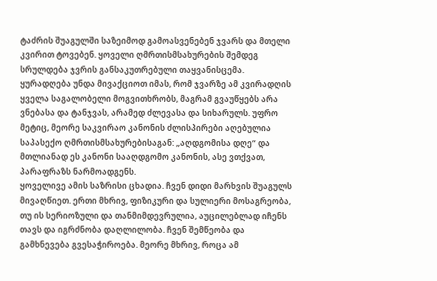ტაძრის შუაგულში საზეიმოდ გამოასვენებენ ჯვარს და მთელი კვირით ტოვებენ. ყოველი ღმრთისმსახურების შემდეგ სრულდება ჯვრის განსაკუთრებული თაყვანისცემა. ყურადღება უნდა მივაქციოთ იმას, რომ ჯვარზე ამ კვირადღის ყველა საგალობელი მოგვითხრობს, მაგრამ გვაუწყებს არა ვნებასა და ტანჯვას, არამედ ძლევასა და სიხარულს. უფრო მეტიც, მეორე საკვირაო კანონის ძლისპირები აღებულია საპასექო ღმრთისმსახურებისაგან: „აღდგომისა დღე“ და მთლიანად ეს კანონი სააღდგომო კანონის, ასე ვთქვათ, პარაფრაზს ნარმოადგენს.
ყოველივე ამის საზრისი ცხადია. ჩვენ დიდი მარხვის შუაგულს მივაღწიეთ. ერთი მხრივ, ფიზიკური და სულიერი მოსაგრეობა, თუ ის სერიოზული და თანმიმდევრულია, აუცილებლად იჩენს თავს და იგრძნობა დაღლილობა. ჩვენ შემწეობა და გამხნევება გვესაჭიროება. მეორე მხრივ, როცა ამ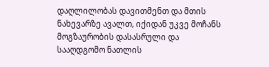დაღლილობას დავითმენთ და მთის ნახევარზე ავალთ, იქიდან უკვე მოჩანს მოგზაურობის დასასრული და სააღდგომო ნათლის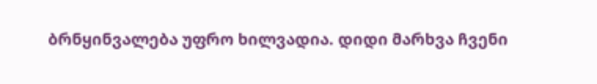ბრნყინვალება უფრო ხილვადია. დიდი მარხვა ჩვენი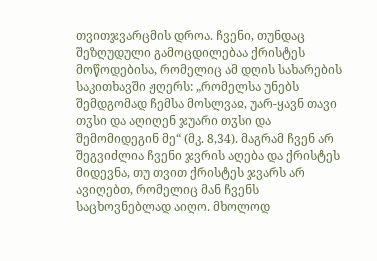თვითჯვარცმის დროა. ჩვენი, თუნდაც შეზღუდული გამოცდილებაა ქრისტეს მოწოდებისა, რომელიც ამ დღის სახარების საკითხავში ჟღერს: „რომელსა უნებს შემდგომად ჩემსა მოსლვაჲ, უარ-ყავნ თავი თჳსი და აღიღენ ჯუარი თჳსი და შემომიდეგინ მე“ (მკ. 8,34). მაგრამ ჩვენ არ შეგვიძლია ჩვენი ჯვრის აღება და ქრისტეს მიდევნა, თუ თვით ქრისტეს ჯვარს არ ავიღებთ, რომელიც მან ჩვენს საცხოვნებლად აიღო. მხოლოდ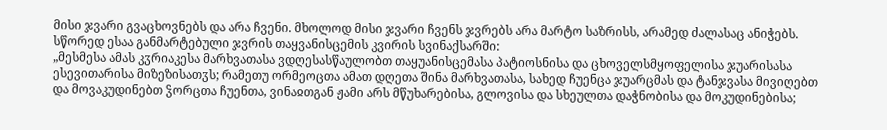მისი ჯვარი გვაცხოვნებს და არა ჩვენი. მხოლოდ მისი ჯვარი ჩვენს ჯვრებს არა მარტო საზრისს, არამედ ძალასაც ანიჭებს. სწორედ ესაა განმარტებული ჯვრის თაყვანისცემის კვირის სვინაქსარში:
„მესმესა ამას კჳრიაკესა მარხვათასა ვდღესასწაულობთ თაყუანისცემასა პატიოსნისა და ცხოველსმყოფელისა ჯუარისასა ესევითარისა მიზეზისათჳს; რამეთუ ორმეოცთა ამათ დღეთა შინა მარხვათასა, სახედ ჩუენცა ჯუარცმას და ტანჯვასა მივიღებთ და მოვაკუდინებთ ჴორცთა ჩუენთა, ვინაჲთგან ჟამი არს მწუხარებისა, გლოვისა და სხეულთა დაჭნობისა და მოკუდინებისა;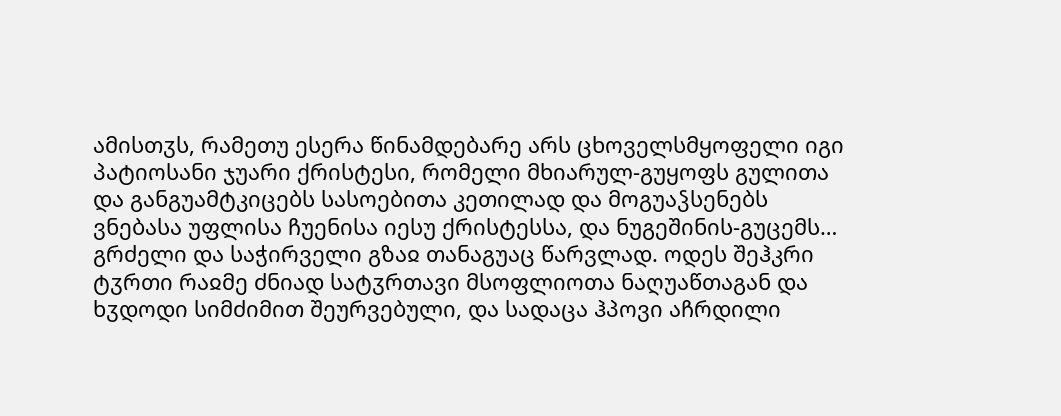ამისთჳს, რამეთუ ესერა წინამდებარე არს ცხოველსმყოფელი იგი პატიოსანი ჯუარი ქრისტესი, რომელი მხიარულ-გუყოფს გულითა და განგუამტკიცებს სასოებითა კეთილად და მოგუაჴსენებს ვნებასა უფლისა ჩუენისა იესუ ქრისტესსა, და ნუგეშინის-გუცემს… გრძელი და საჭირველი გზაჲ თანაგუაც წარვლად. ოდეს შეჰკრი ტჳრთი რაჲმე ძნიად სატჳრთავი მსოფლიოთა ნაღუაწთაგან და ხჳდოდი სიმძიმით შეურვებული, და სადაცა ჰპოვი აჩრდილი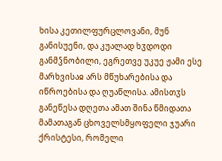ხისა კეთილფურცლოვანი, მუნ განისუენი, და კუალად ხჳდოდი განმჴნობილი, ეგრეთვე უკუე ჟამი ესე მარხვისაჲ არს მწუხარებისა და იწროებისა და ღუაწლისა. ამისთჳს განეწესა დღეთა ამათ შინა წმიდათა მამათაგან ცხოველსმყოფელი ჯუარი ქრისტესი, რომელი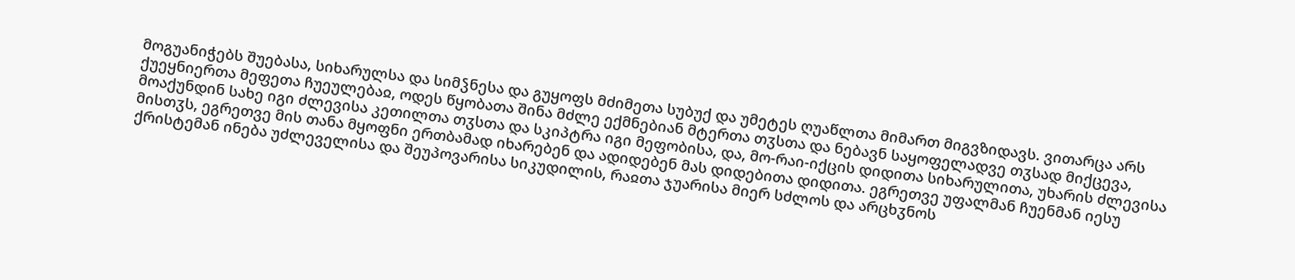მოგუანიჭებს შუებასა, სიხარულსა და სიმჴნესა და გუყოფს მძიმეთა სუბუქ და უმეტეს ღუაწლთა მიმართ მიგვზიდავს. ვითარცა არს ქუეყნიერთა მეფეთა ჩუეულებაჲ, ოდეს წყობათა შინა მძლე ექმნებიან მტერთა თჳსთა და ნებავნ საყოფელადვე თჳსად მიქცევა, მოაქუნდინ სახე იგი ძლევისა კეთილთა თჳსთა და სკიპტრა იგი მეფობისა, და, მო-რაი-იქცის დიდითა სიხარულითა, უხარის ძლევისა მისთჳს, ეგრეთვე მის თანა მყოფნი ერთბამად იხარებენ და ადიდებენ მას დიდებითა დიდითა. ეგრეთვე უფალმან ჩუენმან იესუ ქრისტემან ინება უძლეველისა და შეუპოვარისა სიკუდილის, რაჲთა ჯუარისა მიერ სძლოს და არცხჳნოს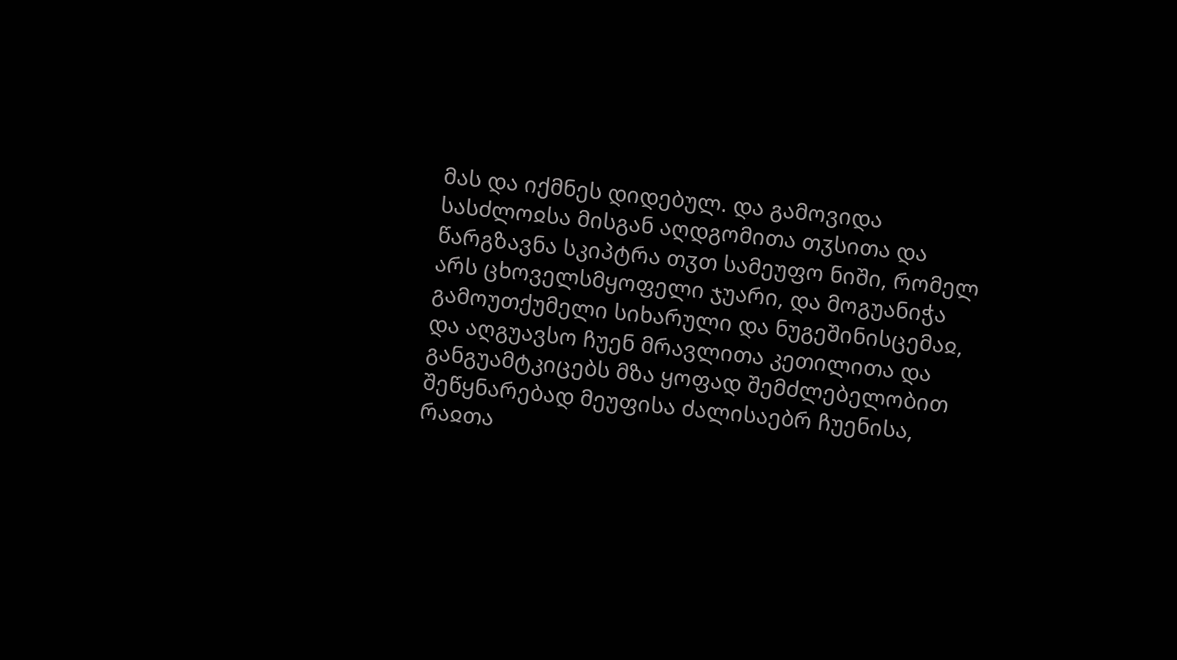მას და იქმნეს დიდებულ. და გამოვიდა სასძლოჲსა მისგან აღდგომითა თჳსითა და წარგზავნა სკიპტრა თჳთ სამეუფო ნიში, რომელ არს ცხოველსმყოფელი ჯუარი, და მოგუანიჭა გამოუთქუმელი სიხარული და ნუგეშინისცემაჲ, და აღგუავსო ჩუენ მრავლითა კეთილითა და განგუამტკიცებს მზა ყოფად შემძლებელობით შეწყნარებად მეუფისა ძალისაებრ ჩუენისა, რაჲთა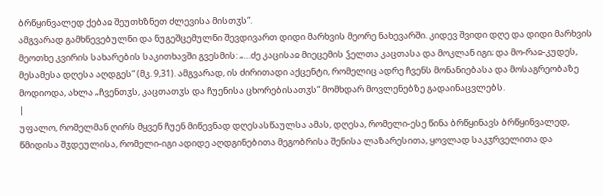ბრწყინვალედ ქებაჲ შეუთხზნეთ ძლევისა მისთჳს“.
ამგვარად გამხნევებულნი და ნუგეშცემულნი შევდივართ დიდი მარხვის მეორე ნახევარში. კიდევ შვიდი დღე და დიდი მარხვის მეოთხე კვირის სახარების საკითხავში გვესმის: „…ძე კაცისაჲ მიეცემის ჴელთა კაცთასა და მოკლან იგი; და მო-რაჲ-კუდეს, მესამესა დღესა აღდგეს“ (მკ. 9,31). ამგვარად, ის ძირითადი აქცენტი, რომელიც ადრე ჩვენს მონანიებასა და მოსაგრეობაზე მოდიოდა, ახლა „ჩვენთჳს, კაცთათჳს და ჩუენისა ცხორებისათჳს“ მომხდარ მოვლენებზე გადაინაცვლებს.
|
უფალო, რომელმან ღირს მყვენ ჩუენ მიწევნად დღესასწაულსა ამას, დღესა, რომელი-ესე წინა ბრწყინავს ბრწყინვალედ, წმიდისა შჳდეულისა, რომელი-იგი ადიდე აღდგინებითა მეგობრისა შენისა ლაზარესითა, ყოვლად საკჳრველითა და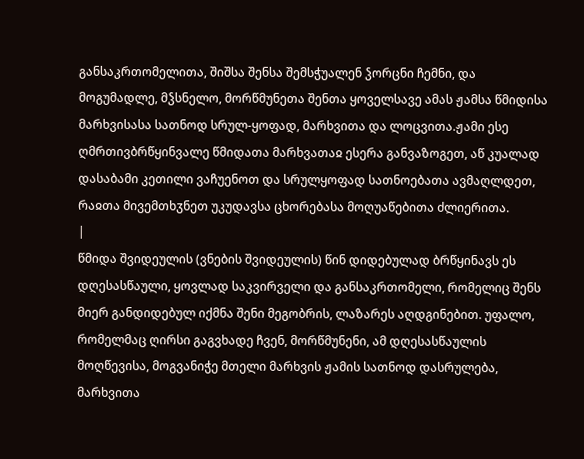განსაკრთომელითა, შიშსა შენსა შემსჭუალენ ჴორცნი ჩემნი, და მოგუმადლე, მჴსნელო, მორწმუნეთა შენთა ყოველსავე ამას ჟამსა წმიდისა მარხვისასა სათნოდ სრულ-ყოფად, მარხვითა და ლოცვითა.ჟამი ესე ღმრთივბრწყინვალე წმიდათა მარხვათაჲ ესერა განვაზოგეთ, აწ კუალად დასაბამი კეთილი ვაჩუენოთ და სრულყოფად სათნოებათა ავმაღლდეთ, რაჲთა მივემთხჳნეთ უკუდავსა ცხორებასა მოღუაწებითა ძლიერითა.
|
წმიდა შვიდეულის (ვნების შვიდეულის) წინ დიდებულად ბრწყინავს ეს დღესასწაული, ყოვლად საკვირველი და განსაკრთომელი, რომელიც შენს მიერ განდიდებულ იქმნა შენი მეგობრის, ლაზარეს აღდგინებით. უფალო, რომელმაც ღირსი გაგვხადე ჩვენ, მორწმუნენი, ამ დღესასწაულის მოღწევისა, მოგვანიჭე მთელი მარხვის ჟამის სათნოდ დასრულება, მარხვითა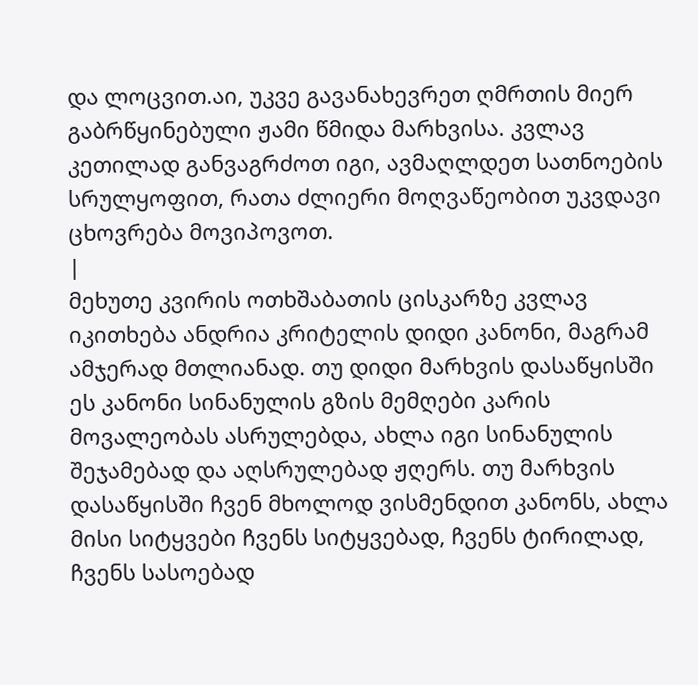და ლოცვით.აი, უკვე გავანახევრეთ ღმრთის მიერ გაბრწყინებული ჟამი წმიდა მარხვისა. კვლავ კეთილად განვაგრძოთ იგი, ავმაღლდეთ სათნოების სრულყოფით, რათა ძლიერი მოღვაწეობით უკვდავი ცხოვრება მოვიპოვოთ.
|
მეხუთე კვირის ოთხშაბათის ცისკარზე კვლავ იკითხება ანდრია კრიტელის დიდი კანონი, მაგრამ ამჯერად მთლიანად. თუ დიდი მარხვის დასაწყისში ეს კანონი სინანულის გზის მემღები კარის მოვალეობას ასრულებდა, ახლა იგი სინანულის შეჯამებად და აღსრულებად ჟღერს. თუ მარხვის დასაწყისში ჩვენ მხოლოდ ვისმენდით კანონს, ახლა მისი სიტყვები ჩვენს სიტყვებად, ჩვენს ტირილად, ჩვენს სასოებად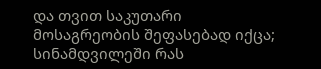და თვით საკუთარი მოსაგრეობის შეფასებად იქცა; სინამდვილეში რას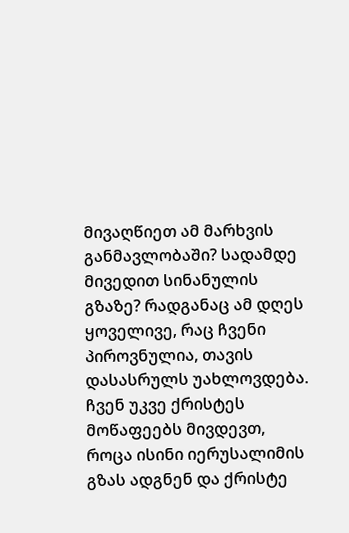მივაღწიეთ ამ მარხვის განმავლობაში? სადამდე მივედით სინანულის გზაზე? რადგანაც ამ დღეს ყოველივე, რაც ჩვენი პიროვნულია, თავის დასასრულს უახლოვდება. ჩვენ უკვე ქრისტეს მოწაფეებს მივდევთ, როცა ისინი იერუსალიმის გზას ადგნენ და ქრისტე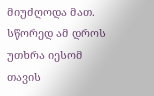მიუძღოდა მათ. სწორედ ამ დროს უთხრა იესომ თავის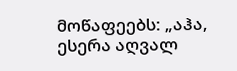მოწაფეებს: „აჰა, ესერა აღვალ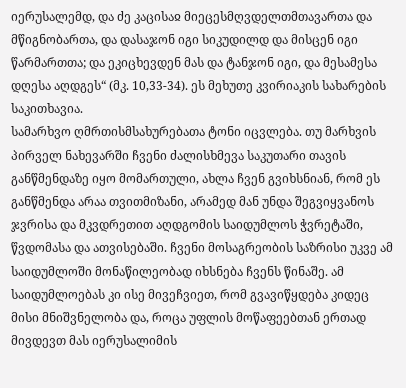იერუსალემდ, და ძე კაცისაჲ მიეცესმღვდელთმთავართა და მწიგნობართა, და დასაჯონ იგი სიკუდილდ და მისცენ იგი წარმართთა; და ეკიცხევდენ მას და ტანჯონ იგი, და მესამესა დღესა აღდგეს“ (მკ. 10,33-34). ეს მეხუთე კვირიაკის სახარების საკითხავია.
სამარხვო ღმრთისმსახურებათა ტონი იცვლება. თუ მარხვის პირველ ნახევარში ჩვენი ძალისხმევა საკუთარი თავის განწმენდაზე იყო მომართული, ახლა ჩვენ გვიხსნიან, რომ ეს განწმენდა არაა თვითმიზანი, არამედ მან უნდა შეგვიყვანოს ჯვრისა და მკვდრეთით აღდგომის საიდუმლოს ჭვრეტაში, წვდომასა და ათვისებაში. ჩვენი მოსაგრეობის საზრისი უკვე ამ საიდუმლოში მონაწილეობად იხსნება ჩვენს წინაშე. ამ საიდუმლოებას კი ისე მივეჩვიეთ, რომ გვავიწყდება კიდეც მისი მნიშვნელობა და, როცა უფლის მოწაფეებთან ერთად მივდევთ მას იერუსალიმის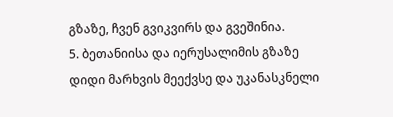გზაზე, ჩვენ გვიკვირს და გვეშინია.
5. ბეთანიისა და იერუსალიმის გზაზე
დიდი მარხვის მეექვსე და უკანასკნელი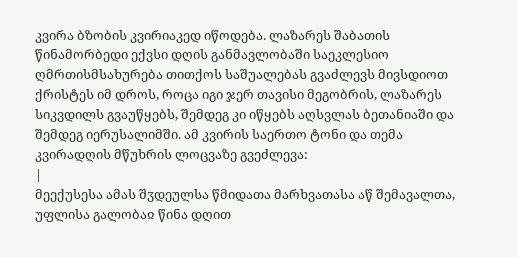კვირა ბზობის კვირიაკედ იწოდება. ლაზარეს შაბათის წინამორბედი ექვსი დღის განმავლობაში საეკლესიო ღმრთისმსახურება თითქოს საშუალებას გვაძლევს მივსდიოთ ქრისტეს იმ დროს, როცა იგი ჯერ თავისი მეგობრის, ლაზარეს სიკვდილს გვაუწყებს, შემდეგ კი იწყებს აღსვლას ბეთანიაში და შემდეგ იერუსალიმში. ამ კვირის საერთო ტონი და თემა კვირადღის მწუხრის ლოცვაზე გვეძლევა:
|
მეექუსესა ამას შჳდეულსა წმიდათა მარხვათასა აწ შემავალთა, უფლისა გალობაჲ წინა დღით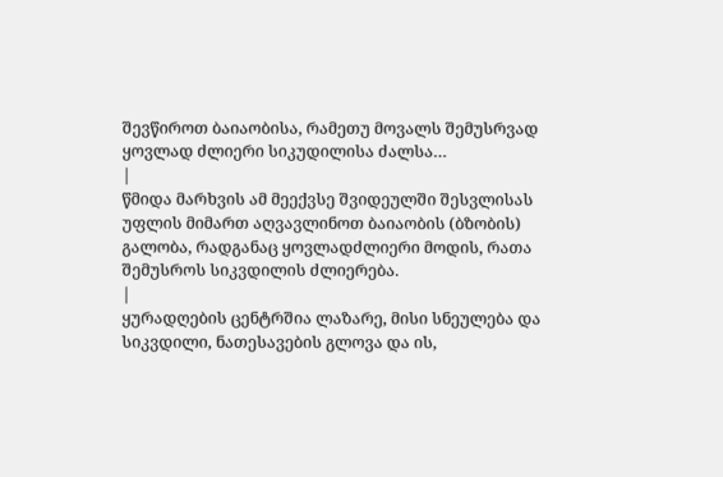შევწიროთ ბაიაობისა, რამეთუ მოვალს შემუსრვად ყოვლად ძლიერი სიკუდილისა ძალსა…
|
წმიდა მარხვის ამ მეექვსე შვიდეულში შესვლისას უფლის მიმართ აღვავლინოთ ბაიაობის (ბზობის) გალობა, რადგანაც ყოვლადძლიერი მოდის, რათა შემუსროს სიკვდილის ძლიერება.
|
ყურადღების ცენტრშია ლაზარე, მისი სნეულება და სიკვდილი, ნათესავების გლოვა და ის,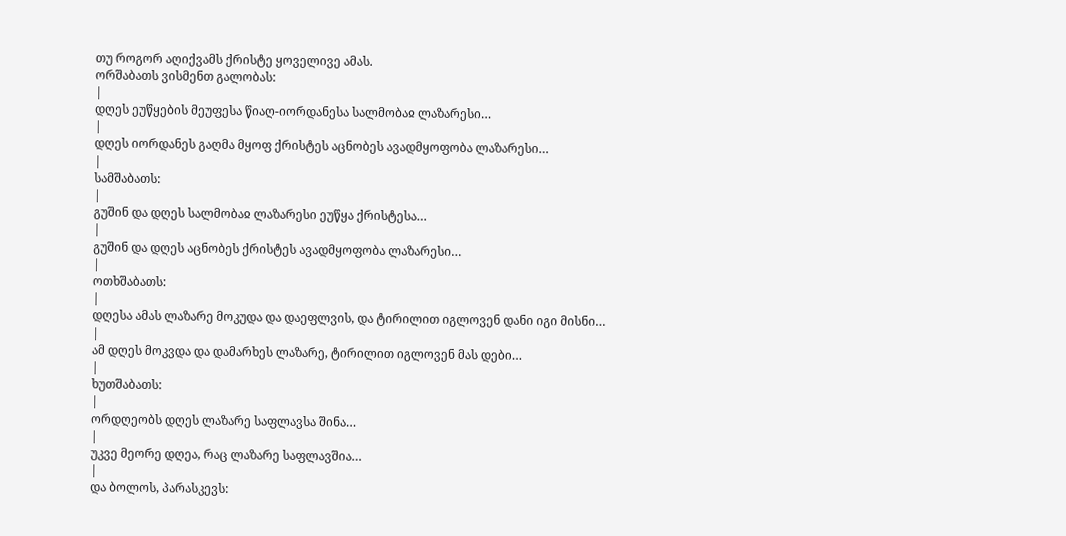თუ როგორ აღიქვამს ქრისტე ყოველივე ამას.
ორშაბათს ვისმენთ გალობას:
|
დღეს ეუწყების მეუფესა წიაღ-იორდანესა სალმობაჲ ლაზარესი…
|
დღეს იორდანეს გაღმა მყოფ ქრისტეს აცნობეს ავადმყოფობა ლაზარესი…
|
სამშაბათს:
|
გუშინ და დღეს სალმობაჲ ლაზარესი ეუწყა ქრისტესა…
|
გუშინ და დღეს აცნობეს ქრისტეს ავადმყოფობა ლაზარესი…
|
ოთხშაბათს:
|
დღესა ამას ლაზარე მოკუდა და დაეფლვის, და ტირილით იგლოვენ დანი იგი მისნი…
|
ამ დღეს მოკვდა და დამარხეს ლაზარე, ტირილით იგლოვენ მას დები…
|
ხუთშაბათს:
|
ორდღეობს დღეს ლაზარე საფლავსა შინა…
|
უკვე მეორე დღეა, რაც ლაზარე საფლავშია…
|
და ბოლოს, პარასკევს: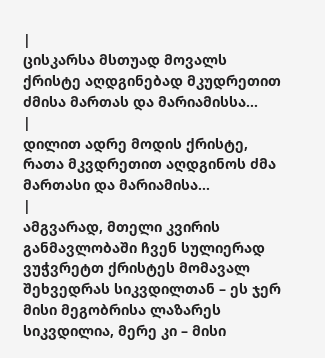|
ცისკარსა მსთუად მოვალს ქრისტე აღდგინებად მკუდრეთით ძმისა მართას და მარიამისსა…
|
დილით ადრე მოდის ქრისტე, რათა მკვდრეთით აღდგინოს ძმა მართასი და მარიამისა…
|
ამგვარად, მთელი კვირის განმავლობაში ჩვენ სულიერად ვუჭვრეტთ ქრისტეს მომავალ შეხვედრას სიკვდილთან – ეს ჯერ მისი მეგობრისა ლაზარეს სიკვდილია, მერე კი – მისი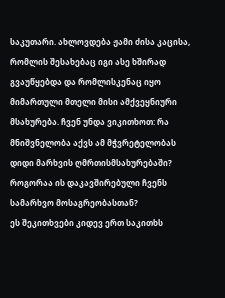საკუთარი. ახლოვდება ჟამი ძისა კაცისა, რომლის შესახებაც იგი ასე ხშირად გვაუწყებდა და რომლისკენაც იყო მიმართული მთელი მისი ამქვეყნიური მსახურება. ჩვენ უნდა ვიკითხოთ: რა მნიშვნელობა აქვს ამ მჭვრეტელობას დიდი მარხვის ღმრთისმსახურებაში? როგორაა ის დაკავშირებული ჩვენს სამარხვო მოსაგრეობასთან?
ეს შეკითხვები კიდევ ერთ საკითხს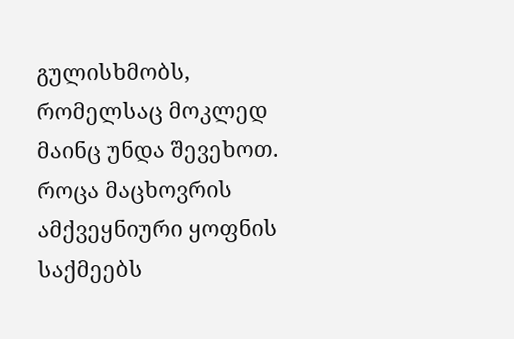გულისხმობს, რომელსაც მოკლედ მაინც უნდა შევეხოთ. როცა მაცხოვრის ამქვეყნიური ყოფნის საქმეებს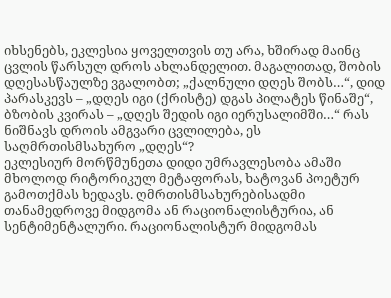იხსენებს, ეკლესია ყოველთვის თუ არა, ხშირად მაინც ცვლის წარსულ დროს ახლანდელით. მაგალითად, შობის დღესასწაულზე ვგალობთ; „ქალნული დღეს შობს…“, დიდ პარასკევს – „დღეს იგი (ქრისტე) დგას პილატეს წინაშე“, ბზობის კვირას – „დღეს შედის იგი იერუსალიმში…“ რას ნიშნავს დროის ამგვარი ცვლილება, ეს საღმრთისმსახურო „დღეს“?
ეკლესიურ მორწმუნეთა დიდი უმრავლესობა ამაში მხოლოდ რიტორიკულ მეტაფორას, ხატოვან პოეტურ გამოთქმას ხედავს. ღმრთისმსახურებისადმი თანამედროვე მიდგომა ან რაციონალისტურია, ან სენტიმენტალური. რაციონალისტურ მიდგომას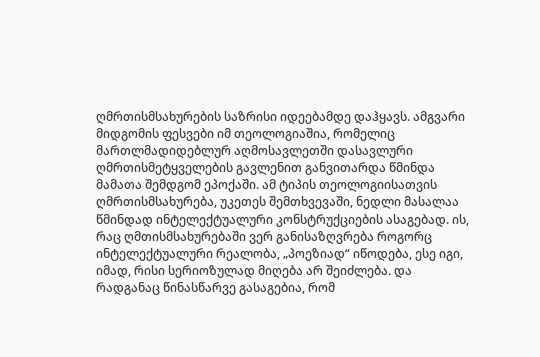ღმრთისმსახურების საზრისი იდეებამდე დაჰყავს. ამგვარი მიდგომის ფესვები იმ თეოლოგიაშია, რომელიც მართლმადიდებლურ აღმოსავლეთში დასავლური ღმრთისმეტყველების გავლენით განვითარდა წმინდა მამათა შემდგომ ეპოქაში. ამ ტიპის თეოლოგიისათვის ღმრთისმსახურება, უკეთეს შემთხვევაში, ნედლი მასალაა წმინდად ინტელექტუალური კონსტრუქციების ასაგებად. ის, რაც ღმთისმსახურებაში ვერ განისაზღვრება როგორც ინტელექტუალური რეალობა, „პოეზიად“ იწოდება, ესე იგი, იმად, რისი სერიოზულად მიღება არ შეიძლება. და რადგანაც წინასწარვე გასაგებია, რომ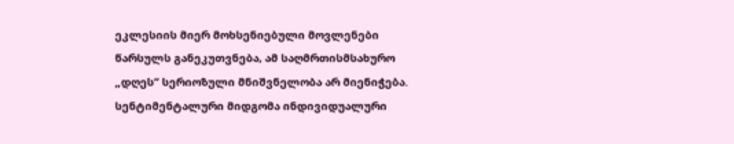ეკლესიის მიერ მოხსენიებული მოვლენები წარსულს განეკუთვნება, ამ საღმრთისმსახურო „დღეს“ სერიოზული მნიშვნელობა არ მიენიჭება. სენტიმენტალური მიდგომა ინდივიდუალური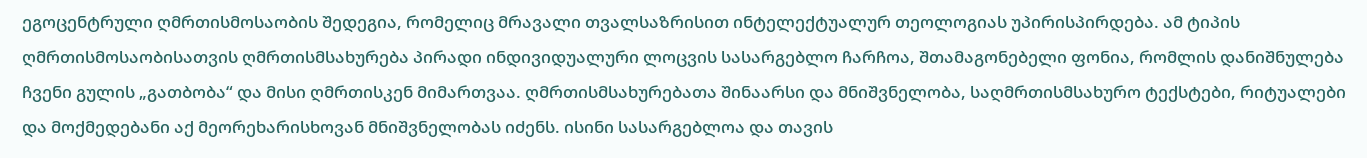ეგოცენტრული ღმრთისმოსაობის შედეგია, რომელიც მრავალი თვალსაზრისით ინტელექტუალურ თეოლოგიას უპირისპირდება. ამ ტიპის ღმრთისმოსაობისათვის ღმრთისმსახურება პირადი ინდივიდუალური ლოცვის სასარგებლო ჩარჩოა, შთამაგონებელი ფონია, რომლის დანიშნულება ჩვენი გულის „გათბობა“ და მისი ღმრთისკენ მიმართვაა. ღმრთისმსახურებათა შინაარსი და მნიშვნელობა, საღმრთისმსახურო ტექსტები, რიტუალები და მოქმედებანი აქ მეორეხარისხოვან მნიშვნელობას იძენს. ისინი სასარგებლოა და თავის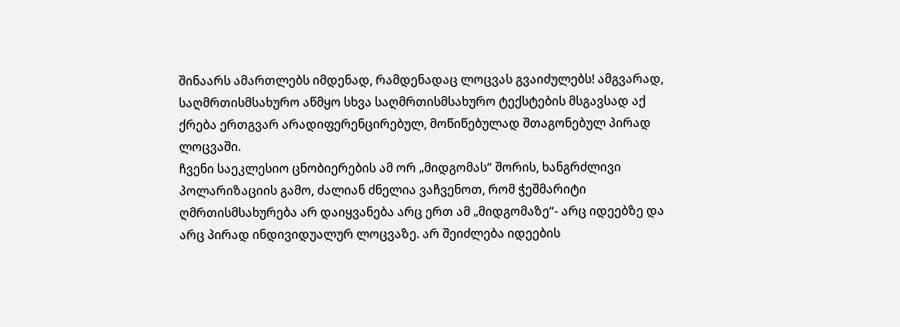შინაარს ამართლებს იმდენად, რამდენადაც ლოცვას გვაიძულებს! ამგვარად, საღმრთისმსახურო აწმყო სხვა საღმრთისმსახურო ტექსტების მსგავსად აქ ქრება ერთგვარ არადიფერენცირებულ, მოწიწებულად შთაგონებულ პირად ლოცვაში.
ჩვენი საეკლესიო ცნობიერების ამ ორ „მიდგომას“ შორის, ხანგრძლივი პოლარიზაციის გამო, ძალიან ძნელია ვაჩვენოთ, რომ ჭეშმარიტი ღმრთისმსახურება არ დაიყვანება არც ერთ ამ „მიდგომაზე“- არც იდეებზე და არც პირად ინდივიდუალურ ლოცვაზე. არ შეიძლება იდეების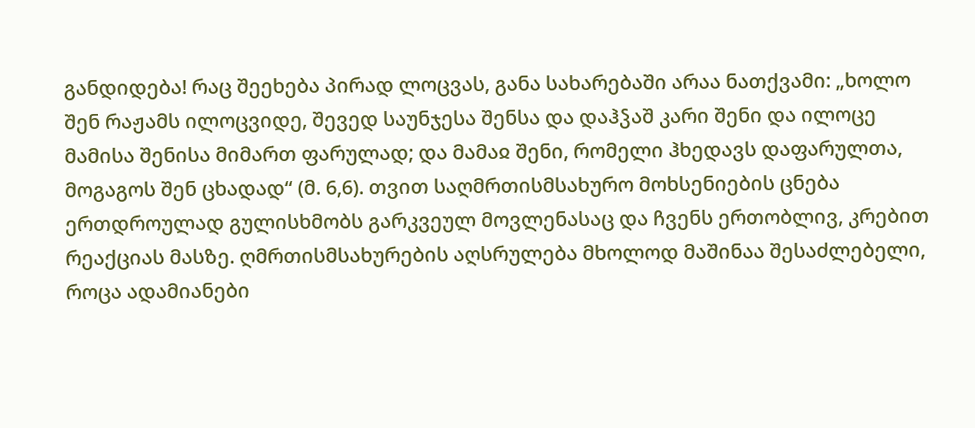განდიდება! რაც შეეხება პირად ლოცვას, განა სახარებაში არაა ნათქვამი: „ხოლო შენ რაჟამს ილოცვიდე, შევედ საუნჯესა შენსა და დაჰჴაშ კარი შენი და ილოცე მამისა შენისა მიმართ ფარულად; და მამაჲ შენი, რომელი ჰხედავს დაფარულთა, მოგაგოს შენ ცხადად“ (მ. 6,6). თვით საღმრთისმსახურო მოხსენიების ცნება ერთდროულად გულისხმობს გარკვეულ მოვლენასაც და ჩვენს ერთობლივ, კრებით რეაქციას მასზე. ღმრთისმსახურების აღსრულება მხოლოდ მაშინაა შესაძლებელი, როცა ადამიანები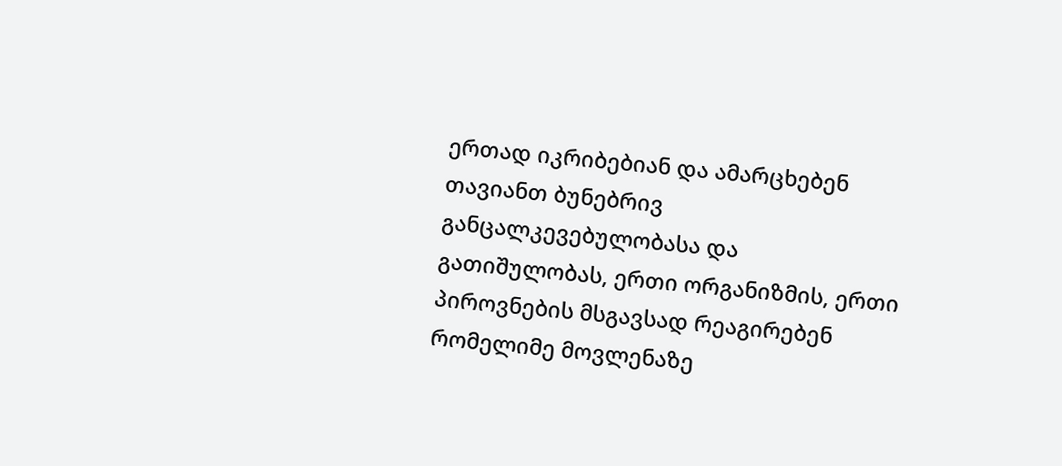ერთად იკრიბებიან და ამარცხებენ თავიანთ ბუნებრივ განცალკევებულობასა და გათიშულობას, ერთი ორგანიზმის, ერთი პიროვნების მსგავსად რეაგირებენ რომელიმე მოვლენაზე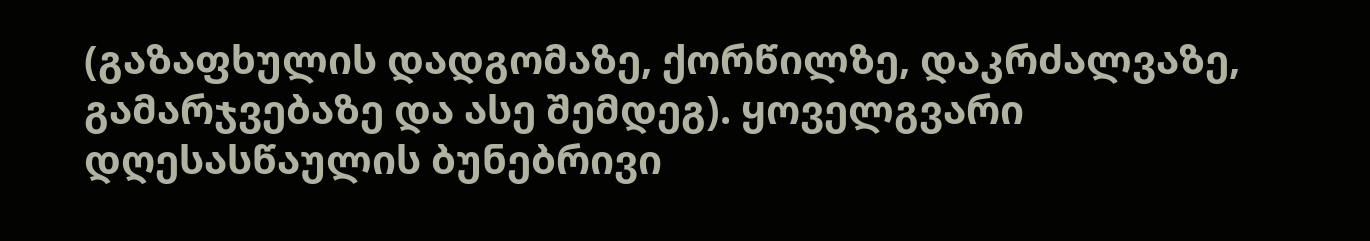(გაზაფხულის დადგომაზე, ქორწილზე, დაკრძალვაზე, გამარჯვებაზე და ასე შემდეგ). ყოველგვარი დღესასწაულის ბუნებრივი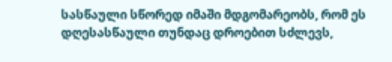სასწაული სწორედ იმაში მდგომარეობს, რომ ეს დღესასწაული თუნდაც დროებით სძლევს,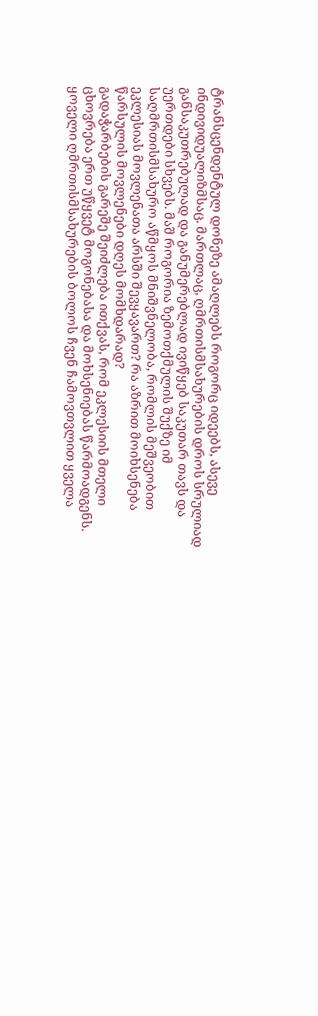ტრანსცენდენტულ დონეზე ამაღლებს როგორც იდეებს, ასევე ინდივიდუალიზმსაც. მართლაც, ღმრთისმსახურების დროს სრულიად განსაკუთრებულად და განუმერებლად ივიწყებ საკუთარ თავს და უერთდები სხვებს. მაშ როგორია ზემოთქმულის შუქზე იმ საღმრთისმსახურო აწმყოს მნიშვნელობა, რომლის მეშვეობით ეკლესიას მოვლენათა არსში შევყავართ? რა აზრით მოიხსენება წარსულის მოვლენები დღეს მომხდარად?
გადაჭარბების გარეშე შეიძლება ითქვას, რომ ეკლესიის მთელი ცხოვრება ერთ უწყვეტ მოგონებასა და მოხსენიებას წარმოადგენს. ყოველი ღმრთისმსახურების ბოლოს ჩვენ ჩამოვთვლით ყველა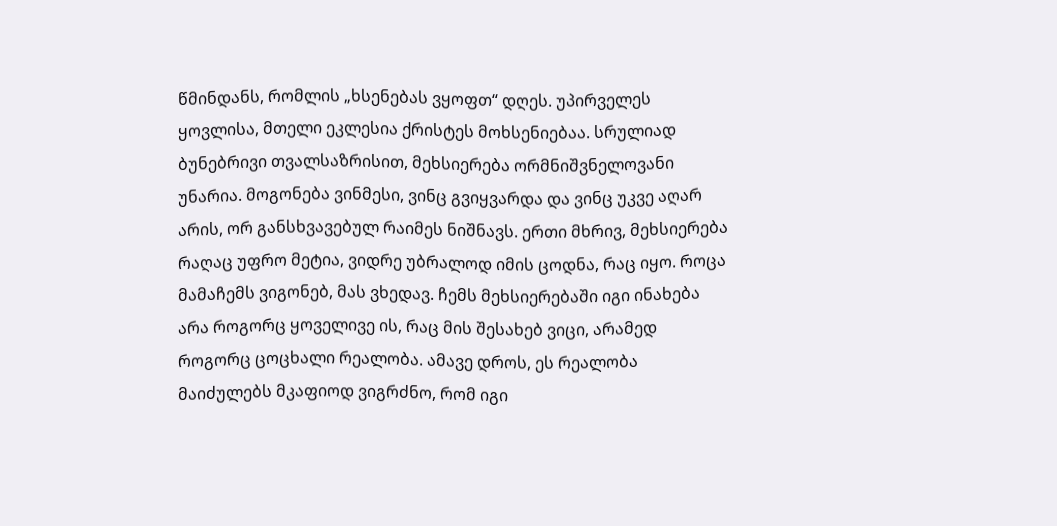წმინდანს, რომლის „ხსენებას ვყოფთ“ დღეს. უპირველეს ყოვლისა, მთელი ეკლესია ქრისტეს მოხსენიებაა. სრულიად ბუნებრივი თვალსაზრისით, მეხსიერება ორმნიშვნელოვანი უნარია. მოგონება ვინმესი, ვინც გვიყვარდა და ვინც უკვე აღარ არის, ორ განსხვავებულ რაიმეს ნიშნავს. ერთი მხრივ, მეხსიერება რაღაც უფრო მეტია, ვიდრე უბრალოდ იმის ცოდნა, რაც იყო. როცა მამაჩემს ვიგონებ, მას ვხედავ. ჩემს მეხსიერებაში იგი ინახება არა როგორც ყოველივე ის, რაც მის შესახებ ვიცი, არამედ როგორც ცოცხალი რეალობა. ამავე დროს, ეს რეალობა მაიძულებს მკაფიოდ ვიგრძნო, რომ იგი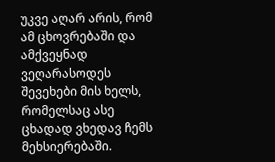უკვე აღარ არის, რომ ამ ცხოვრებაში და ამქვეყნად ვეღარასოდეს შევეხები მის ხელს, რომელსაც ასე ცხადად ვხედავ ჩემს მეხსიერებაში.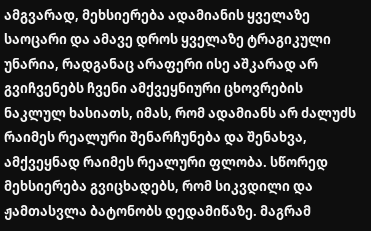ამგვარად, მეხსიერება ადამიანის ყველაზე საოცარი და ამავე დროს ყველაზე ტრაგიკული უნარია, რადგანაც არაფერი ისე აშკარად არ გვიჩვენებს ჩვენი ამქვეყნიური ცხოვრების ნაკლულ ხასიათს, იმას, რომ ადამიანს არ ძალუძს რაიმეს რეალური შენარჩუნება და შენახვა, ამქვეყნად რაიმეს რეალური ფლობა. სწორედ მეხსიერება გვიცხადებს, რომ სიკვდილი და ჟამთასვლა ბატონობს დედამიწაზე. მაგრამ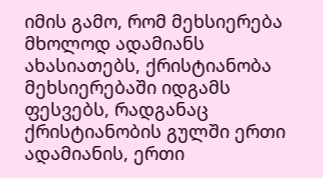იმის გამო, რომ მეხსიერება მხოლოდ ადამიანს ახასიათებს, ქრისტიანობა მეხსიერებაში იდგამს ფესვებს, რადგანაც ქრისტიანობის გულში ერთი ადამიანის, ერთი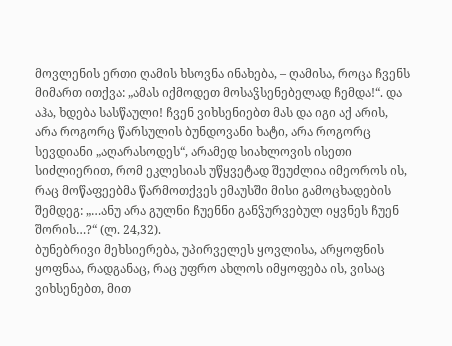მოვლენის ერთი ღამის ხსოვნა ინახება, – ღამისა, როცა ჩვენს მიმართ ითქვა: „ამას იქმოდეთ მოსაჴსენებელად ჩემდა!“. და აჰა, ხდება სასწაული! ჩვენ ვიხსენიებთ მას და იგი აქ არის, არა როგორც წარსულის ბუნდოვანი ხატი, არა როგორც სევდიანი „აღარასოდეს“, არამედ სიახლოვის ისეთი სიძლიერით, რომ ეკლესიას უწყვეტად შეუძლია იმეოროს ის, რაც მოწაფეებმა წარმოთქვეს ემაუსში მისი გამოცხადების შემდეგ: „…ანუ არა გულნი ჩუენნი განჴურვებულ იყვნეს ჩუენ შორის…?“ (ლ. 24,32).
ბუნებრივი მეხსიერება, უპირველეს ყოვლისა, არყოფნის ყოფნაა, რადგანაც, რაც უფრო ახლოს იმყოფება ის, ვისაც ვიხსენებთ, მით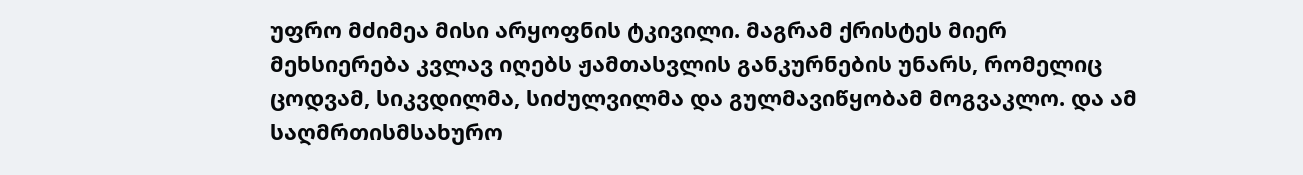უფრო მძიმეა მისი არყოფნის ტკივილი. მაგრამ ქრისტეს მიერ მეხსიერება კვლავ იღებს ჟამთასვლის განკურნების უნარს, რომელიც ცოდვამ, სიკვდილმა, სიძულვილმა და გულმავიწყობამ მოგვაკლო. და ამ საღმრთისმსახურო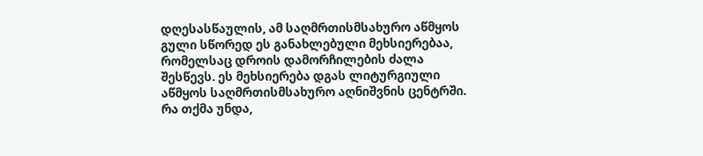დღესასწაულის, ამ საღმრთისმსახურო აწმყოს გული სწორედ ეს განახლებული მეხსიერებაა, რომელსაც დროის დამორჩილების ძალა შესწევს. ეს მეხსიერება დგას ლიტურგიული აწმყოს საღმრთისმსახურო აღნიშვნის ცენტრში. რა თქმა უნდა,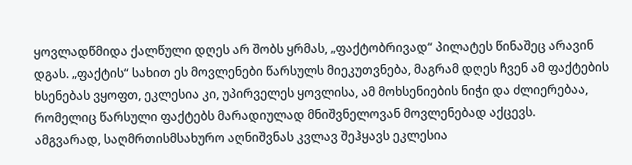ყოვლადწმიდა ქალწული დღეს არ შობს ყრმას, „ფაქტობრივად“ პილატეს წინაშეც არავინ დგას. „ფაქტის“ სახით ეს მოვლენები წარსულს მიეკუთვნება, მაგრამ დღეს ჩვენ ამ ფაქტების ხსენებას ვყოფთ, ეკლესია კი, უპირველეს ყოვლისა, ამ მოხსენიების ნიჭი და ძლიერებაა, რომელიც წარსული ფაქტებს მარადიულად მნიშვნელოვან მოვლენებად აქცევს.
ამგვარად, საღმრთისმსახურო აღნიშვნას კვლავ შეჰყავს ეკლესია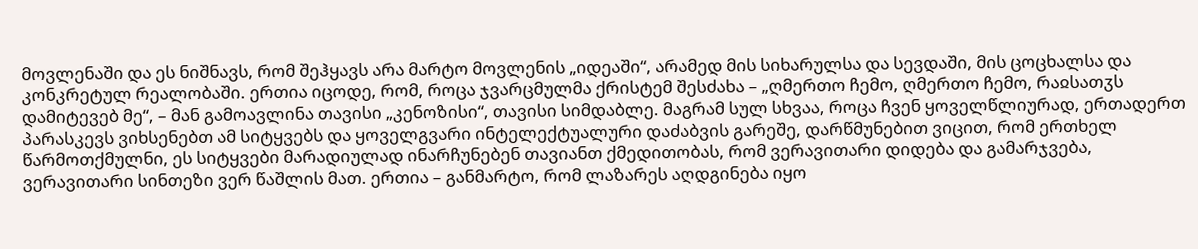მოვლენაში და ეს ნიშნავს, რომ შეჰყავს არა მარტო მოვლენის „იდეაში“, არამედ მის სიხარულსა და სევდაში, მის ცოცხალსა და კონკრეტულ რეალობაში. ერთია იცოდე, რომ, როცა ჯვარცმულმა ქრისტემ შესძახა – „ღმერთო ჩემო, ღმერთო ჩემო, რაჲსათჳს დამიტევებ მე“, – მან გამოავლინა თავისი „კენოზისი“, თავისი სიმდაბლე. მაგრამ სულ სხვაა, როცა ჩვენ ყოველწლიურად, ერთადერთ პარასკევს ვიხსენებთ ამ სიტყვებს და ყოველგვარი ინტელექტუალური დაძაბვის გარეშე, დარწმუნებით ვიცით, რომ ერთხელ წარმოთქმულნი, ეს სიტყვები მარადიულად ინარჩუნებენ თავიანთ ქმედითობას, რომ ვერავითარი დიდება და გამარჯვება, ვერავითარი სინთეზი ვერ წაშლის მათ. ერთია – განმარტო, რომ ლაზარეს აღდგინება იყო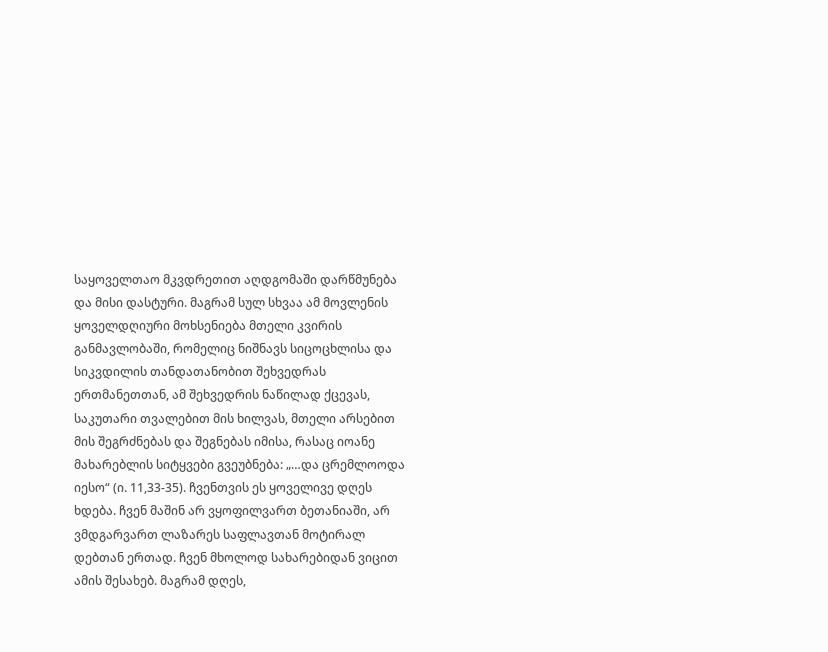საყოველთაო მკვდრეთით აღდგომაში დარწმუნება და მისი დასტური. მაგრამ სულ სხვაა ამ მოვლენის ყოველდღიური მოხსენიება მთელი კვირის განმავლობაში, რომელიც ნიშნავს სიცოცხლისა და სიკვდილის თანდათანობით შეხვედრას ერთმანეთთან, ამ შეხვედრის ნაწილად ქცევას, საკუთარი თვალებით მის ხილვას, მთელი არსებით მის შეგრძნებას და შეგნებას იმისა, რასაც იოანე მახარებლის სიტყვები გვეუბნება: „…და ცრემლოოდა იესო“ (ი. 11,33-35). ჩვენთვის ეს ყოველივე დღეს ხდება. ჩვენ მაშინ არ ვყოფილვართ ბეთანიაში, არ ვმდგარვართ ლაზარეს საფლავთან მოტირალ დებთან ერთად. ჩვენ მხოლოდ სახარებიდან ვიცით ამის შესახებ. მაგრამ დღეს,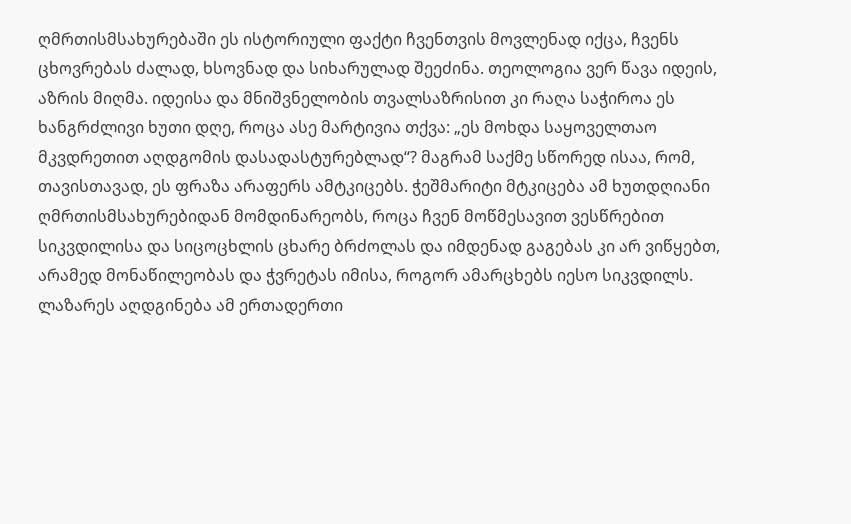ღმრთისმსახურებაში ეს ისტორიული ფაქტი ჩვენთვის მოვლენად იქცა, ჩვენს ცხოვრებას ძალად, ხსოვნად და სიხარულად შეეძინა. თეოლოგია ვერ წავა იდეის, აზრის მიღმა. იდეისა და მნიშვნელობის თვალსაზრისით კი რაღა საჭიროა ეს ხანგრძლივი ხუთი დღე, როცა ასე მარტივია თქვა: „ეს მოხდა საყოველთაო მკვდრეთით აღდგომის დასადასტურებლად“? მაგრამ საქმე სწორედ ისაა, რომ, თავისთავად, ეს ფრაზა არაფერს ამტკიცებს. ჭეშმარიტი მტკიცება ამ ხუთდღიანი ღმრთისმსახურებიდან მომდინარეობს, როცა ჩვენ მოწმესავით ვესწრებით სიკვდილისა და სიცოცხლის ცხარე ბრძოლას და იმდენად გაგებას კი არ ვიწყებთ, არამედ მონაწილეობას და ჭვრეტას იმისა, როგორ ამარცხებს იესო სიკვდილს.
ლაზარეს აღდგინება ამ ერთადერთი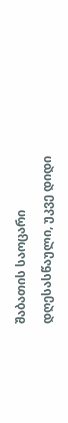შაბათის საოცარი დღესასწაული, უკვე დიდი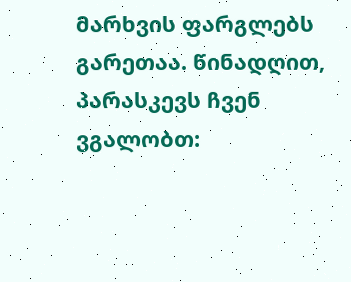მარხვის ფარგლებს გარეთაა. წინადღით, პარასკევს ჩვენ ვგალობთ: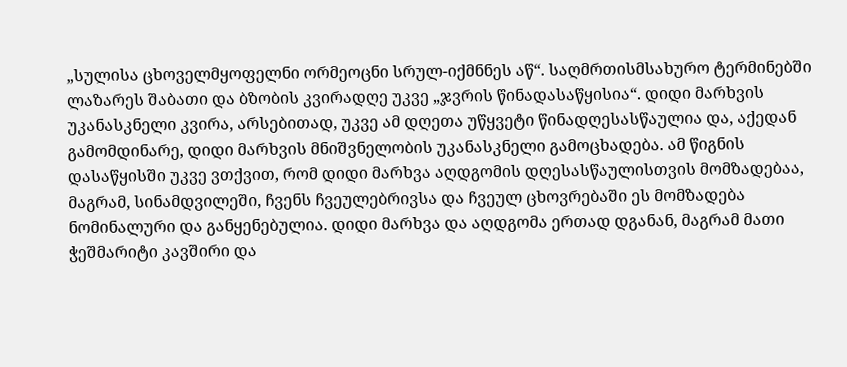„სულისა ცხოველმყოფელნი ორმეოცნი სრულ-იქმნნეს აწ“. საღმრთისმსახურო ტერმინებში ლაზარეს შაბათი და ბზობის კვირადღე უკვე „ჯვრის წინადასაწყისია“. დიდი მარხვის უკანასკნელი კვირა, არსებითად, უკვე ამ დღეთა უწყვეტი წინადღესასწაულია და, აქედან გამომდინარე, დიდი მარხვის მნიშვნელობის უკანასკნელი გამოცხადება. ამ წიგნის დასაწყისში უკვე ვთქვით, რომ დიდი მარხვა აღდგომის დღესასწაულისთვის მომზადებაა, მაგრამ, სინამდვილეში, ჩვენს ჩვეულებრივსა და ჩვეულ ცხოვრებაში ეს მომზადება ნომინალური და განყენებულია. დიდი მარხვა და აღდგომა ერთად დგანან, მაგრამ მათი ჭეშმარიტი კავშირი და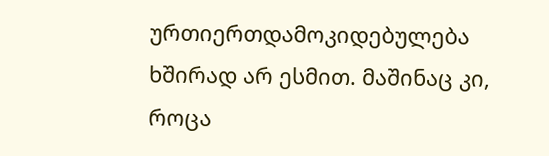ურთიერთდამოკიდებულება ხშირად არ ესმით. მაშინაც კი, როცა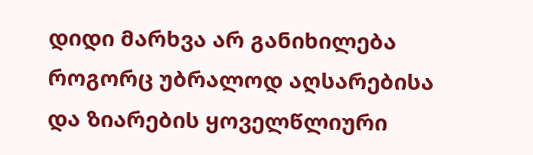დიდი მარხვა არ განიხილება როგორც უბრალოდ აღსარებისა და ზიარების ყოველწლიური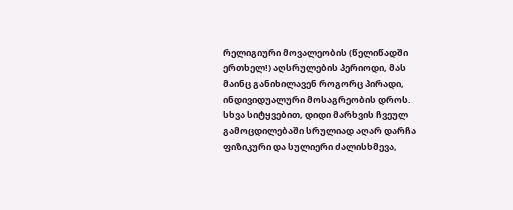რელიგიური მოვალეობის (წელიწადში ერთხელ!) აღსრულების პერიოდი, მას მაინც განიხილავენ როგორც პირადი, ინდივიდუალური მოსაგრეობის დროს. სხვა სიტყვებით, დიდი მარხვის ჩვეულ გამოცდილებაში სრულიად აღარ დარჩა ფიზიკური და სულიერი ძალისხმევა,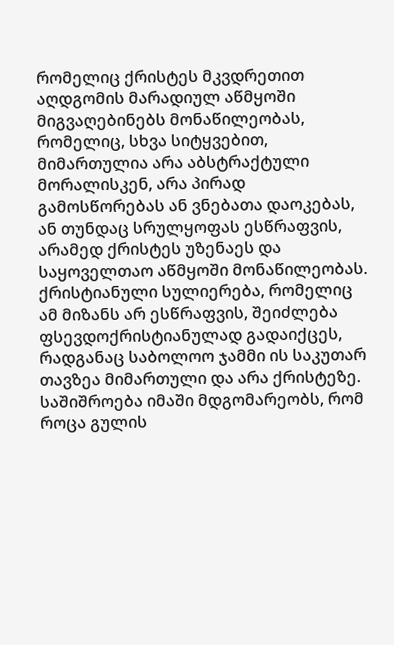რომელიც ქრისტეს მკვდრეთით აღდგომის მარადიულ აწმყოში მიგვაღებინებს მონაწილეობას, რომელიც, სხვა სიტყვებით, მიმართულია არა აბსტრაქტული მორალისკენ, არა პირად გამოსწორებას ან ვნებათა დაოკებას, ან თუნდაც სრულყოფას ესწრაფვის, არამედ ქრისტეს უზენაეს და საყოველთაო აწმყოში მონაწილეობას. ქრისტიანული სულიერება, რომელიც ამ მიზანს არ ესწრაფვის, შეიძლება ფსევდოქრისტიანულად გადაიქცეს, რადგანაც საბოლოო ჯამმი ის საკუთარ თავზეა მიმართული და არა ქრისტეზე. საშიშროება იმაში მდგომარეობს, რომ როცა გულის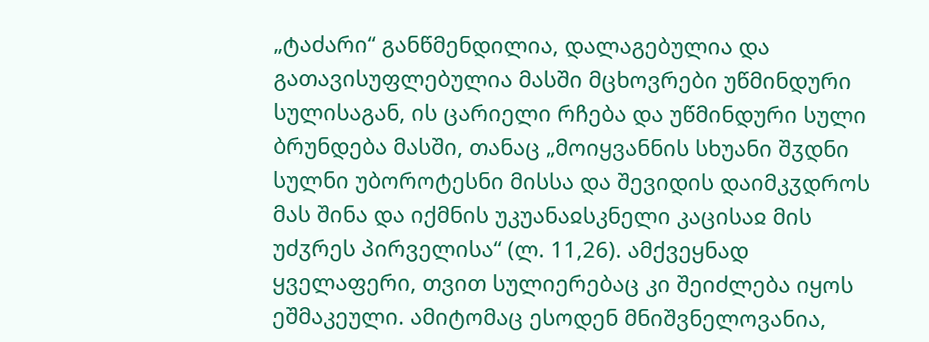„ტაძარი“ განწმენდილია, დალაგებულია და გათავისუფლებულია მასში მცხოვრები უწმინდური სულისაგან, ის ცარიელი რჩება და უწმინდური სული ბრუნდება მასში, თანაც „მოიყვანნის სხუანი შჳდნი სულნი უბოროტესნი მისსა და შევიდის დაიმკჳდროს მას შინა და იქმნის უკუანაჲსკნელი კაცისაჲ მის უძჳრეს პირველისა“ (ლ. 11,26). ამქვეყნად ყველაფერი, თვით სულიერებაც კი შეიძლება იყოს ეშმაკეული. ამიტომაც ესოდენ მნიშვნელოვანია,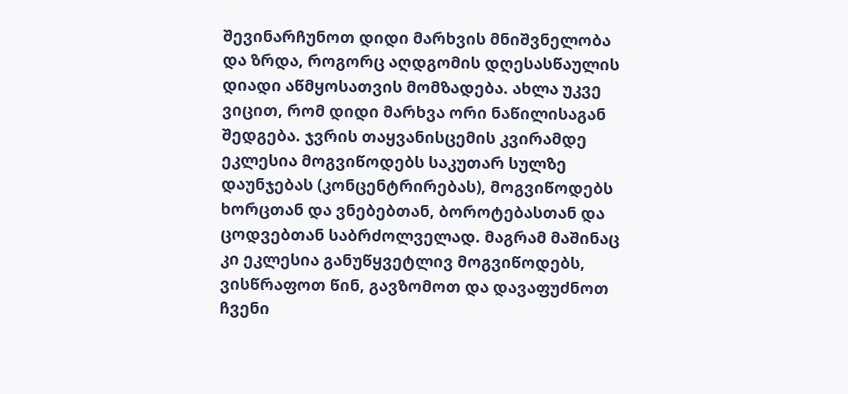შევინარჩუნოთ დიდი მარხვის მნიშვნელობა და ზრდა, როგორც აღდგომის დღესასწაულის დიადი აწმყოსათვის მომზადება. ახლა უკვე ვიცით, რომ დიდი მარხვა ორი ნაწილისაგან შედგება. ჯვრის თაყვანისცემის კვირამდე ეკლესია მოგვიწოდებს საკუთარ სულზე დაუნჯებას (კონცენტრირებას), მოგვიწოდებს ხორცთან და ვნებებთან, ბოროტებასთან და ცოდვებთან საბრძოლველად. მაგრამ მაშინაც კი ეკლესია განუწყვეტლივ მოგვიწოდებს, ვისწრაფოთ წინ, გავზომოთ და დავაფუძნოთ ჩვენი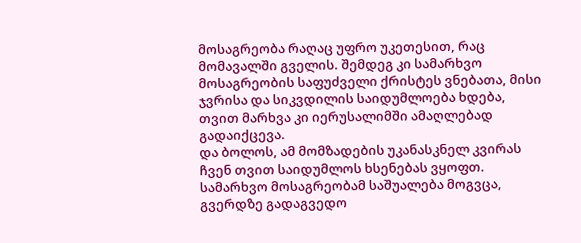მოსაგრეობა რაღაც უფრო უკეთესით, რაც მომავალში გველის. შემდეგ კი სამარხვო მოსაგრეობის საფუძველი ქრისტეს ვნებათა, მისი ჯვრისა და სიკვდილის საიდუმლოება ხდება, თვით მარხვა კი იერუსალიმში ამაღლებად გადაიქცევა.
და ბოლოს, ამ მომზადების უკანასკნელ კვირას ჩვენ თვით საიდუმლოს ხსენებას ვყოფთ. სამარხვო მოსაგრეობამ საშუალება მოგვცა, გვერდზე გადაგვედო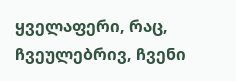ყველაფერი, რაც, ჩვეულებრივ, ჩვენი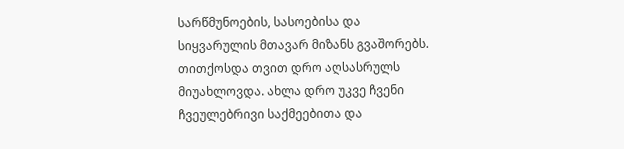სარწმუნოების, სასოებისა და სიყვარულის მთავარ მიზანს გვაშორებს. თითქოსდა თვით დრო აღსასრულს მიუახლოვდა. ახლა დრო უკვე ჩვენი ჩვეულებრივი საქმეებითა და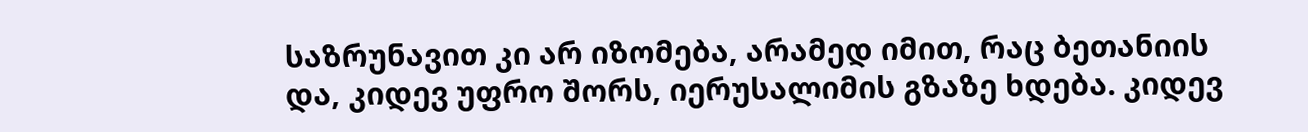საზრუნავით კი არ იზომება, არამედ იმით, რაც ბეთანიის და, კიდევ უფრო შორს, იერუსალიმის გზაზე ხდება. კიდევ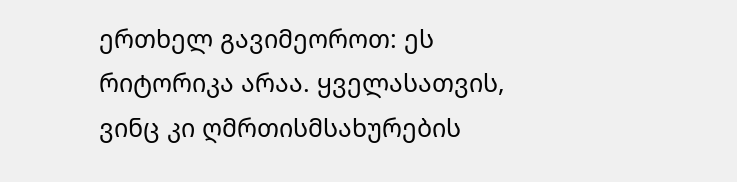ერთხელ გავიმეოროთ: ეს რიტორიკა არაა. ყველასათვის, ვინც კი ღმრთისმსახურების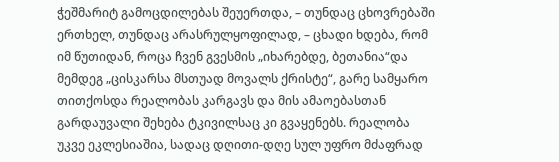ჭეშმარიტ გამოცდილებას შეუერთდა, – თუნდაც ცხოვრებაში ერთხელ, თუნდაც არასრულყოფილად, – ცხადი ხდება, რომ იმ წუთიდან, როცა ჩვენ გვესმის „იხარებდე, ბეთანია“და მემდეგ „ცისკარსა მსთუად მოვალს ქრისტე“, გარე სამყარო თითქოსდა რეალობას კარგავს და მის ამაოებასთან გარდაუვალი შეხება ტკივილსაც კი გვაყენებს. რეალობა უკვე ეკლესიაშია, სადაც დღითი-დღე სულ უფრო მძაფრად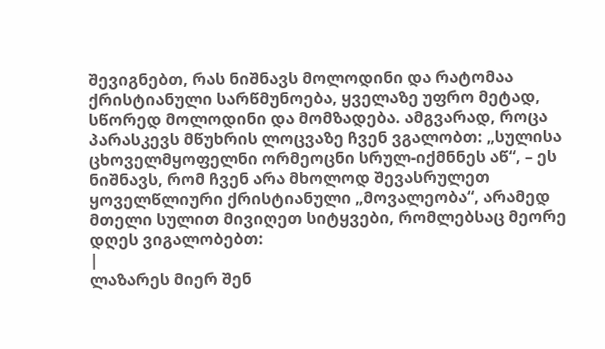შევიგნებთ, რას ნიშნავს მოლოდინი და რატომაა ქრისტიანული სარწმუნოება, ყველაზე უფრო მეტად, სწორედ მოლოდინი და მომზადება. ამგვარად, როცა პარასკევს მწუხრის ლოცვაზე ჩვენ ვგალობთ: „სულისა ცხოველმყოფელნი ორმეოცნი სრულ-იქმნნეს აწ“, – ეს ნიშნავს, რომ ჩვენ არა მხოლოდ შევასრულეთ ყოველწლიური ქრისტიანული „მოვალეობა“, არამედ მთელი სულით მივიღეთ სიტყვები, რომლებსაც მეორე დღეს ვიგალობებთ:
|
ლაზარეს მიერ შენ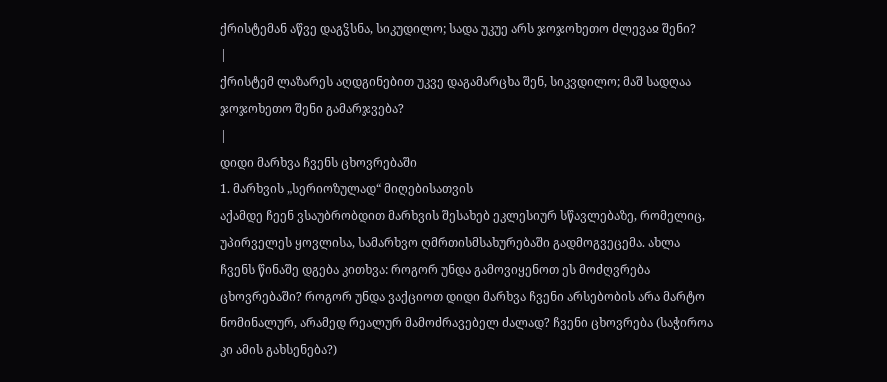ქრისტემან აწვე დაგჴსნა, სიკუდილო; სადა უკუე არს ჯოჯოხეთო ძლევაჲ შენი?
|
ქრისტემ ლაზარეს აღდგინებით უკვე დაგამარცხა შენ, სიკვდილო; მაშ სადღაა ჯოჯოხეთო შენი გამარჯვება?
|
დიდი მარხვა ჩვენს ცხოვრებაში
1. მარხვის „სერიოზულად“ მიღებისათვის
აქამდე ჩეენ ვსაუბრობდით მარხვის შესახებ ეკლესიურ სწავლებაზე, რომელიც, უპირველეს ყოვლისა, სამარხვო ღმრთისმსახურებაში გადმოგვეცემა. ახლა ჩვენს წინაშე დგება კითხვა: როგორ უნდა გამოვიყენოთ ეს მოძღვრება ცხოვრებაში? როგორ უნდა ვაქციოთ დიდი მარხვა ჩვენი არსებობის არა მარტო ნომინალურ, არამედ რეალურ მამოძრავებელ ძალად? ჩვენი ცხოვრება (საჭიროა კი ამის გახსენება?)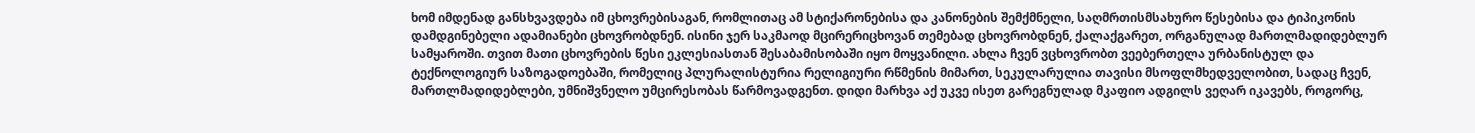ხომ იმდენად განსხვავდება იმ ცხოვრებისაგან, რომლითაც ამ სტიქარონებისა და კანონების შემქმნელი, საღმრთისმსახურო წესებისა და ტიპიკონის დამდგინებელი ადამიანები ცხოვრობდნენ. ისინი ჯერ საკმაოდ მცირერიცხოვან თემებად ცხოვრობდნენ, ქალაქგარეთ, ორგანულად მართლმადიდებლურ სამყაროში. თვით მათი ცხოვრების წესი ეკლესიასთან შესაბამისობაში იყო მოყვანილი. ახლა ჩვენ ვცხოვრობთ ვეებერთელა ურბანისტულ და ტექნოლოგიურ საზოგადოებაში, რომელიც პლურალისტურია რელიგიური რწმენის მიმართ, სეკულარულია თავისი მსოფლმხედველობით, სადაც ჩვენ, მართლმადიდებლები, უმნიშვნელო უმცირესობას წარმოვადგენთ. დიდი მარხვა აქ უკვე ისეთ გარეგნულად მკაფიო ადგილს ვეღარ იკავებს, როგორც,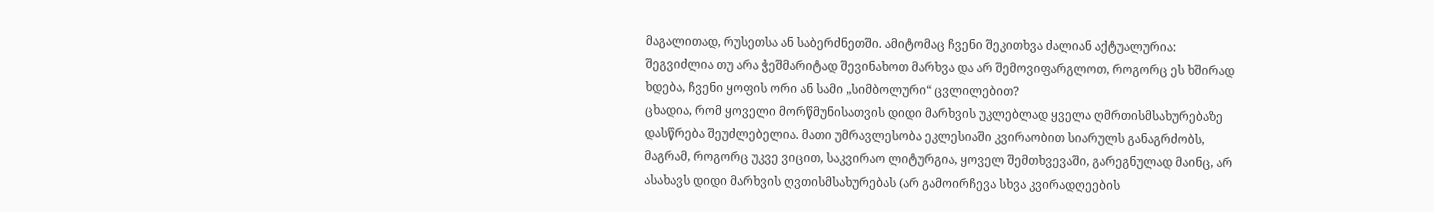მაგალითად, რუსეთსა ან საბერძნეთში. ამიტომაც ჩვენი შეკითხვა ძალიან აქტუალურია: შეგვიძლია თუ არა ჭეშმარიტად შევინახოთ მარხვა და არ შემოვიფარგლოთ, როგორც ეს ხშირად ხდება, ჩვენი ყოფის ორი ან სამი „სიმბოლური“ ცვლილებით?
ცხადია, რომ ყოველი მორწმუნისათვის დიდი მარხვის უკლებლად ყველა ღმრთისმსახურებაზე დასწრება შეუძლებელია. მათი უმრავლესობა ეკლესიაში კვირაობით სიარულს განაგრძობს, მაგრამ, როგორც უკვე ვიცით, საკვირაო ლიტურგია, ყოველ შემთხვევაში, გარეგნულად მაინც, არ ასახავს დიდი მარხვის ღვთისმსახურებას (არ გამოირჩევა სხვა კვირადღეების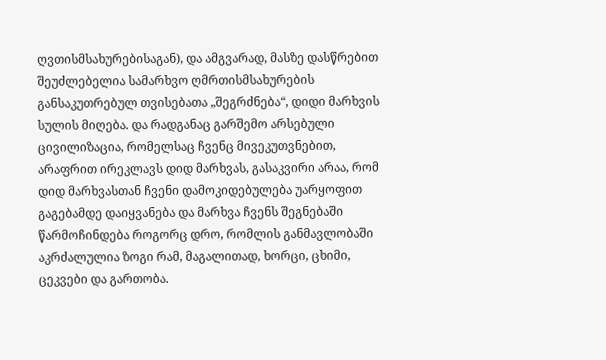ღვთისმსახურებისაგან), და ამგვარად, მასზე დასწრებით შეუძლებელია სამარხვო ღმრთისმსახურების განსაკუთრებულ თვისებათა „შეგრძნება“, დიდი მარხვის სულის მიღება. და რადგანაც გარშემო არსებული ცივილიზაცია, რომელსაც ჩვენც მივეკუთვნებით, არაფრით ირეკლავს დიდ მარხვას, გასაკვირი არაა, რომ დიდ მარხვასთან ჩვენი დამოკიდებულება უარყოფით გაგებამდე დაიყვანება და მარხვა ჩვენს შეგნებაში წარმოჩინდება როგორც დრო, რომლის განმავლობაში აკრძალულია ზოგი რამ, მაგალითად, ხორცი, ცხიმი, ცეკვები და გართობა.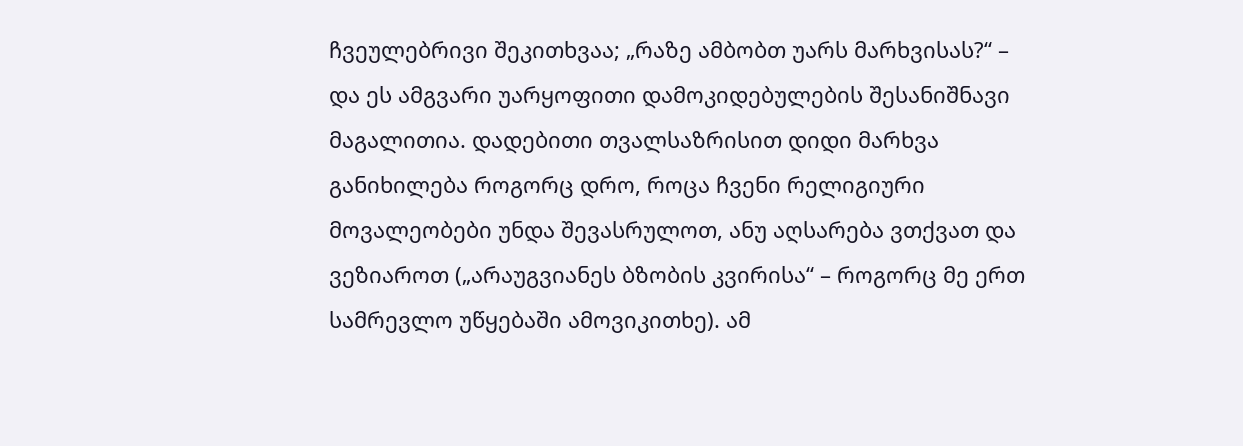ჩვეულებრივი შეკითხვაა; „რაზე ამბობთ უარს მარხვისას?“ – და ეს ამგვარი უარყოფითი დამოკიდებულების შესანიშნავი მაგალითია. დადებითი თვალსაზრისით დიდი მარხვა განიხილება როგორც დრო, როცა ჩვენი რელიგიური მოვალეობები უნდა შევასრულოთ, ანუ აღსარება ვთქვათ და ვეზიაროთ („არაუგვიანეს ბზობის კვირისა“ – როგორც მე ერთ სამრევლო უწყებაში ამოვიკითხე). ამ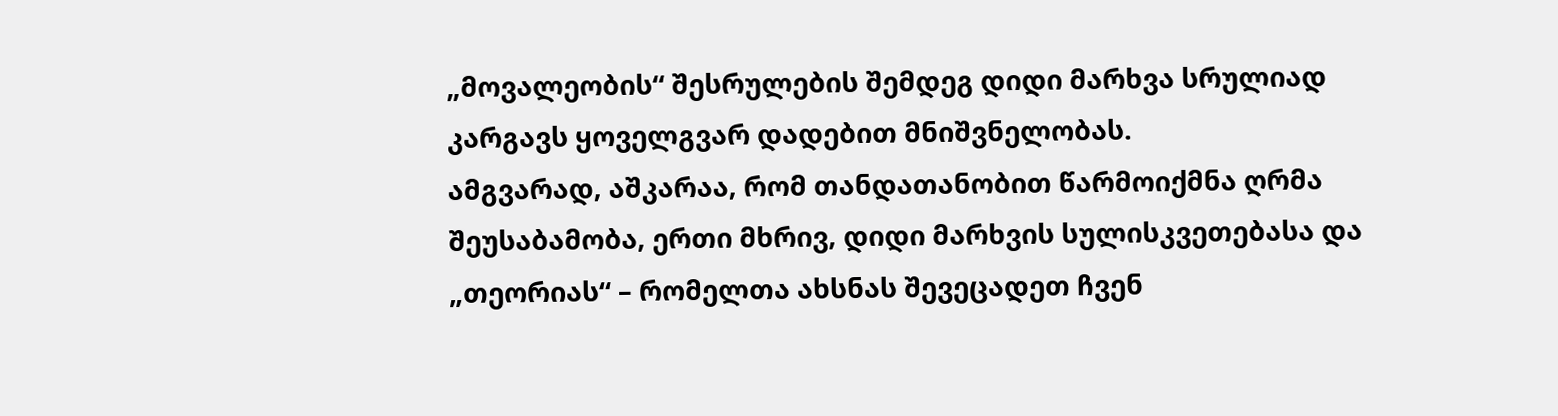„მოვალეობის“ შესრულების შემდეგ დიდი მარხვა სრულიად კარგავს ყოველგვარ დადებით მნიშვნელობას.
ამგვარად, აშკარაა, რომ თანდათანობით წარმოიქმნა ღრმა შეუსაბამობა, ერთი მხრივ, დიდი მარხვის სულისკვეთებასა და „თეორიას“ – რომელთა ახსნას შევეცადეთ ჩვენ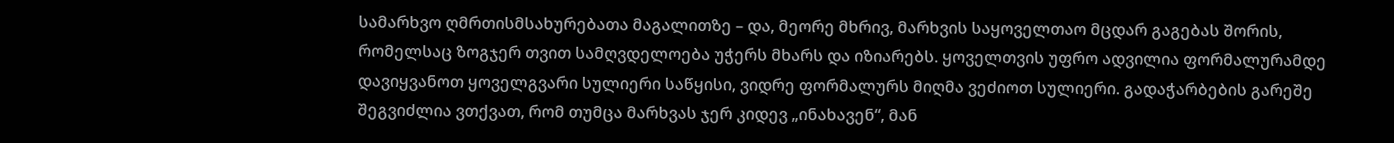სამარხვო ღმრთისმსახურებათა მაგალითზე – და, მეორე მხრივ, მარხვის საყოველთაო მცდარ გაგებას შორის, რომელსაც ზოგჯერ თვით სამღვდელოება უჭერს მხარს და იზიარებს. ყოველთვის უფრო ადვილია ფორმალურამდე დავიყვანოთ ყოველგვარი სულიერი საწყისი, ვიდრე ფორმალურს მიღმა ვეძიოთ სულიერი. გადაჭარბების გარეშე შეგვიძლია ვთქვათ, რომ თუმცა მარხვას ჯერ კიდევ „ინახავენ“, მან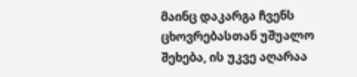მაინც დაკარგა ჩვენს ცხოვრებასთან უშუალო შეხება, ის უკვე აღარაა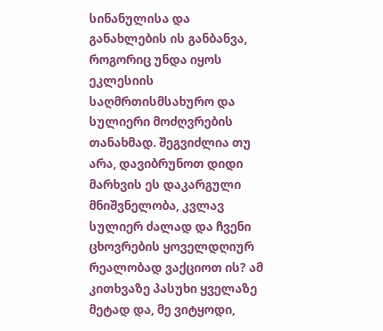სინანულისა და განახლების ის განბანვა, როგორიც უნდა იყოს ეკლესიის საღმრთისმსახურო და სულიერი მოძღვრების თანახმად. შეგვიძლია თუ არა, დავიბრუნოთ დიდი მარხვის ეს დაკარგული მნიშვნელობა, კვლავ სულიერ ძალად და ჩვენი ცხოვრების ყოველდღიურ რეალობად ვაქციოთ ის? ამ კითხვაზე პასუხი ყველაზე მეტად და, მე ვიტყოდი,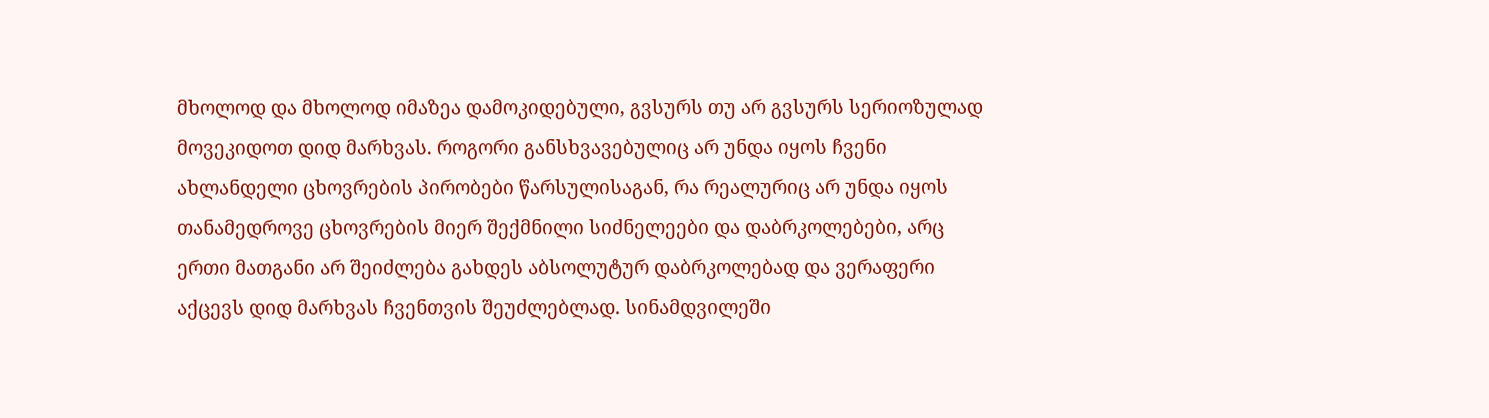მხოლოდ და მხოლოდ იმაზეა დამოკიდებული, გვსურს თუ არ გვსურს სერიოზულად მოვეკიდოთ დიდ მარხვას. როგორი განსხვავებულიც არ უნდა იყოს ჩვენი ახლანდელი ცხოვრების პირობები წარსულისაგან, რა რეალურიც არ უნდა იყოს თანამედროვე ცხოვრების მიერ შექმნილი სიძნელეები და დაბრკოლებები, არც ერთი მათგანი არ შეიძლება გახდეს აბსოლუტურ დაბრკოლებად და ვერაფერი აქცევს დიდ მარხვას ჩვენთვის შეუძლებლად. სინამდვილეში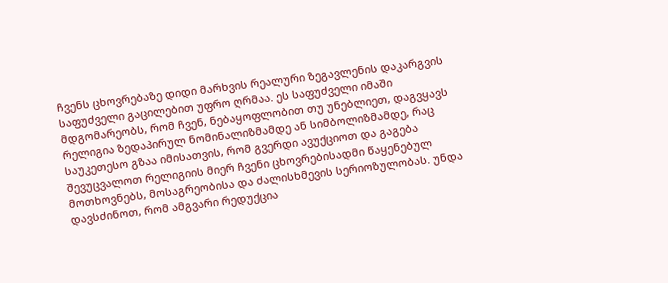ჩვენს ცხოვრებაზე დიდი მარხვის რეალური ზეგავლენის დაკარგვის საფუძველი გაცილებით უფრო ღრმაა. ეს საფუძველი იმაში მდგომარეობს, რომ ჩვენ, ნებაყოფლობით თუ უნებლიეთ, დაგვყავს რელიგია ზედაპირულ ნომინალიზმამდე ან სიმბოლიზმამდე, რაც საუკეთესო გზაა იმისათვის, რომ გვერდი ავუქციოთ და გაგება შევუცვალოთ რელიგიის მიერ ჩვენი ცხოვრებისადმი წაყენებულ მოთხოვნებს, მოსაგრეობისა და ძალისხმევის სერიოზულობას. უნდა დავსძინოთ, რომ ამგვარი რედუქცია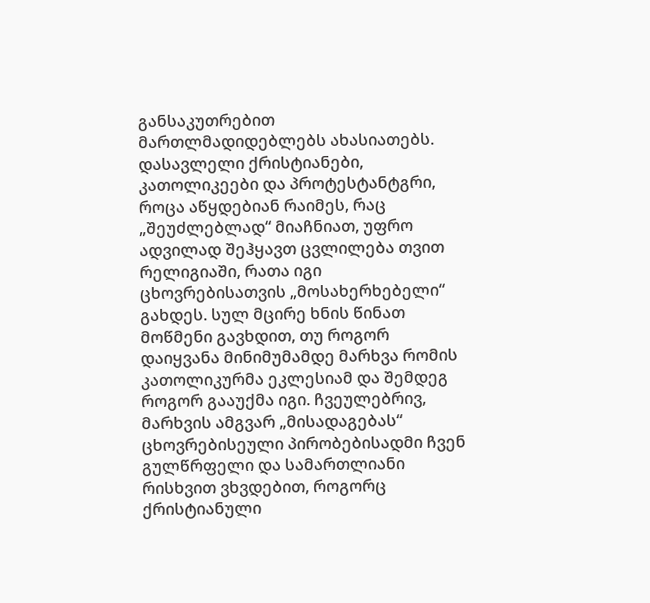განსაკუთრებით მართლმადიდებლებს ახასიათებს. დასავლელი ქრისტიანები, კათოლიკეები და პროტესტანტგრი, როცა აწყდებიან რაიმეს, რაც „შეუძლებლად“ მიაჩნიათ, უფრო ადვილად შეჰყავთ ცვლილება თვით რელიგიაში, რათა იგი ცხოვრებისათვის „მოსახერხებელი“ გახდეს. სულ მცირე ხნის წინათ მოწმენი გავხდით, თუ როგორ დაიყვანა მინიმუმამდე მარხვა რომის კათოლიკურმა ეკლესიამ და შემდეგ როგორ გააუქმა იგი. ჩვეულებრივ, მარხვის ამგვარ „მისადაგებას“ ცხოვრებისეული პირობებისადმი ჩვენ გულწრფელი და სამართლიანი რისხვით ვხვდებით, როგორც ქრისტიანული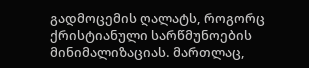გადმოცემის ღალატს, როგორც ქრისტიანული სარწმუნოების მინიმალიზაციას. მართლაც,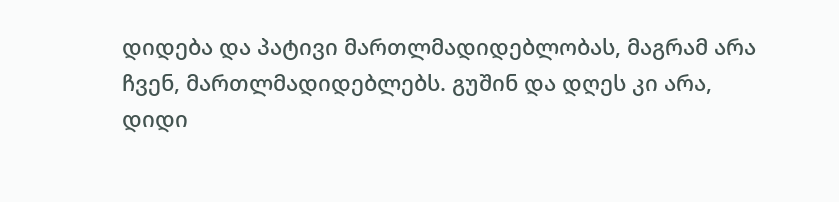დიდება და პატივი მართლმადიდებლობას, მაგრამ არა ჩვენ, მართლმადიდებლებს. გუშინ და დღეს კი არა, დიდი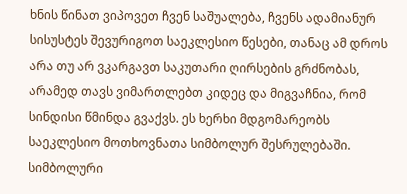ხნის წინათ ვიპოვეთ ჩვენ საშუალება, ჩვენს ადამიანურ სისუსტეს შევურიგოთ საეკლესიო წესები, თანაც ამ დროს არა თუ არ ვკარგავთ საკუთარი ღირსების გრძნობას, არამედ თავს ვიმართლებთ კიდეც და მიგვაჩნია, რომ სინდისი წმინდა გვაქვს. ეს ხერხი მდგომარეობს საეკლესიო მოთხოვნათა სიმბოლურ შესრულებაში. სიმბოლური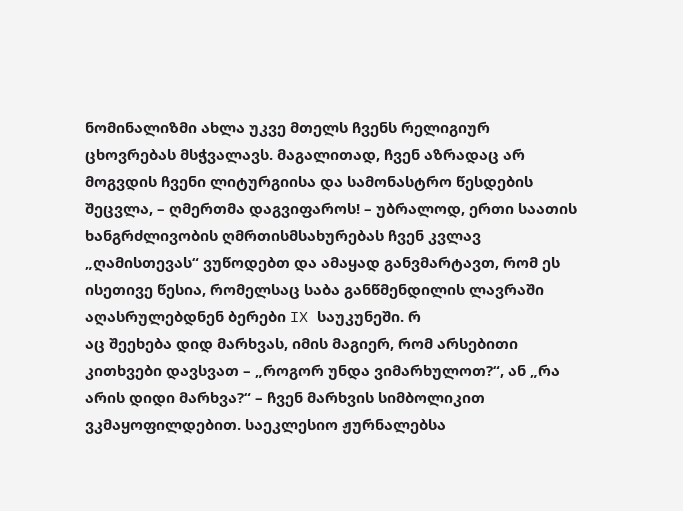ნომინალიზმი ახლა უკვე მთელს ჩვენს რელიგიურ ცხოვრებას მსჭვალავს. მაგალითად, ჩვენ აზრადაც არ მოგვდის ჩვენი ლიტურგიისა და სამონასტრო წესდების შეცვლა, – ღმერთმა დაგვიფაროს! – უბრალოდ, ერთი საათის ხანგრძლივობის ღმრთისმსახურებას ჩვენ კვლავ „ღამისთევას“ ვუწოდებთ და ამაყად განვმარტავთ, რომ ეს ისეთივე წესია, რომელსაც საბა განწმენდილის ლავრაში აღასრულებდნენ ბერები IX საუკუნეში. რ
აც შეეხება დიდ მარხვას, იმის მაგიერ, რომ არსებითი კითხვები დავსვათ – „როგორ უნდა ვიმარხულოთ?“, ან „რა არის დიდი მარხვა?“ – ჩვენ მარხვის სიმბოლიკით ვკმაყოფილდებით. საეკლესიო ჟურნალებსა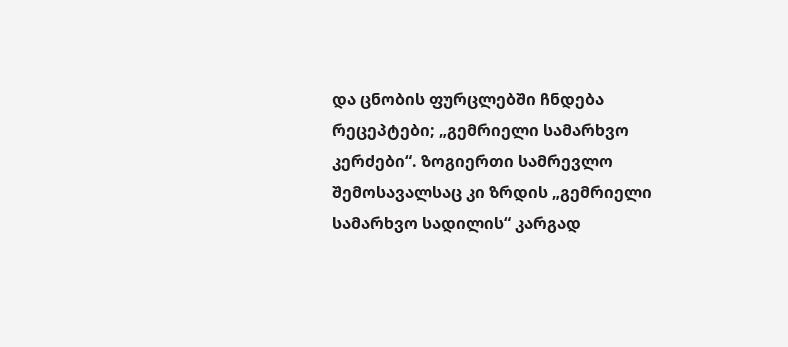და ცნობის ფურცლებში ჩნდება რეცეპტები; „გემრიელი სამარხვო კერძები“. ზოგიერთი სამრევლო შემოსავალსაც კი ზრდის „გემრიელი სამარხვო სადილის“ კარგად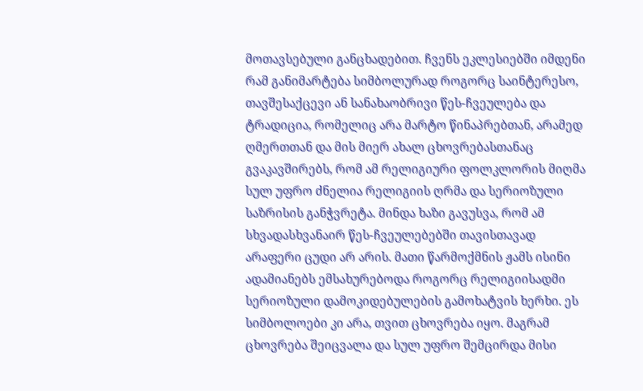მოთავსებული განცხადებით. ჩვენს ეკლესიებში იმდენი რამ განიმარტება სიმბოლურად როგორც საინტერესო, თავშესაქცევი ან სანახაობრივი წეს-ჩვეულება და ტრადიცია, რომელიც არა მარტო წინაპრებთან, არამედ ღმერთთან და მის მიერ ახალ ცხოვრებასთანაც გვაკავშირებს, რომ ამ რელიგიური ფოლკლორის მიღმა სულ უფრო ძნელია რელიგიის ღრმა და სერიოზული საზრისის განჭვრეტა. მინდა ხაზი გავუსვა, რომ ამ სხვადასხვანაირ წეს-ჩვეულებებში თავისთავად არაფერი ცუდი არ არის. მათი წარმოქმნის ჟამს ისინი ადამიანებს ემსახურებოდა როგორც რელიგიისადმი სერიოზული დამოკიდებულების გამოხატვის ხერხი. ეს სიმბოლოები კი არა, თვით ცხოვრება იყო. მაგრამ ცხოვრება შეიცვალა და სულ უფრო შემცირდა მისი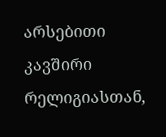არსებითი კავშირი რელიგიასთან,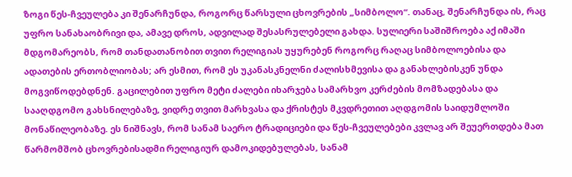ზოგი წეს-ჩვეულება კი შენარჩუნდა, როგორც წარსული ცხოვრების „სიმბოლო“. თანაც, შენარჩუნდა ის, რაც უფრო სანახაობრივი და, ამავე დროს, ადვილად შესასრულებელი გახდა. სულიერი საშიშროება აქ იმაში მდგომარეობს, რომ თანდათანობით თვით რელიგიას უყურებენ როგორც რაღაც სიმბოლოებისა და ადათების ერთობლიობას; არ ესმით, რომ ეს უკანასკნელნი ძალისხმევისა და განახლებისკენ უნდა მოგვიწოდებდნენ. გაცილებით უფრო მეტი ძალები იხარჯება სამარხვო კერძების მომზადებასა და სააღდგომო გახსნილებაზე, ვიდრე თვით მარხვასა და ქრისტეს მკვდრეთით აღდგომის საიდუმლოში მონაწილეობაზე. ეს ნიშნავს, რომ სანამ საერო ტრადიციები და წეს-ჩვეულებები კვლავ არ შეუერთდება მათ წარმომშობ ცხოვრებისადმი რელიგიურ დამოკიდებულებას, სანამ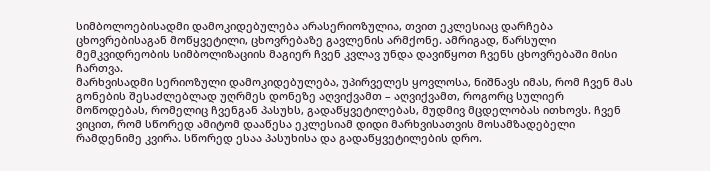სიმბოლოებისადმი დამოკიდებულება არასერიოზულია, თვით ეკლესიაც დარჩება ცხოვრებისაგან მოწყვეტილი, ცხოვრებაზე გავლენის არმქონე. ამრიგად, წარსული მემკვიდრეობის სიმბოლიზაციის მაგიერ ჩვენ კვლავ უნდა დავიწყოთ ჩვენს ცხოვრებაში მისი ჩართვა.
მარხვისადმი სერიოზული დამოკიდებულება, უპირველეს ყოვლოსა, ნიშნავს იმას, რომ ჩვენ მას გონების შესაძლებლად უღრმეს დონეზე აღვიქვამთ – აღვიქვამთ, როგორც სულიერ მოწოდებას, რომელიც ჩვენგან პასუხს, გადაწყვეტილებას, მუდმივ მცდელობას ითხოვს. ჩვენ ვიცით, რომ სწორედ ამიტომ დააწესა ეკლესიამ დიდი მარხვისათვის მოსამზადებელი რამდენიმე კვირა. სწორედ ესაა პასუხისა და გადაწყვეტილების დრო.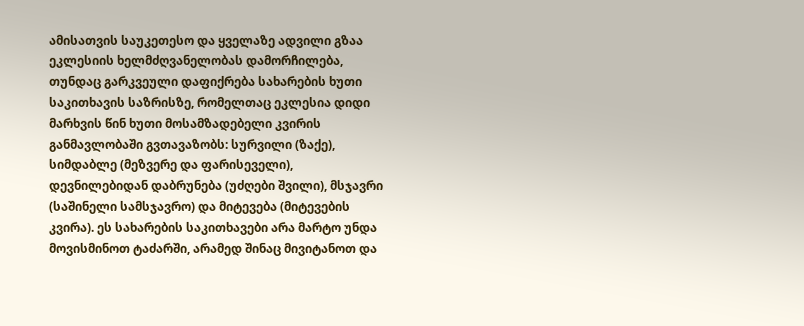ამისათვის საუკეთესო და ყველაზე ადვილი გზაა ეკლესიის ხელმძღვანელობას დამორჩილება, თუნდაც გარკვეული დაფიქრება სახარების ხუთი საკითხავის საზრისზე, რომელთაც ეკლესია დიდი მარხვის წინ ხუთი მოსამზადებელი კვირის განმავლობაში გვთავაზობს: სურვილი (ზაქე), სიმდაბლე (მეზვერე და ფარისეველი), დევნილებიდან დაბრუნება (უძღები შვილი), მსჯავრი (საშინელი სამსჯავრო) და მიტევება (მიტევების კვირა). ეს სახარების საკითხავები არა მარტო უნდა მოვისმინოთ ტაძარში, არამედ შინაც მივიტანოთ და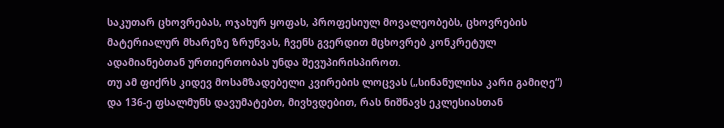საკუთარ ცხოვრებას, ოჯახურ ყოფას, პროფესიულ მოვალეობებს, ცხოვრების მატერიალურ მხარეზე ზრუნვას, ჩვენს გვერდით მცხოვრებ კონკრეტულ ადამიანებთან ურთიერთობას უნდა შევუპირისპიროთ.
თუ ამ ფიქრს კიდევ მოსამზადებელი კვირების ლოცვას („სინანულისა კარი გამიღე“) და 136-ე ფსალმუნს დავუმატებთ, მივხვდებით, რას ნიშნავს ეკლესიასთან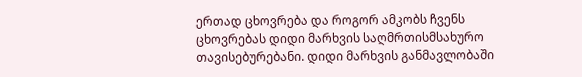ერთად ცხოვრება და როგორ ამკობს ჩვენს ცხოვრებას დიდი მარხვის საღმრთისმსახურო თავისებურებანი. დიდი მარხვის განმავლობაში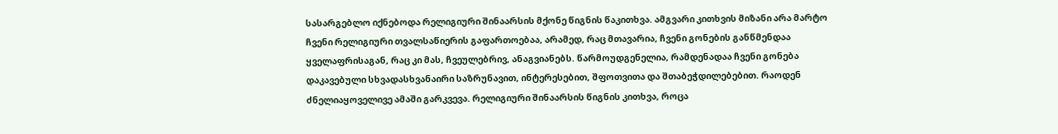სასარგებლო იქნებოდა რელიგიური შინაარსის მქონე წიგნის წაკითხვა. ამგვარი კითხვის მიზანი არა მარტო ჩვენი რელიგიური თვალსაწიერის გაფართოებაა, არამედ, რაც მთავარია, ჩვენი გონების განწმენდაა ყველაფრისაგან, რაც კი მას, ჩვეულებრივ, ანაგვიანებს. წარმოუდგენელია, რამდენადაა ჩვენი გონება დაკავებული სხვადასხვანაირი საზრუნავით, ინტერესებით, შფოთვითა და შთაბეჭდილებებით. რაოდენ ძნელიაყოველივე ამაში გარკვევა. რელიგიური შინაარსის წიგნის კითხვა, როცა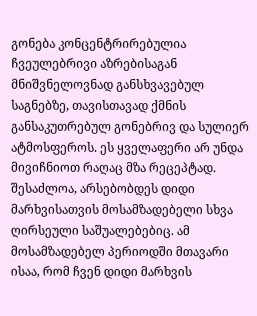გონება კონცენტრირებულია ჩვეულებრივი აზრებისაგან მნიშვნელოვნად განსხვავებულ საგნებზე, თავისთავად ქმნის განსაკუთრებულ გონებრივ და სულიერ ატმოსფეროს. ეს ყველაფერი არ უნდა მივიჩნიოთ რაღაც მზა რეცეპტად. შესაძლოა, არსებობდეს დიდი მარხვისათვის მოსამზადებელი სხვა ღირსეული საშუალებებიც. ამ მოსამზადებელ პერიოდში მთავარი ისაა, რომ ჩვენ დიდი მარხვის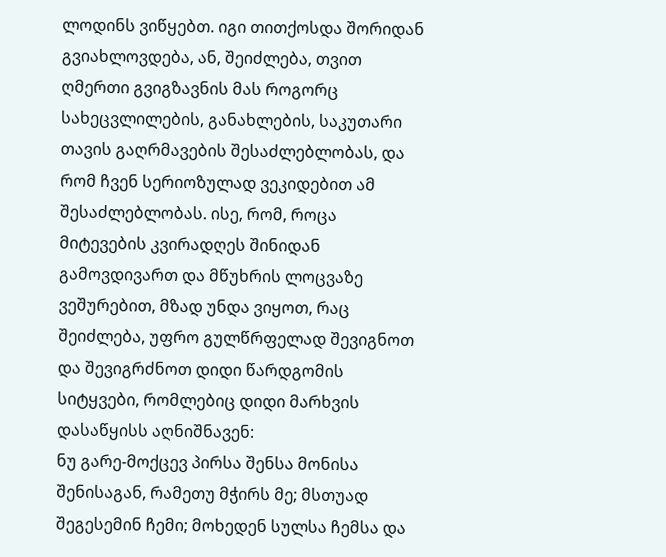ლოდინს ვიწყებთ. იგი თითქოსდა შორიდან გვიახლოვდება, ან, შეიძლება, თვით ღმერთი გვიგზავნის მას როგორც სახეცვლილების, განახლების, საკუთარი თავის გაღრმავების შესაძლებლობას, და რომ ჩვენ სერიოზულად ვეკიდებით ამ შესაძლებლობას. ისე, რომ, როცა მიტევების კვირადღეს შინიდან გამოვდივართ და მწუხრის ლოცვაზე ვეშურებით, მზად უნდა ვიყოთ, რაც შეიძლება, უფრო გულწრფელად შევიგნოთ და შევიგრძნოთ დიდი წარდგომის სიტყვები, რომლებიც დიდი მარხვის დასაწყისს აღნიშნავენ:
ნუ გარე-მოქცევ პირსა შენსა მონისა შენისაგან, რამეთუ მჭირს მე; მსთუად შეგესემინ ჩემი; მოხედენ სულსა ჩემსა და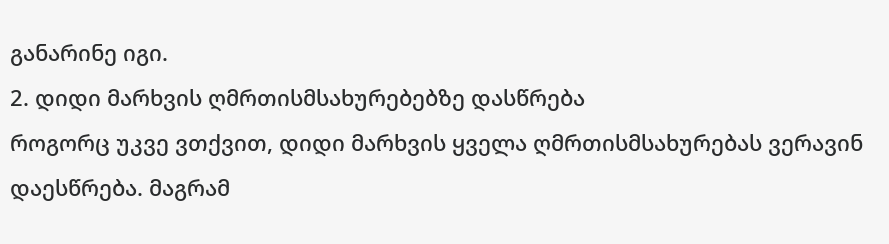განარინე იგი.
2. დიდი მარხვის ღმრთისმსახურებებზე დასწრება
როგორც უკვე ვთქვით, დიდი მარხვის ყველა ღმრთისმსახურებას ვერავინ დაესწრება. მაგრამ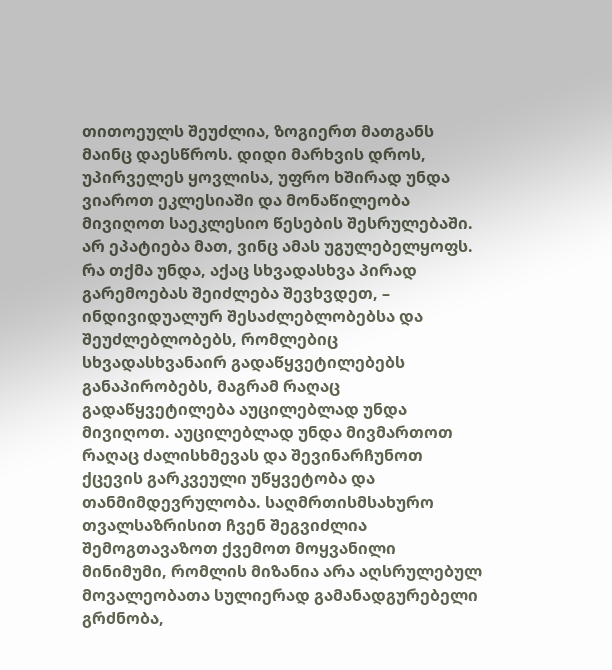თითოეულს შეუძლია, ზოგიერთ მათგანს მაინც დაესწროს. დიდი მარხვის დროს, უპირველეს ყოვლისა, უფრო ხშირად უნდა ვიაროთ ეკლესიაში და მონაწილეობა მივიღოთ საეკლესიო წესების შესრულებაში. არ ეპატიება მათ, ვინც ამას უგულებელყოფს. რა თქმა უნდა, აქაც სხვადასხვა პირად გარემოებას შეიძლება შევხვდეთ, – ინდივიდუალურ შესაძლებლობებსა და შეუძლებლობებს, რომლებიც სხვადასხვანაირ გადაწყვეტილებებს განაპირობებს, მაგრამ რაღაც გადაწყვეტილება აუცილებლად უნდა მივიღოთ. აუცილებლად უნდა მივმართოთ რაღაც ძალისხმევას და შევინარჩუნოთ ქცევის გარკვეული უწყვეტობა და თანმიმდევრულობა. საღმრთისმსახურო თვალსაზრისით ჩვენ შეგვიძლია შემოგთავაზოთ ქვემოთ მოყვანილი მინიმუმი, რომლის მიზანია არა აღსრულებულ მოვალეობათა სულიერად გამანადგურებელი გრძნობა,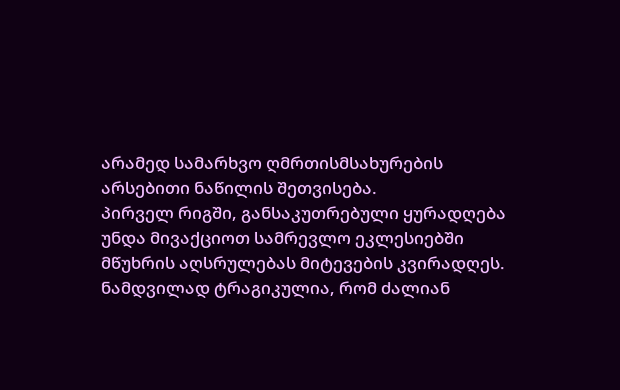არამედ სამარხვო ღმრთისმსახურების არსებითი ნაწილის შეთვისება.
პირველ რიგში, განსაკუთრებული ყურადღება უნდა მივაქციოთ სამრევლო ეკლესიებში მწუხრის აღსრულებას მიტევების კვირადღეს. ნამდვილად ტრაგიკულია, რომ ძალიან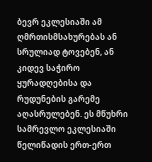ბევრ ეკლესიაში ამ ღმრთისმსახურებას ან სრულიად ტოვებენ, ან კიდევ საჭირო ყურადღებისა და რუდუნების გარემე აღასრულებენ. ეს მწუხრი სამრევლო ეკლესიაში წელიწადის ერთ-ერთ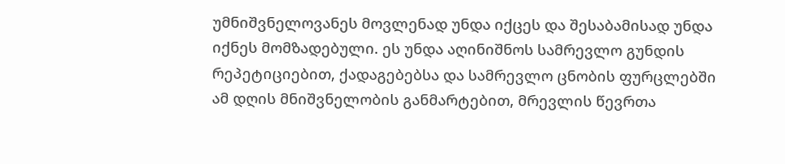უმნიშვნელოვანეს მოვლენად უნდა იქცეს და შესაბამისად უნდა იქნეს მომზადებული. ეს უნდა აღინიშნოს სამრევლო გუნდის რეპეტიციებით, ქადაგებებსა და სამრევლო ცნობის ფურცლებში ამ დღის მნიშვნელობის განმარტებით, მრევლის წევრთა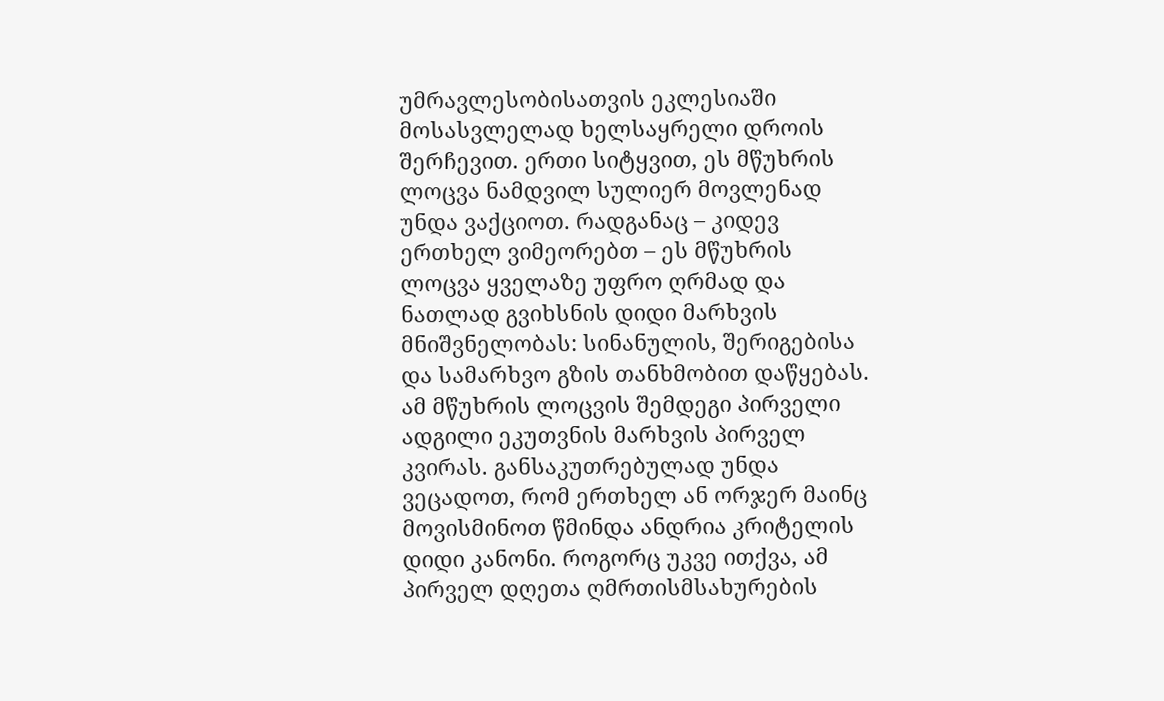უმრავლესობისათვის ეკლესიაში მოსასვლელად ხელსაყრელი დროის შერჩევით. ერთი სიტყვით, ეს მწუხრის ლოცვა ნამდვილ სულიერ მოვლენად უნდა ვაქციოთ. რადგანაც – კიდევ ერთხელ ვიმეორებთ – ეს მწუხრის ლოცვა ყველაზე უფრო ღრმად და ნათლად გვიხსნის დიდი მარხვის მნიშვნელობას: სინანულის, შერიგებისა და სამარხვო გზის თანხმობით დაწყებას.
ამ მწუხრის ლოცვის შემდეგი პირველი ადგილი ეკუთვნის მარხვის პირველ კვირას. განსაკუთრებულად უნდა ვეცადოთ, რომ ერთხელ ან ორჯერ მაინც მოვისმინოთ წმინდა ანდრია კრიტელის დიდი კანონი. როგორც უკვე ითქვა, ამ პირველ დღეთა ღმრთისმსახურების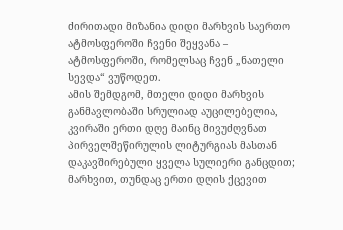ძირითადი მიზანია დიდი მარხვის საერთო ატმოსფეროში ჩვენი შეყვანა – ატმოსფეროში, რომელსაც ჩვენ „ნათელი სევდა“ ვუწოდეთ.
ამის შემდგომ, მთელი დიდი მარხვის განმავლობაში სრულიად აუცილებელია, კვირაში ერთი დღე მაინც მივუძღვნათ პირველშეწირულის ლიტურგიას მასთან დაკავშირებული ყველა სულიერი განცდით; მარხვით, თუნდაც ერთი დღის ქცევით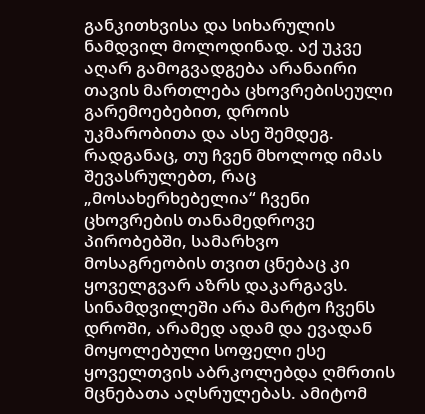განკითხვისა და სიხარულის ნამდვილ მოლოდინად. აქ უკვე აღარ გამოგვადგება არანაირი თავის მართლება ცხოვრებისეული გარემოებებით, დროის უკმარობითა და ასე შემდეგ. რადგანაც, თუ ჩვენ მხოლოდ იმას შევასრულებთ, რაც „მოსახერხებელია“ ჩვენი ცხოვრების თანამედროვე პირობებში, სამარხვო მოსაგრეობის თვით ცნებაც კი ყოველგვარ აზრს დაკარგავს. სინამდვილეში არა მარტო ჩვენს დროში, არამედ ადამ და ევადან მოყოლებული სოფელი ესე ყოველთვის აბრკოლებდა ღმრთის მცნებათა აღსრულებას. ამიტომ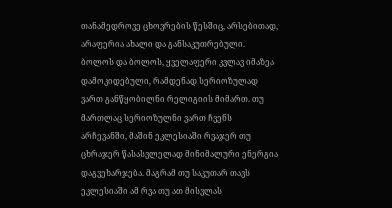თანამედროვე ცხოვრების წესშიც, არსებითად, არაფერია ახალი და განსაკუთრებული. ბოლოს და ბოლოს, ყველაფერი კვლავ იმაზეა დამოკიდებული, რამდენად სერიოზულად ვართ განწყობილნი რელიგიის მიმართ. თუ მართლაც სერიოზულნი ვართ ჩვენს არჩევანში, მაშინ ეკლესიაში რვაჯერ თუ ცხრაჯერ წასასვლელად მინიმალური ენერგია დაგვეხარჯება. მაგრამ თუ საკუთარ თავს ეკლესიაში ამ რვა თუ ათ მისვლას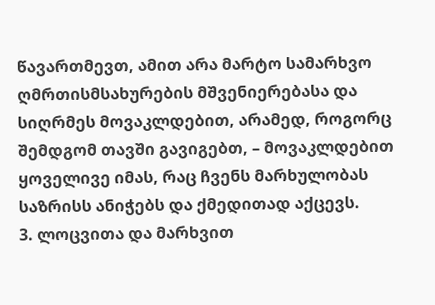წავართმევთ, ამით არა მარტო სამარხვო ღმრთისმსახურების მშვენიერებასა და სიღრმეს მოვაკლდებით, არამედ, როგორც შემდგომ თავში გავიგებთ, – მოვაკლდებით ყოველივე იმას, რაც ჩვენს მარხულობას საზრისს ანიჭებს და ქმედითად აქცევს.
3. ლოცვითა და მარხვით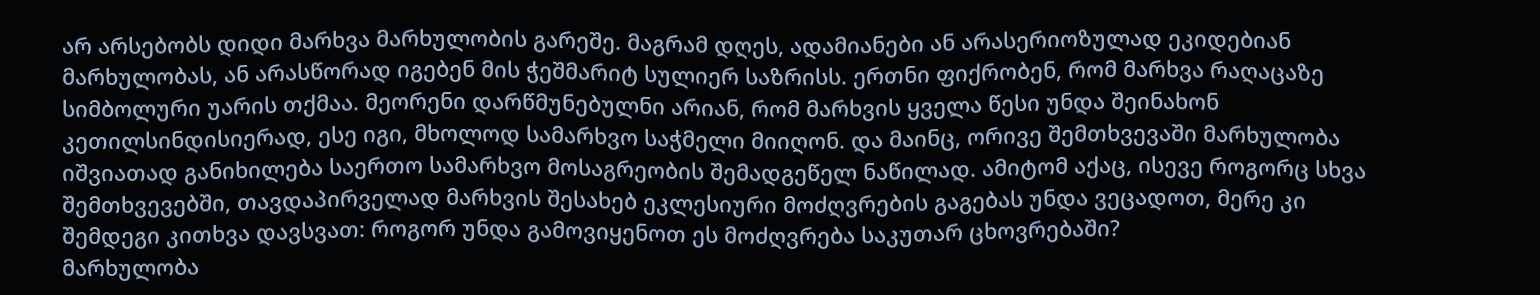არ არსებობს დიდი მარხვა მარხულობის გარეშე. მაგრამ დღეს, ადამიანები ან არასერიოზულად ეკიდებიან მარხულობას, ან არასწორად იგებენ მის ჭეშმარიტ სულიერ საზრისს. ერთნი ფიქრობენ, რომ მარხვა რაღაცაზე სიმბოლური უარის თქმაა. მეორენი დარწმუნებულნი არიან, რომ მარხვის ყველა წესი უნდა შეინახონ კეთილსინდისიერად, ესე იგი, მხოლოდ სამარხვო საჭმელი მიიღონ. და მაინც, ორივე შემთხვევაში მარხულობა იშვიათად განიხილება საერთო სამარხვო მოსაგრეობის შემადგეწელ ნაწილად. ამიტომ აქაც, ისევე როგორც სხვა შემთხვევებში, თავდაპირველად მარხვის შესახებ ეკლესიური მოძღვრების გაგებას უნდა ვეცადოთ, მერე კი შემდეგი კითხვა დავსვათ: როგორ უნდა გამოვიყენოთ ეს მოძღვრება საკუთარ ცხოვრებაში?
მარხულობა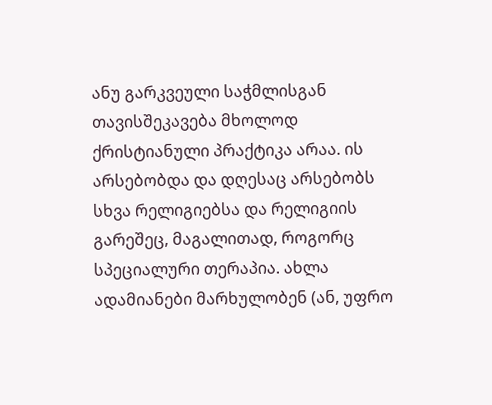ანუ გარკვეული საჭმლისგან თავისშეკავება მხოლოდ ქრისტიანული პრაქტიკა არაა. ის არსებობდა და დღესაც არსებობს სხვა რელიგიებსა და რელიგიის გარეშეც, მაგალითად, როგორც სპეციალური თერაპია. ახლა ადამიანები მარხულობენ (ან, უფრო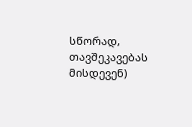სწორად, თავშეკავებას მისდევენ)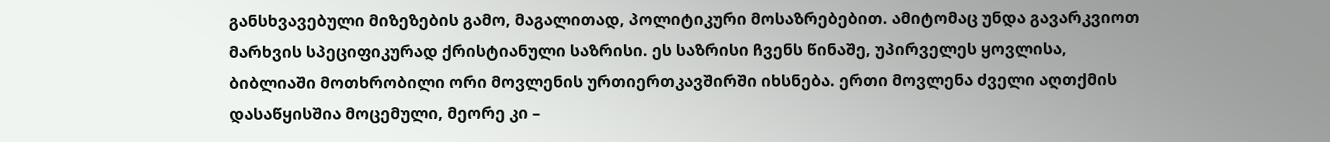განსხვავებული მიზეზების გამო, მაგალითად, პოლიტიკური მოსაზრებებით. ამიტომაც უნდა გავარკვიოთ მარხვის სპეციფიკურად ქრისტიანული საზრისი. ეს საზრისი ჩვენს წინაშე, უპირველეს ყოვლისა, ბიბლიაში მოთხრობილი ორი მოვლენის ურთიერთკავშირში იხსნება. ერთი მოვლენა ძველი აღთქმის დასაწყისშია მოცემული, მეორე კი –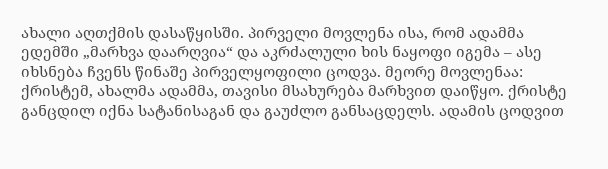ახალი აღთქმის დასაწყისში. პირველი მოვლენა ისა, რომ ადამმა ედემში „მარხვა დაარღვია“ და აკრძალული ხის ნაყოფი იგემა – ასე იხსნება ჩვენს წინაშე პირველყოფილი ცოდვა. მეორე მოვლენაა: ქრისტემ, ახალმა ადამმა, თავისი მსახურება მარხვით დაიწყო. ქრისტე განცდილ იქნა სატანისაგან და გაუძლო განსაცდელს. ადამის ცოდვით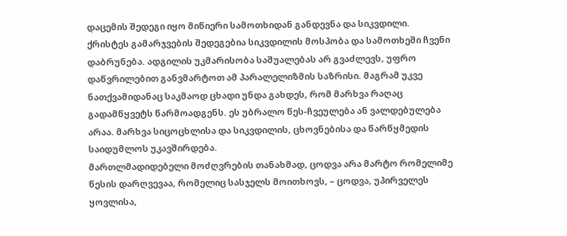დაცემის შედეგი იყო მიწიერი სამოთხიდან განდევნა და სიკვდილი. ქრისტეს გამარჯვების შედეგებია სიკვდილის მოსპობა და სამოთხეში ჩვენი დაბრუნება. ადგილის უკმარისობა საშუალებას არ გვაძლევს, უფრო დაწვრილებით განვმარტოთ ამ პარალელიზმის საზრისი. მაგრამ უკვე ნათქვამიდანაც საკმაოდ ცხადი უნდა გახდეს, რომ მარხვა რაღაც გადამწყვეტს წარმოადგენს. ეს უბრალო წეს-ჩვეულება ან ვალდებულება არაა. მარხვა სიცოცხლისა და სიკვდილის, ცხოვნებისა და წარწყმედის საიდუმლოს უკავშირდება.
მართლმადიდებელი მოძღვრების თანახმად, ცოდვა არა მარტო რომელიმე წესის დარღვევაა, რომელიც სასჯელს მოითხოვს, – ცოდვა, უპირველეს ყოვლისა,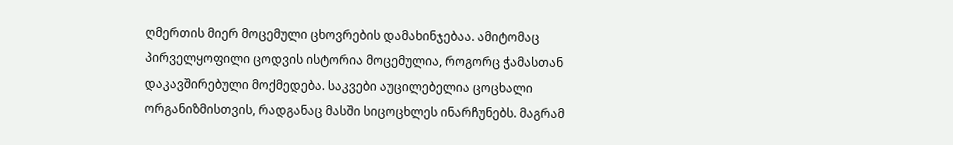ღმერთის მიერ მოცემული ცხოვრების დამახინჯებაა. ამიტომაც პირველყოფილი ცოდვის ისტორია მოცემულია, როგორც ჭამასთან დაკავშირებული მოქმედება. საკვები აუცილებელია ცოცხალი ორგანიზმისთვის, რადგანაც მასში სიცოცხლეს ინარჩუნებს. მაგრამ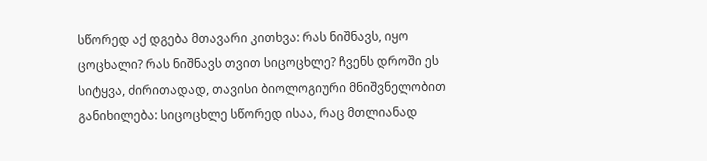სწორედ აქ დგება მთავარი კითხვა: რას ნიშნავს, იყო ცოცხალი? რას ნიშნავს თვით სიცოცხლე? ჩვენს დროში ეს სიტყვა, ძირითადად, თავისი ბიოლოგიური მნიშვნელობით განიხილება: სიცოცხლე სწორედ ისაა, რაც მთლიანად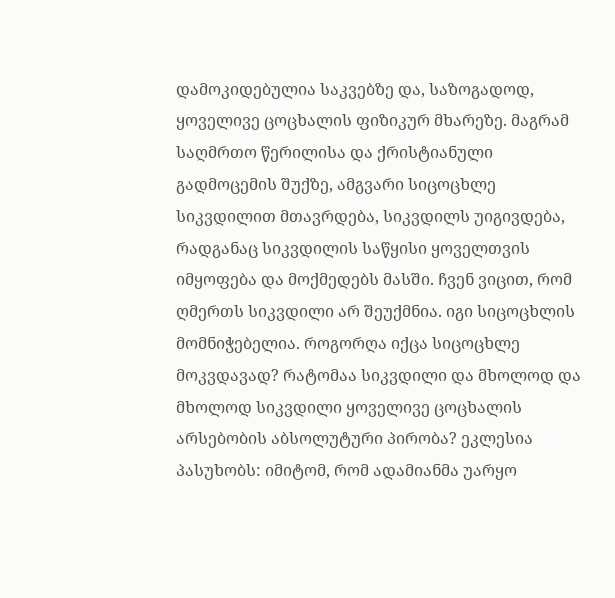დამოკიდებულია საკვებზე და, საზოგადოდ, ყოველივე ცოცხალის ფიზიკურ მხარეზე. მაგრამ საღმრთო წერილისა და ქრისტიანული გადმოცემის შუქზე, ამგვარი სიცოცხლე სიკვდილით მთავრდება, სიკვდილს უიგივდება, რადგანაც სიკვდილის საწყისი ყოველთვის იმყოფება და მოქმედებს მასში. ჩვენ ვიცით, რომ ღმერთს სიკვდილი არ შეუქმნია. იგი სიცოცხლის მომნიჭებელია. როგორღა იქცა სიცოცხლე მოკვდავად? რატომაა სიკვდილი და მხოლოდ და მხოლოდ სიკვდილი ყოველივე ცოცხალის არსებობის აბსოლუტური პირობა? ეკლესია პასუხობს: იმიტომ, რომ ადამიანმა უარყო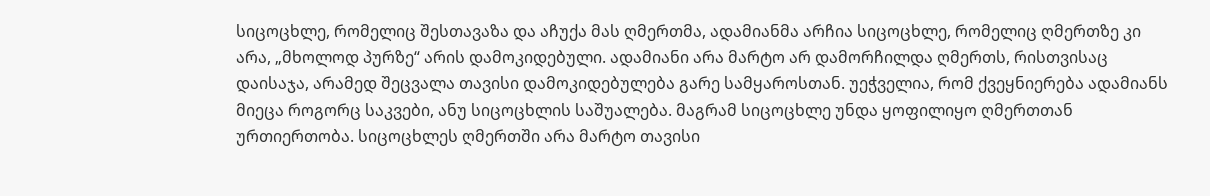სიცოცხლე, რომელიც შესთავაზა და აჩუქა მას ღმერთმა, ადამიანმა არჩია სიცოცხლე, რომელიც ღმერთზე კი არა, „მხოლოდ პურზე“ არის დამოკიდებული. ადამიანი არა მარტო არ დამორჩილდა ღმერთს, რისთვისაც დაისაჯა, არამედ შეცვალა თავისი დამოკიდებულება გარე სამყაროსთან. უეჭველია, რომ ქვეყნიერება ადამიანს მიეცა როგორც საკვები, ანუ სიცოცხლის საშუალება. მაგრამ სიცოცხლე უნდა ყოფილიყო ღმერთთან ურთიერთობა. სიცოცხლეს ღმერთში არა მარტო თავისი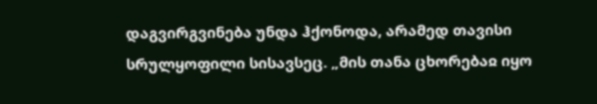დაგვირგვინება უნდა ჰქონოდა, არამედ თავისი სრულყოფილი სისავსეც. „მის თანა ცხორებაჲ იყო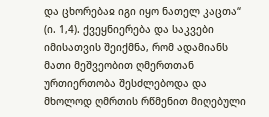და ცხორებაჲ იგი იყო ნათელ კაცთა“ (ი. 1,4). ქვეყნიერება და საკვები იმისათვის შეიქმნა, რომ ადამიანს მათი მეშვეობით ღმერთთან ურთიერთობა შესძლებოდა და მხოლოდ ღმრთის რწმენით მიღებული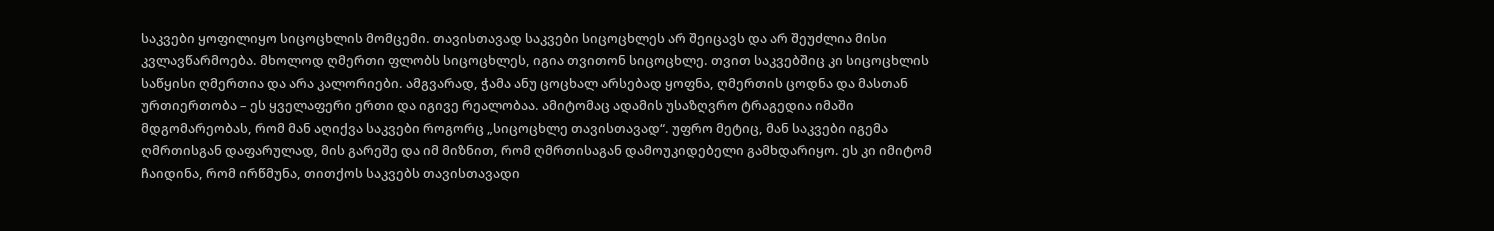საკვები ყოფილიყო სიცოცხლის მომცემი. თავისთავად საკვები სიცოცხლეს არ შეიცავს და არ შეუძლია მისი კვლავწარმოება. მხოლოდ ღმერთი ფლობს სიცოცხლეს, იგია თვითონ სიცოცხლე. თვით საკვებშიც კი სიცოცხლის საწყისი ღმერთია და არა კალორიები. ამგვარად, ჭამა ანუ ცოცხალ არსებად ყოფნა, ღმერთის ცოდნა და მასთან ურთიერთობა – ეს ყველაფერი ერთი და იგივე რეალობაა. ამიტომაც ადამის უსაზღვრო ტრაგედია იმაში მდგომარეობას, რომ მან აღიქვა საკვები როგორც „სიცოცხლე თავისთავად“. უფრო მეტიც, მან საკვები იგემა ღმრთისგან დაფარულად, მის გარეშე და იმ მიზნით, რომ ღმრთისაგან დამოუკიდებელი გამხდარიყო. ეს კი იმიტომ ჩაიდინა, რომ ირწმუნა, თითქოს საკვებს თავისთავადი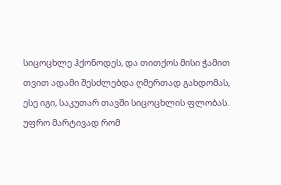სიცოცხლე ჰქონოდეს, და თითქოს მისი ჭამით თვით ადამი შესძლებდა ღმერთად გახდომას, ესე იგი, საკუთარ თავში სიცოცხლის ფლობას. უფრო მარტივად რომ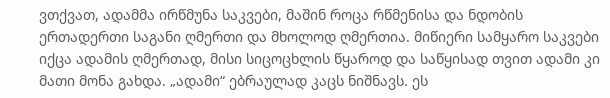ვთქვათ, ადამმა ირწმუნა საკვები, მაშინ როცა რწმენისა და ნდობის ერთადერთი საგანი ღმერთი და მხოლოდ ღმერთია. მიწიერი სამყარო საკვები იქცა ადამის ღმერთად, მისი სიცოცხლის წყაროდ და საწყისად თვით ადამი კი მათი მონა გახდა. „ადამი“ ებრაულად კაცს ნიშნავს. ეს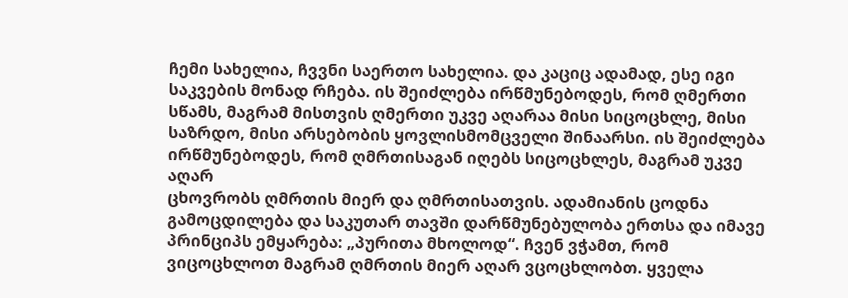ჩემი სახელია, ჩვვნი საერთო სახელია. და კაციც ადამად, ესე იგი საკვების მონად რჩება. ის შეიძლება ირწმუნებოდეს, რომ ღმერთი სწამს, მაგრამ მისთვის ღმერთი უკვე აღარაა მისი სიცოცხლე, მისი საზრდო, მისი არსებობის ყოვლისმომცველი შინაარსი. ის შეიძლება ირწმუნებოდეს, რომ ღმრთისაგან იღებს სიცოცხლეს, მაგრამ უკვე აღარ
ცხოვრობს ღმრთის მიერ და ღმრთისათვის. ადამიანის ცოდნა გამოცდილება და საკუთარ თავში დარწმუნებულობა ერთსა და იმავე პრინციპს ემყარება: „პურითა მხოლოდ“. ჩვენ ვჭამთ, რომ ვიცოცხლოთ მაგრამ ღმრთის მიერ აღარ ვცოცხლობთ. ყველა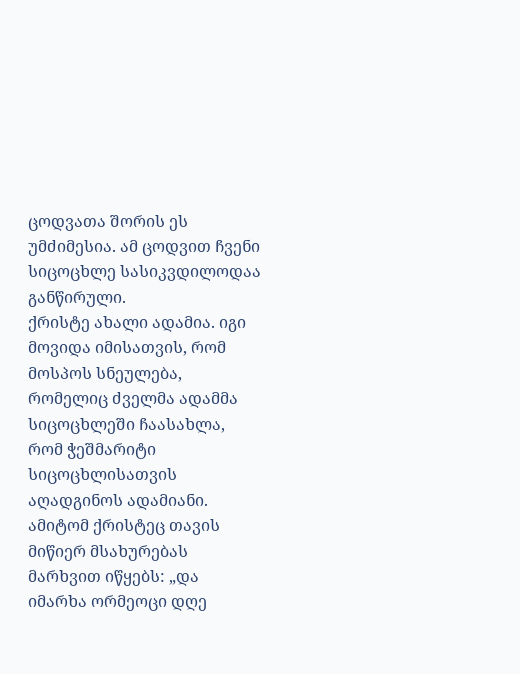ცოდვათა შორის ეს უმძიმესია. ამ ცოდვით ჩვენი სიცოცხლე სასიკვდილოდაა განწირული.
ქრისტე ახალი ადამია. იგი მოვიდა იმისათვის, რომ მოსპოს სნეულება, რომელიც ძველმა ადამმა სიცოცხლეში ჩაასახლა, რომ ჭეშმარიტი სიცოცხლისათვის აღადგინოს ადამიანი. ამიტომ ქრისტეც თავის მიწიერ მსახურებას მარხვით იწყებს: „და იმარხა ორმეოცი დღე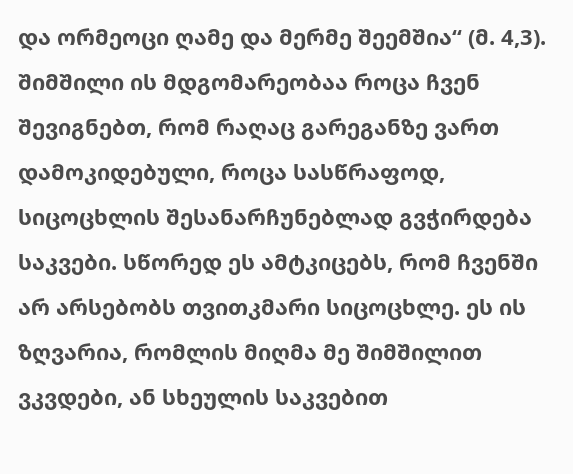და ორმეოცი ღამე და მერმე შეემშია“ (მ. 4,3). შიმშილი ის მდგომარეობაა როცა ჩვენ შევიგნებთ, რომ რაღაც გარეგანზე ვართ დამოკიდებული, როცა სასწრაფოდ, სიცოცხლის შესანარჩუნებლად გვჭირდება საკვები. სწორედ ეს ამტკიცებს, რომ ჩვენში არ არსებობს თვითკმარი სიცოცხლე. ეს ის ზღვარია, რომლის მიღმა მე შიმშილით ვკვდები, ან სხეულის საკვებით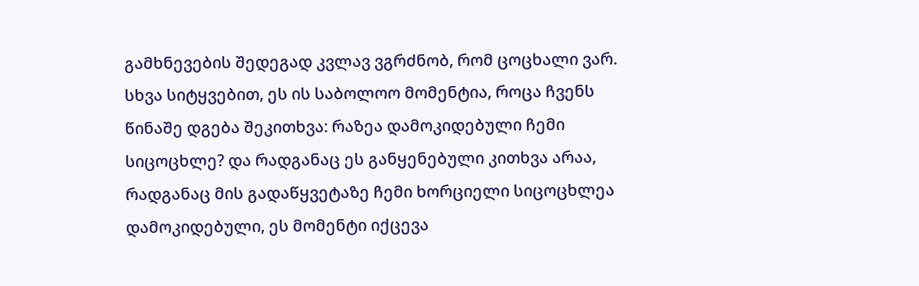გამხნევების შედეგად კვლავ ვგრძნობ, რომ ცოცხალი ვარ. სხვა სიტყვებით, ეს ის საბოლოო მომენტია, როცა ჩვენს წინაშე დგება შეკითხვა: რაზეა დამოკიდებული ჩემი სიცოცხლე? და რადგანაც ეს განყენებული კითხვა არაა, რადგანაც მის გადაწყვეტაზე ჩემი ხორციელი სიცოცხლეა დამოკიდებული, ეს მომენტი იქცევა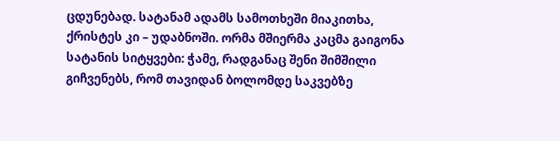ცდუნებად. სატანამ ადამს სამოთხეში მიაკითხა, ქრისტეს კი – უდაბნოში. ორმა მშიერმა კაცმა გაიგონა სატანის სიტყვები: ჭამე, რადგანაც შენი შიმშილი გიჩვენებს, რომ თავიდან ბოლომდე საკვებზე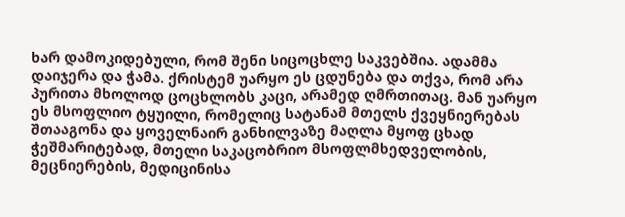ხარ დამოკიდებული, რომ შენი სიცოცხლე საკვებშია. ადამმა დაიჯერა და ჭამა. ქრისტემ უარყო ეს ცდუნება და თქვა, რომ არა პურითა მხოლოდ ცოცხლობს კაცი, არამედ ღმრთითაც. მან უარყო ეს მსოფლიო ტყუილი, რომელიც სატანამ მთელს ქვეყნიერებას შთააგონა და ყოველნაირ განხილვაზე მაღლა მყოფ ცხად ჭეშმარიტებად, მთელი საკაცობრიო მსოფლმხედველობის, მეცნიერების, მედიცინისა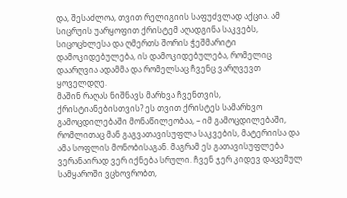და, შესაძლოა, თვით რელიგიის საფუძვლად აქცია. ამ სიცრუის უარყოფით ქრისტემ აღადგინა საკვებს, სიცოცხლესა და ღმერთს შორის ჭეშმარიტი დამოკიდებულება, ის დამოკიდებულება, რომელიც დაარღვია ადამმა და რომელსაც ჩვენც ვარღვევთ ყოველდღე.
მაშინ რაღას ნიშნავს მარხვა ჩვენთვის, ქრისტიანებისთვის? ეს თვით ქრისტეს სამარხვო გამოცდილებაში მონაწილეობაა, – იმ გამოცდილებაში, რომლითაც მან გაგვათავისუფლა საკვების, მატერიისა და ამა სოფლის მონობისაგან. მაგრამ ეს გათავისუფლება ვერანაირად ვერ იქნება სრული. ჩვენ ჯერ კიდევ დაცემულ სამყაროში ვცხოვრობთ,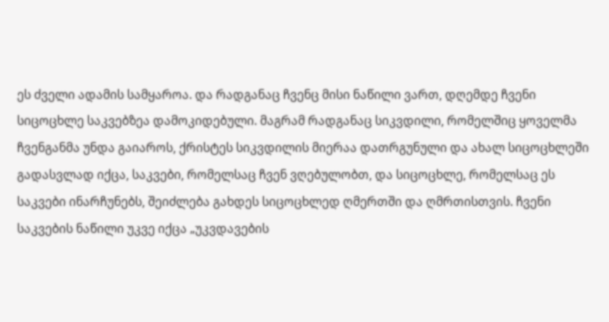ეს ძველი ადამის სამყაროა. და რადგანაც ჩვენც მისი ნაწილი ვართ, დღემდე ჩვენი სიცოცხლე საკვებზეა დამოკიდებული. მაგრამ რადგანაც სიკვდილი, რომელშიც ყოველმა ჩვენგანმა უნდა გაიაროს, ქრისტეს სიკვდილის მიერაა დათრგუნული და ახალ სიცოცხლეში გადასვლად იქცა, საკვები, რომელსაც ჩვენ ვღებულობთ, და სიცოცხლე, რომელსაც ეს საკვები ინარჩუნებს, შეიძლება გახდეს სიცოცხლედ ღმერთში და ღმრთისთვის. ჩვენი საკვების ნაწილი უკვე იქცა „უკვდავების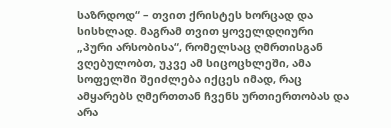საზრდოდ“ – თვით ქრისტეს ხორცად და სისხლად. მაგრამ თვით ყოველდღიური „პური არსობისა“, რომელსაც ღმრთისგან ვღებულობთ, უკვე ამ სიცოცხლეში, ამა სოფელში შეიძლება იქცეს იმად, რაც ამყარებს ღმერთთან ჩვენს ურთიერთობას და არა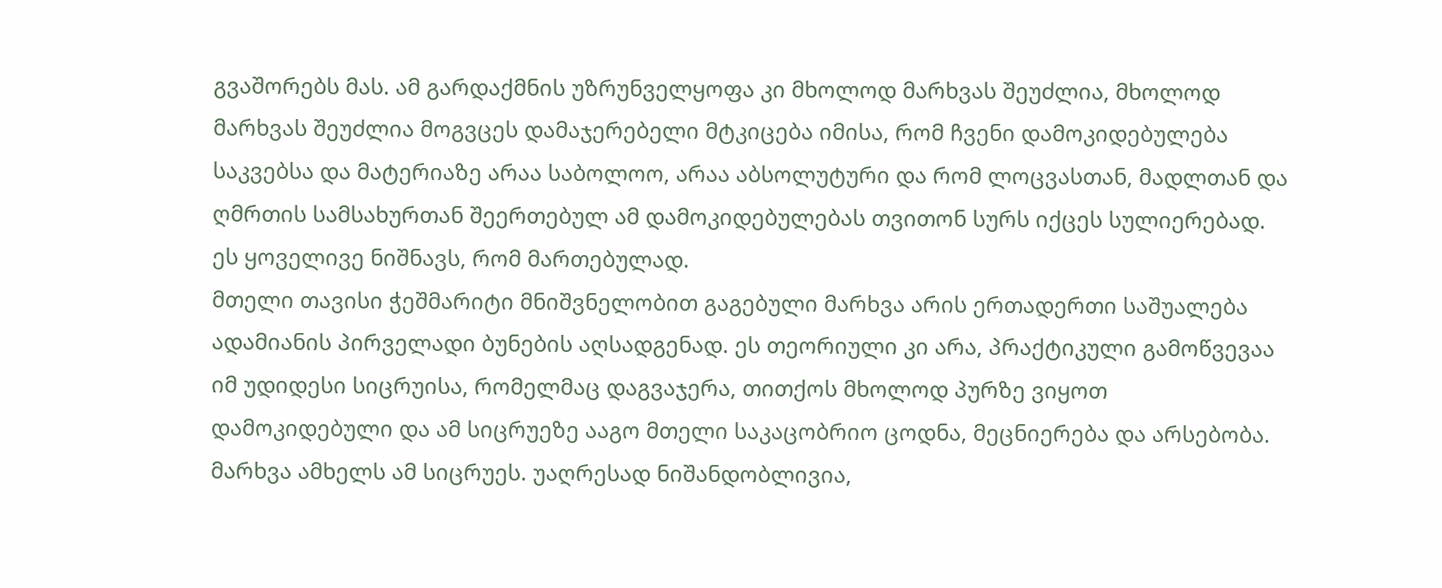გვაშორებს მას. ამ გარდაქმნის უზრუნველყოფა კი მხოლოდ მარხვას შეუძლია, მხოლოდ მარხვას შეუძლია მოგვცეს დამაჯერებელი მტკიცება იმისა, რომ ჩვენი დამოკიდებულება საკვებსა და მატერიაზე არაა საბოლოო, არაა აბსოლუტური და რომ ლოცვასთან, მადლთან და ღმრთის სამსახურთან შეერთებულ ამ დამოკიდებულებას თვითონ სურს იქცეს სულიერებად. ეს ყოველივე ნიშნავს, რომ მართებულად.
მთელი თავისი ჭეშმარიტი მნიშვნელობით გაგებული მარხვა არის ერთადერთი საშუალება ადამიანის პირველადი ბუნების აღსადგენად. ეს თეორიული კი არა, პრაქტიკული გამოწვევაა იმ უდიდესი სიცრუისა, რომელმაც დაგვაჯერა, თითქოს მხოლოდ პურზე ვიყოთ დამოკიდებული და ამ სიცრუეზე ააგო მთელი საკაცობრიო ცოდნა, მეცნიერება და არსებობა. მარხვა ამხელს ამ სიცრუეს. უაღრესად ნიშანდობლივია,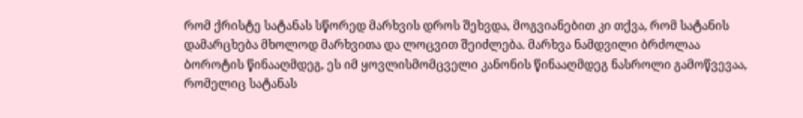რომ ქრისტე სატანას სწორედ მარხვის დროს შეხვდა, მოგვიანებით კი თქვა, რომ სატანის დამარცხება მხოლოდ მარხვითა და ლოცვით შეიძლება. მარხვა ნამდვილი ბრძოლაა ბოროტის წინააღმდეგ, ეს იმ ყოვლისმომცველი კანონის წინააღმდეგ ნასროლი გამოწვევაა, რომელიც სატანას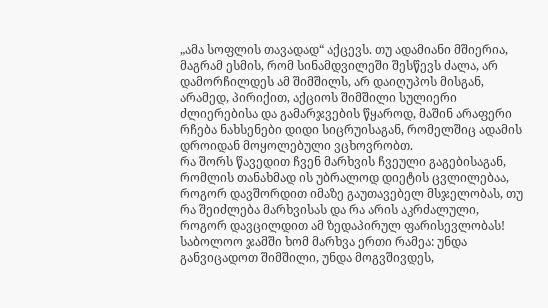„ამა სოფლის თავადად“ აქცევს. თუ ადამიანი მშიერია, მაგრამ ესმის, რომ სინამდვილეში შესწევს ძალა, არ დამორჩილდეს ამ შიმშილს, არ დაიღუპოს მისგან, არამედ, პირიქით, აქციოს შიმშილი სულიერი ძლიერებისა და გამარჯვების წყაროდ, მაშინ არაფერი რჩება ნახსენები დიდი სიცრუისაგან, რომელშიც ადამის დროიდან მოყოლებული ვცხოვრობთ.
რა შორს წავედით ჩვენ მარხვის ჩვეული გაგებისაგან, რომლის თანახმად ის უბრალოდ დიეტის ცვლილებაა, როგორ დავშორდით იმაზე გაუთავებელ მსჯელობას, თუ რა შეიძლება მარხვისას და რა არის აკრძალული, როგორ დავცილდით ამ ზედაპირულ ფარისევლობას! საბოლოო ჯამში ხომ მარხვა ერთი რამეა: უნდა განვიცადოთ შიმშილი, უნდა მოგვშივდეს,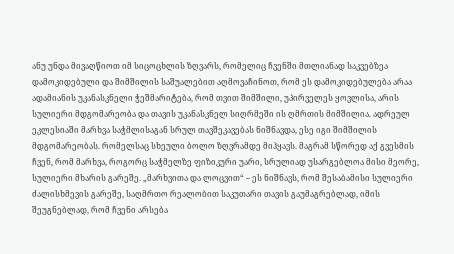ანუ უნდა მივაღწიოთ იმ სიცოცხლის ზღვარს, რომელიც ჩვენში მთლიანად საკვებზეა დამოკიდებული და შიმშილის საშუალებით აღმოვაჩინოთ, რომ ეს დამოკიდებულება არაა ადამიანის უკანასკნელი ჭეშმარიტება, რომ თვით შიმშილი, უპირველეს ყოვლისა, არის სულიერი მდგომარეობა და თავის უკანასკნელ სიღრმეში ის ღმრთის მიმშილია. ადრეულ ეკლესიაში მარხვა საჭმლისაგან სრულ თავშეკავებას ნიშნავდა, ესე იგი შიმშილის მდგომარეობას. რომელსაც სხეული ბოლო ზღვრამდე მიჰყავს. მაგრამ სწორედ აქ გვესმის ჩვენ, რომ მარხვა, როგორც საჭმელზე ფიზიკური უარი, სრულიად უსარგებლოა მისი მეორე, სულიერი მხარის გარეშე. „მარხვითა და ლოცვით“ – ეს ნიშნავს, რომ შესაბამისი სულიერი ძალისხმევის გარეშე, საღმრთო რეალობით საკუთარი თავის გაუმაგრებლად, იმის შეუგნებლად, რომ ჩვენი არსება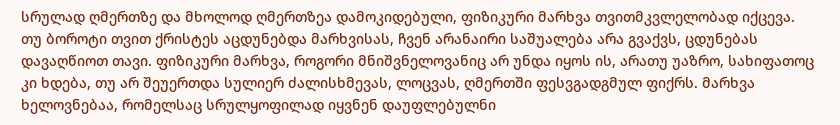სრულად ღმერთზე და მხოლოდ ღმერთზეა დამოკიდებული, ფიზიკური მარხვა თვითმკვლელობად იქცევა. თუ ბოროტი თვით ქრისტეს აცდუნებდა მარხვისას, ჩვენ არანაირი საშუალება არა გვაქვს, ცდუნებას დავაღწიოთ თავი. ფიზიკური მარხვა, როგორი მნიშვნელოვანიც არ უნდა იყოს ის, არათუ უაზრო, სახიფათოც კი ხდება, თუ არ შეუერთდა სულიერ ძალისხმევას, ლოცვას, ღმერთში ფესვგადგმულ ფიქრს. მარხვა ხელოვნებაა, რომელსაც სრულყოფილად იყვნენ დაუფლებულნი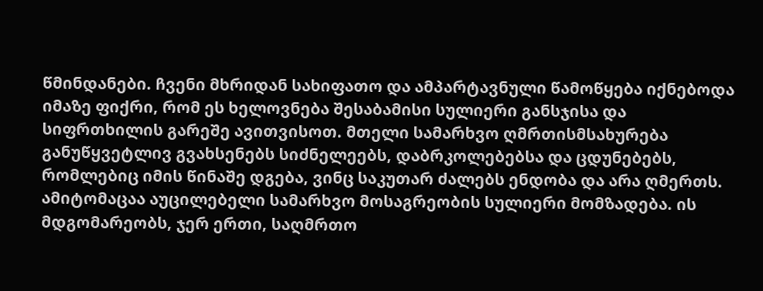წმინდანები. ჩვენი მხრიდან სახიფათო და ამპარტავნული წამოწყება იქნებოდა იმაზე ფიქრი, რომ ეს ხელოვნება შესაბამისი სულიერი განსჯისა და სიფრთხილის გარეშე ავითვისოთ. მთელი სამარხვო ღმრთისმსახურება განუწყვეტლივ გვახსენებს სიძნელეებს, დაბრკოლებებსა და ცდუნებებს, რომლებიც იმის წინაშე დგება, ვინც საკუთარ ძალებს ენდობა და არა ღმერთს.
ამიტომაცაა აუცილებელი სამარხვო მოსაგრეობის სულიერი მომზადება. ის მდგომარეობს, ჯერ ერთი, საღმრთო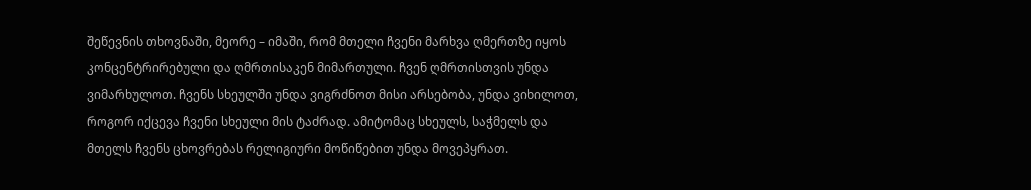შეწევნის თხოვნაში, მეორე – იმაში, რომ მთელი ჩვენი მარხვა ღმერთზე იყოს კონცენტრირებული და ღმრთისაკენ მიმართული. ჩვენ ღმრთისთვის უნდა ვიმარხულოთ. ჩვენს სხეულში უნდა ვიგრძნოთ მისი არსებობა, უნდა ვიხილოთ, როგორ იქცევა ჩვენი სხეული მის ტაძრად. ამიტომაც სხეულს, საჭმელს და მთელს ჩვენს ცხოვრებას რელიგიური მოწიწებით უნდა მოვეპყრათ.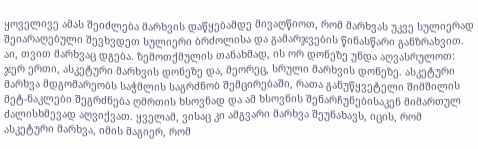ყოველივე ამას შეიძლება მარხვის დაწყებამდე მივაღწიოთ, რომ მარხვას უკვე სულიერად შეიარაღებული შევხვდეთ სულიერი ბრძოლისა და გამარჯვების წინასწარი განზრახვით.
აი, თვით მარხვაც დგება. ზემოთქმულის თანახმად, ის ორ დონეზე უნდა აღვასრულოთ: ჯერ ერთი, ასკეტური მარხვის დონეზე და, მეორეც, სრული მარხვის დონეზე. ასკეტური მარხვა მდგომარეობს საჭმლის საგრძნობ შემცირებაში, რათა განუწყვეტელი შიმშილის მეტ-ნაკლები შეგრძნება ღმრთის ხსოვნად და ამ ხსოვნის შენარჩუნებისაკენ მიმართულ ძალისხმევად აღვიქვათ. ყველამ, ვისაც კი ამგვარი მარხვა შეუნახავს, იცის, რომ ასკეტური მარხვა, იმის მაგიერ, რომ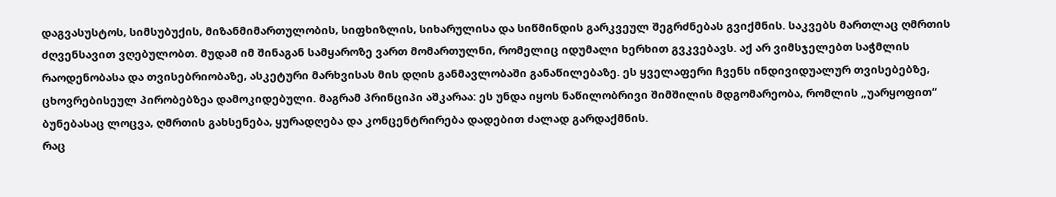დაგვასუსტოს, სიმსუბუქის, მიზანმიმართულობის, სიფხიზლის, სიხარულისა და სიწმინდის გარკვეულ შეგრძნებას გვიქმნის. საკვებს მართლაც ღმრთის ძღვენსავით ვღებულობთ. მუდამ იმ შინაგან სამყაროზე ვართ მომართულნი, რომელიც იდუმალი ხერხით გვკვებავს. აქ არ ვიმსჯელებთ საჭმლის რაოდენობასა და თვისებრიობაზე, ასკეტური მარხვისას მის დღის განმავლობაში განაწილებაზე. ეს ყველაფერი ჩვენს ინდივიდუალურ თვისებებზე, ცხოვრებისეულ პირობებზეა დამოკიდებული. მაგრამ პრინციპი აშკარაა: ეს უნდა იყოს ნაწილობრივი შიმშილის მდგომარეობა, რომლის „უარყოფით“ ბუნებასაც ლოცვა, ღმრთის გახსენება, ყურადღება და კონცენტრირება დადებით ძალად გარდაქმნის.
რაც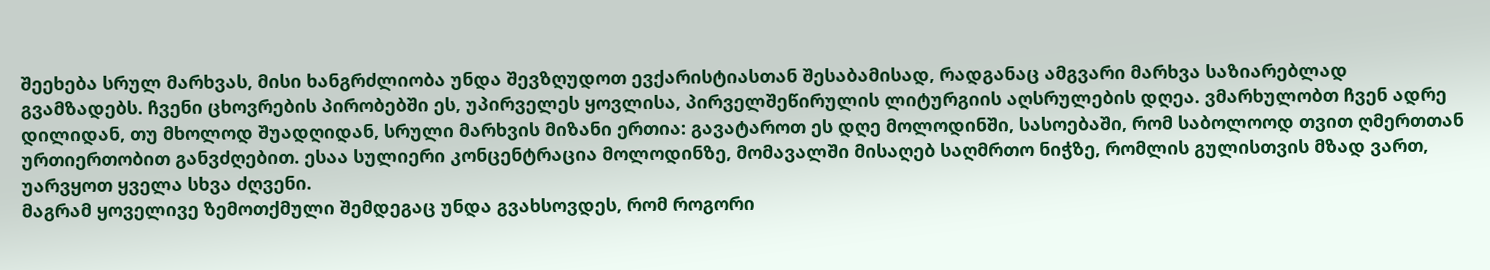შეეხება სრულ მარხვას, მისი ხანგრძლიობა უნდა შევზღუდოთ ევქარისტიასთან შესაბამისად, რადგანაც ამგვარი მარხვა საზიარებლად გვამზადებს. ჩვენი ცხოვრების პირობებში ეს, უპირველეს ყოვლისა, პირველშეწირულის ლიტურგიის აღსრულების დღეა. ვმარხულობთ ჩვენ ადრე დილიდან, თუ მხოლოდ შუადღიდან, სრული მარხვის მიზანი ერთია: გავატაროთ ეს დღე მოლოდინში, სასოებაში, რომ საბოლოოდ თვით ღმერთთან ურთიერთობით განვძღებით. ესაა სულიერი კონცენტრაცია მოლოდინზე, მომავალში მისაღებ საღმრთო ნიჭზე, რომლის გულისთვის მზად ვართ, უარვყოთ ყველა სხვა ძღვენი.
მაგრამ ყოველივე ზემოთქმული შემდეგაც უნდა გვახსოვდეს, რომ როგორი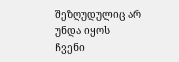შეზღუდულიც არ უნდა იყოს ჩვენი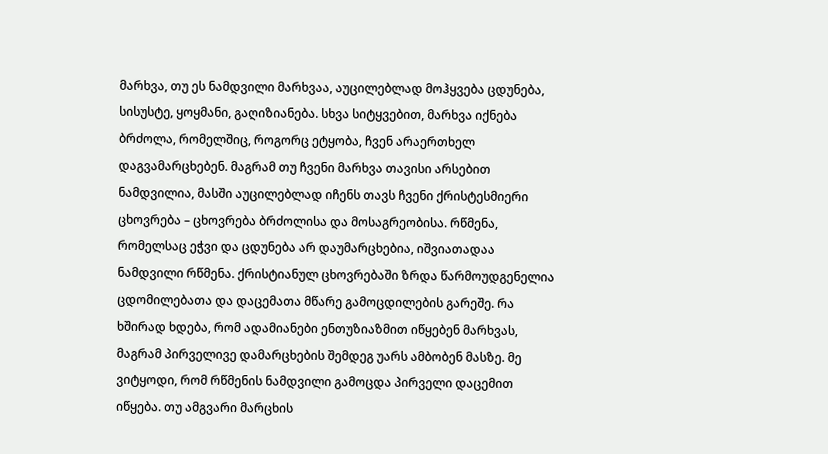მარხვა, თუ ეს ნამდვილი მარხვაა, აუცილებლად მოჰყვება ცდუნება, სისუსტე, ყოყმანი, გაღიზიანება. სხვა სიტყვებით, მარხვა იქნება ბრძოლა, რომელშიც, როგორც ეტყობა, ჩვენ არაერთხელ დაგვამარცხებენ. მაგრამ თუ ჩვენი მარხვა თავისი არსებით ნამდვილია, მასში აუცილებლად იჩენს თავს ჩვენი ქრისტესმიერი ცხოვრება – ცხოვრება ბრძოლისა და მოსაგრეობისა. რწმენა, რომელსაც ეჭვი და ცდუნება არ დაუმარცხებია, იშვიათადაა ნამდვილი რწმენა. ქრისტიანულ ცხოვრებაში ზრდა წარმოუდგენელია ცდომილებათა და დაცემათა მწარე გამოცდილების გარეშე. რა ხშირად ხდება, რომ ადამიანები ენთუზიაზმით იწყებენ მარხვას, მაგრამ პირველივე დამარცხების შემდეგ უარს ამბობენ მასზე. მე ვიტყოდი, რომ რწმენის ნამდვილი გამოცდა პირველი დაცემით იწყება. თუ ამგვარი მარცხის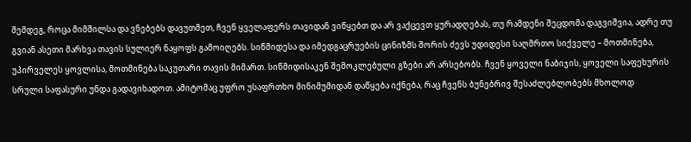შემდეგ, როცა მიმშილსა და ვნებებს დავუთმეთ, ჩვენ ყველაფერს თავიდან ვიწყებთ და არ ვაქცევთ ყურადღებას, თუ რამდენი შეცდომა დაგვიშვია, ადრე თუ გვიან ასეთი მარხვა თავის სულიერ ნაყოფს გამოიღებს. სიწმიდესა და იმედგაცრუების ცინიზმს შორის ძევს უდიდესი საღმრთო სიქველე – მოთმინება, უპირველეს ყოვლისა, მოთმინება საკუთარი თავის მიმართ. სიწმიდისაკენ შემოკლებული გზები არ არსებობს. ჩვენ ყოველი ნაბიჯის, ყოველი საფეხურის სრული საფასური უნდა გადავიხადოთ. ამიტომაც უფრო უსაფრთხო მინიმუმიდან დაწყება იქნება, რაც ჩვენს ბუნებრივ შესაძლებლობებს მხოლოდ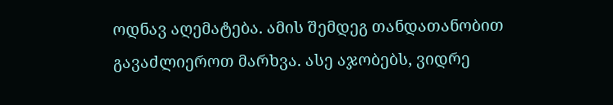ოდნავ აღემატება. ამის შემდეგ თანდათანობით გავაძლიეროთ მარხვა. ასე აჯობებს, ვიდრე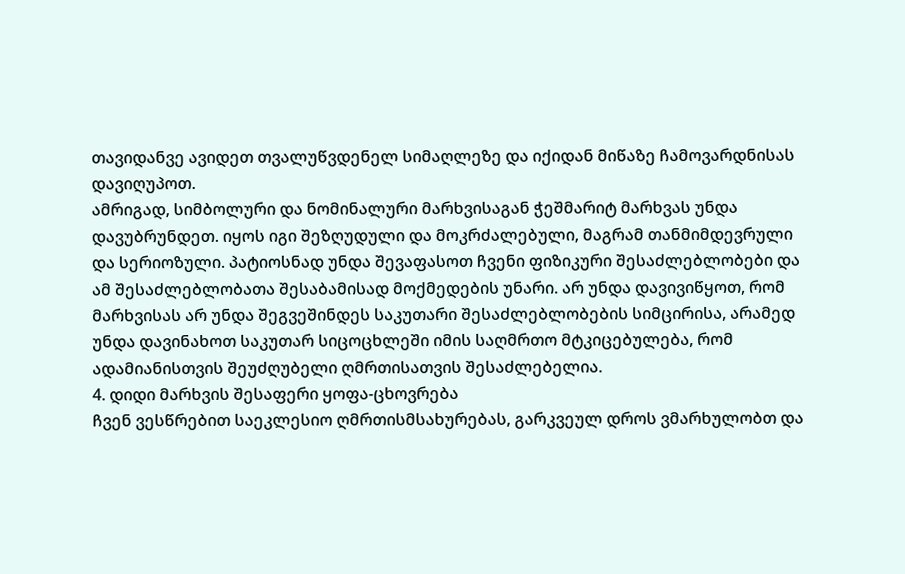თავიდანვე ავიდეთ თვალუწვდენელ სიმაღლეზე და იქიდან მიწაზე ჩამოვარდნისას დავიღუპოთ.
ამრიგად, სიმბოლური და ნომინალური მარხვისაგან ჭეშმარიტ მარხვას უნდა დავუბრუნდეთ. იყოს იგი შეზღუდული და მოკრძალებული, მაგრამ თანმიმდევრული და სერიოზული. პატიოსნად უნდა შევაფასოთ ჩვენი ფიზიკური შესაძლებლობები და ამ შესაძლებლობათა შესაბამისად მოქმედების უნარი. არ უნდა დავივიწყოთ, რომ მარხვისას არ უნდა შეგვეშინდეს საკუთარი შესაძლებლობების სიმცირისა, არამედ უნდა დავინახოთ საკუთარ სიცოცხლეში იმის საღმრთო მტკიცებულება, რომ ადამიანისთვის შეუძღუბელი ღმრთისათვის შესაძლებელია.
4. დიდი მარხვის შესაფერი ყოფა-ცხოვრება
ჩვენ ვესწრებით საეკლესიო ღმრთისმსახურებას, გარკვეულ დროს ვმარხულობთ და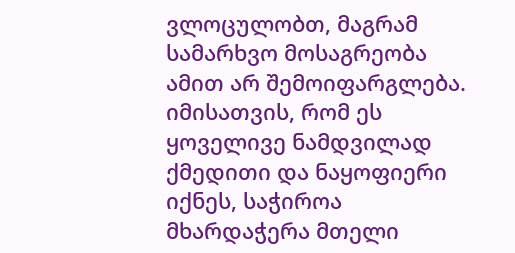ვლოცულობთ, მაგრამ სამარხვო მოსაგრეობა ამით არ შემოიფარგლება. იმისათვის, რომ ეს ყოველივე ნამდვილად ქმედითი და ნაყოფიერი იქნეს, საჭიროა მხარდაჭერა მთელი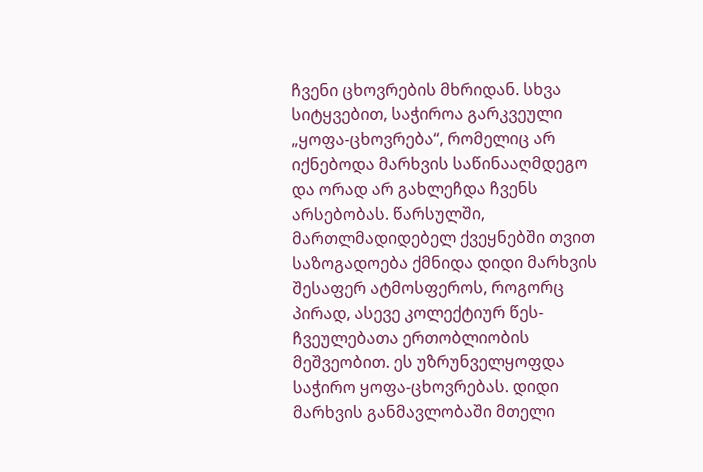ჩვენი ცხოვრების მხრიდან. სხვა სიტყვებით, საჭიროა გარკვეული „ყოფა-ცხოვრება“, რომელიც არ იქნებოდა მარხვის საწინააღმდეგო და ორად არ გახლეჩდა ჩვენს არსებობას. წარსულში, მართლმადიდებელ ქვეყნებში თვით საზოგადოება ქმნიდა დიდი მარხვის შესაფერ ატმოსფეროს, როგორც პირად, ასევე კოლექტიურ წეს-ჩვეულებათა ერთობლიობის მეშვეობით. ეს უზრუნველყოფდა საჭირო ყოფა-ცხოვრებას. დიდი მარხვის განმავლობაში მთელი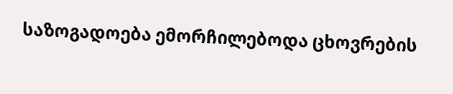საზოგადოება ემორჩილებოდა ცხოვრების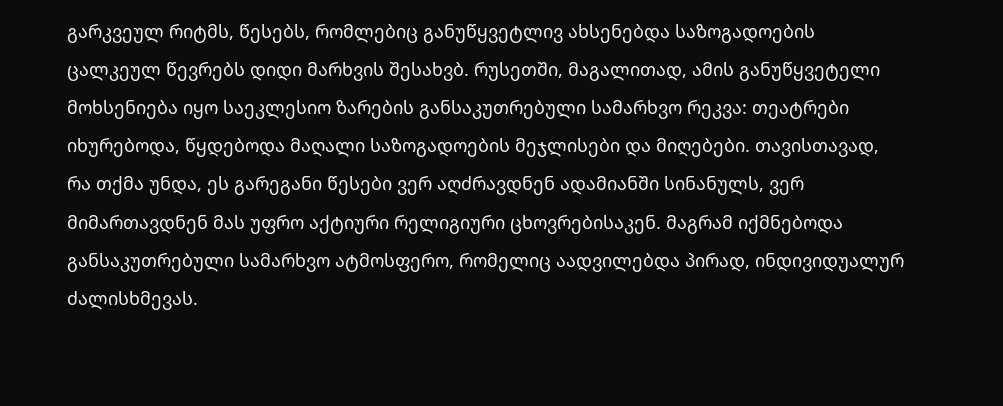გარკვეულ რიტმს, წესებს, რომლებიც განუწყვეტლივ ახსენებდა საზოგადოების ცალკეულ წევრებს დიდი მარხვის შესახვბ. რუსეთში, მაგალითად, ამის განუწყვეტელი მოხსენიება იყო საეკლესიო ზარების განსაკუთრებული სამარხვო რეკვა: თეატრები იხურებოდა, წყდებოდა მაღალი საზოგადოების მეჯლისები და მიღებები. თავისთავად, რა თქმა უნდა, ეს გარეგანი წესები ვერ აღძრავდნენ ადამიანში სინანულს, ვერ მიმართავდნენ მას უფრო აქტიური რელიგიური ცხოვრებისაკენ. მაგრამ იქმნებოდა განსაკუთრებული სამარხვო ატმოსფერო, რომელიც აადვილებდა პირად, ინდივიდუალურ ძალისხმევას.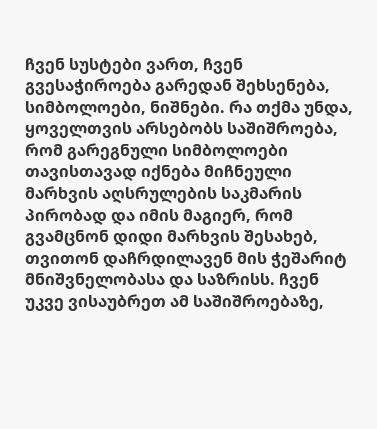ჩვენ სუსტები ვართ, ჩვენ გვესაჭიროება გარედან შეხსენება, სიმბოლოები, ნიშნები. რა თქმა უნდა, ყოველთვის არსებობს საშიშროება, რომ გარეგნული სიმბოლოები თავისთავად იქნება მიჩნეული მარხვის აღსრულების საკმარის პირობად და იმის მაგიერ, რომ გვამცნონ დიდი მარხვის შესახებ, თვითონ დაჩრდილავენ მის ჭეშარიტ მნიშვნელობასა და საზრისს. ჩვენ უკვე ვისაუბრეთ ამ საშიშროებაზე,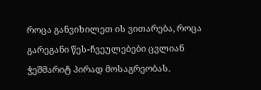როცა განვიხილეთ ის ვითარება, როცა გარეგანი წეს-ჩვეულებები ცვლიან ჭეშმარიტ პირად მოსაგრეობას.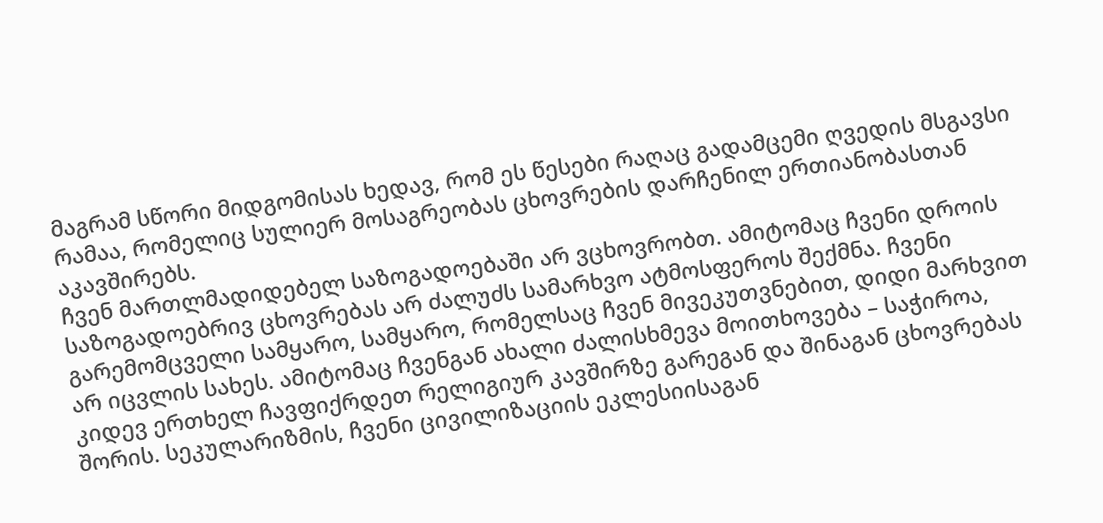მაგრამ სწორი მიდგომისას ხედავ, რომ ეს წესები რაღაც გადამცემი ღვედის მსგავსი რამაა, რომელიც სულიერ მოსაგრეობას ცხოვრების დარჩენილ ერთიანობასთან აკავშირებს.
ჩვენ მართლმადიდებელ საზოგადოებაში არ ვცხოვრობთ. ამიტომაც ჩვენი დროის საზოგადოებრივ ცხოვრებას არ ძალუძს სამარხვო ატმოსფეროს შექმნა. ჩვენი გარემომცველი სამყარო, სამყარო, რომელსაც ჩვენ მივეკუთვნებით, დიდი მარხვით არ იცვლის სახეს. ამიტომაც ჩვენგან ახალი ძალისხმევა მოითხოვება – საჭიროა, კიდევ ერთხელ ჩავფიქრდეთ რელიგიურ კავშირზე გარეგან და შინაგან ცხოვრებას შორის. სეკულარიზმის, ჩვენი ცივილიზაციის ეკლესიისაგან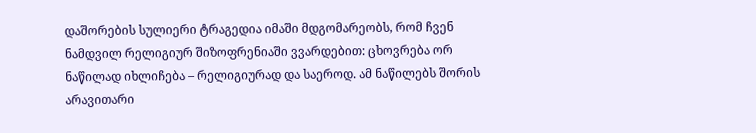დაშორების სულიერი ტრაგედია იმაში მდგომარეობს, რომ ჩვენ ნამდვილ რელიგიურ შიზოფრენიაში ვვარდებით: ცხოვრება ორ ნაწილად იხლიჩება – რელიგიურად და საეროდ. ამ ნაწილებს შორის არავითარი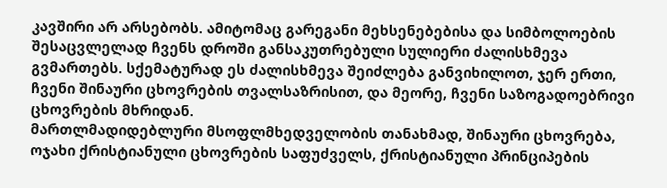კავშირი არ არსებობს. ამიტომაც გარეგანი მეხსენებებისა და სიმბოლოების შესაცვლელად ჩვენს დროში განსაკუთრებული სულიერი ძალისხმევა გვმართებს. სქემატურად ეს ძალისხმევა შეიძლება განვიხილოთ, ჯერ ერთი, ჩვენი შინაური ცხოვრების თვალსაზრისით, და მეორე, ჩვენი საზოგადოებრივი ცხოვრების მხრიდან.
მართლმადიდებლური მსოფლმხედველობის თანახმად, შინაური ცხოვრება, ოჯახი ქრისტიანული ცხოვრების საფუძველს, ქრისტიანული პრინციპების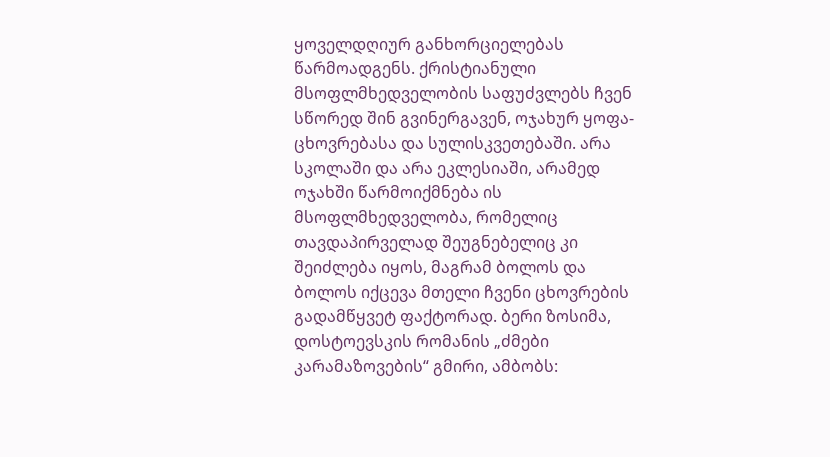ყოველდღიურ განხორციელებას წარმოადგენს. ქრისტიანული მსოფლმხედველობის საფუძვლებს ჩვენ სწორედ შინ გვინერგავენ, ოჯახურ ყოფა-ცხოვრებასა და სულისკვეთებაში. არა სკოლაში და არა ეკლესიაში, არამედ ოჯახში წარმოიქმნება ის მსოფლმხედველობა, რომელიც თავდაპირველად შეუგნებელიც კი შეიძლება იყოს, მაგრამ ბოლოს და ბოლოს იქცევა მთელი ჩვენი ცხოვრების გადამწყვეტ ფაქტორად. ბერი ზოსიმა, დოსტოევსკის რომანის „ძმები კარამაზოვების“ გმირი, ამბობს: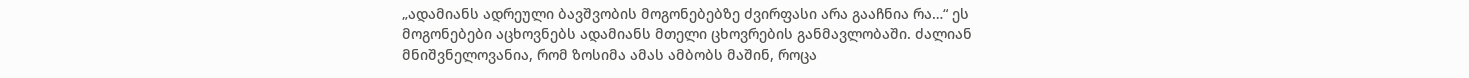„ადამიანს ადრეული ბავშვობის მოგონებებზე ძვირფასი არა გააჩნია რა…“ ეს მოგონებები აცხოვნებს ადამიანს მთელი ცხოვრების განმავლობაში. ძალიან მნიშვნელოვანია, რომ ზოსიმა ამას ამბობს მაშინ, როცა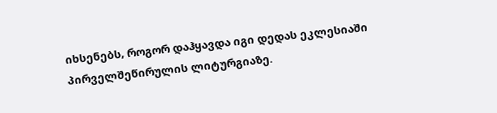იხსენებს, როგორ დაჰყავდა იგი დედას ეკლესიაში პირველშეწირულის ლიტურგიაზე.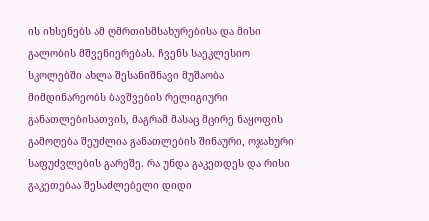ის იხსენებს ამ ღმრთისმსახურებისა და მისი გალობის მშვენიერებას. ჩვენს საეკლესიო სკოლებში ახლა შესანიშნავი მუშაობა მიმდინარეობს ბავშვების რელიგიური განათლებისათვის, მაგრამ მასაც მცირე ნაყოფის გამოღება შეუძლია განათლების შინაური, ოჯახური საფუძვლების გარეშე. რა უნდა გაკეთდეს და რისი გაკეთებაა შესაძლებელი დიდი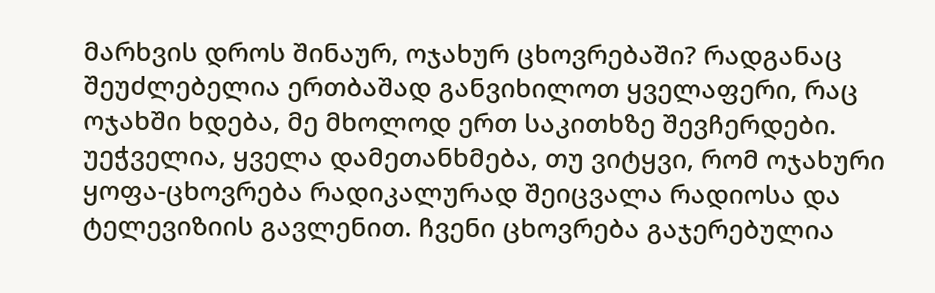მარხვის დროს შინაურ, ოჯახურ ცხოვრებაში? რადგანაც შეუძლებელია ერთბაშად განვიხილოთ ყველაფერი, რაც ოჯახში ხდება, მე მხოლოდ ერთ საკითხზე შევჩერდები.
უეჭველია, ყველა დამეთანხმება, თუ ვიტყვი, რომ ოჯახური ყოფა-ცხოვრება რადიკალურად შეიცვალა რადიოსა და ტელევიზიის გავლენით. ჩვენი ცხოვრება გაჯერებულია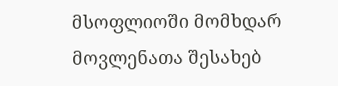მსოფლიოში მომხდარ მოვლენათა შესახებ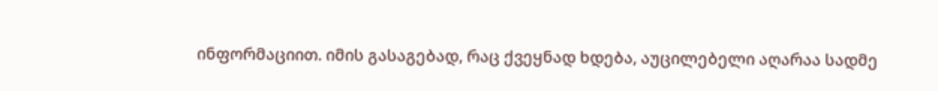ინფორმაციით. იმის გასაგებად, რაც ქვეყნად ხდება, აუცილებელი აღარაა სადმე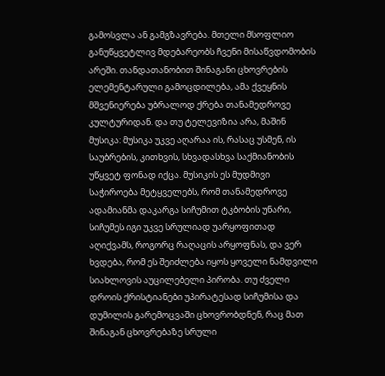გამოსვლა ან გამგზავრება. მთელი მსოფლიო განუწყვეტლივ მდებარეობს ჩვენი მისაწვდომობის არეში. თანდათანობით შინაგანი ცხოვრების ელემენტარული გამოცდილება, ამა ქვეყნის მშვენიერება უბრალოდ ქრება თანამედროვე კულტურიდან. და თუ ტელევიზია არა, მაშინ მუსიკა: მუსიკა უკვე აღარაა ის, რასაც უსმენ, ის საუბრების, კითხვის, სხვადასხვა საქმიანობის უწყვეტ ფონად იქცა. მუსიკის ეს მუდმივი საჭიროება მეტყველებს, რომ თანამედროვე ადამიანმა დაკარგა სიჩუმით ტკბობის უნარი, სიჩუმეს იგი უკვე სრულიად უარყოფითად აღიქვამს, როგორც რაღაცის არყოფნას, და ვერ ხვდება, რომ ეს შეიძლება იყოს ყოველი ნამდვილი სიახლოვის აუცილებელი პირობა. თუ ძველი დროის ქრისტიანები უპირატესად სიჩუმისა და დუმილის გარემოცვაში ცხოვრობდნენ, რაც მათ შინაგან ცხოვრებაზე სრული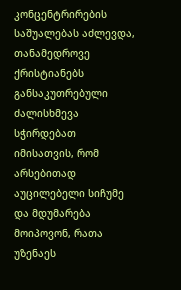კონცენტრირების საშუალებას აძლევდა, თანამედროვე ქრისტიანებს განსაკუთრებული ძალისხმევა სჭირდებათ იმისათვის, რომ არსებითად აუცილებელი სიჩუმე და მდუმარება მოიპოვონ, რათა უზენაეს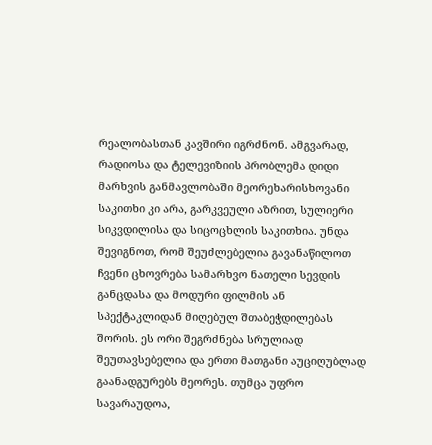რეალობასთან კავშირი იგრძნონ. ამგვარად, რადიოსა და ტელევიზიის პრობლემა დიდი მარხვის განმავლობაში მეორეხარისხოვანი საკითხი კი არა, გარკვეული აზრით, სულიერი სიკვდილისა და სიცოცხლის საკითხია. უნდა შევიგნოთ, რომ შეუძლებელია გავანაწილოთ ჩვენი ცხოვრება სამარხვო ნათელი სევდის განცდასა და მოდური ფილმის ან სპექტაკლიდან მიღებულ შთაბეჭდილებას შორის. ეს ორი შეგრძნება სრულიად შეუთავსებელია და ერთი მათგანი აუციღუბლად გაანადგურებს მეორეს. თუმცა უფრო სავარაუდოა,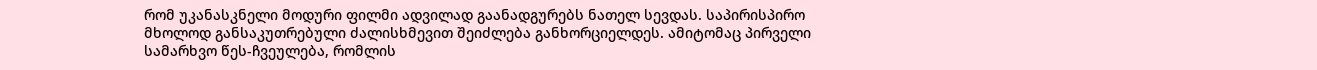რომ უკანასკნელი მოდური ფილმი ადვილად გაანადგურებს ნათელ სევდას. საპირისპირო მხოლოდ განსაკუთრებული ძალისხმევით შეიძლება განხორციელდეს. ამიტომაც პირველი სამარხვო წეს-ჩვეულება, რომლის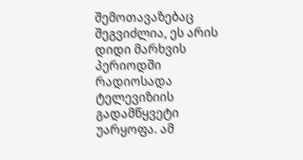შემოთავაზებაც შეგვიძლია, ეს არის დიდი მარხვის პერიოდში რადიოსადა ტელევიზიის გადამწყვეტი უარყოფა. ამ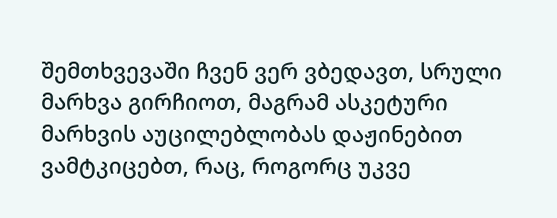შემთხვევაში ჩვენ ვერ ვბედავთ, სრული მარხვა გირჩიოთ, მაგრამ ასკეტური მარხვის აუცილებლობას დაჟინებით ვამტკიცებთ, რაც, როგორც უკვე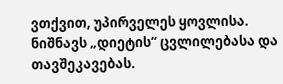ვთქვით, უპირველეს ყოვლისა. ნიშნავს „დიეტის“ ცვლილებასა და თავშეკავებას.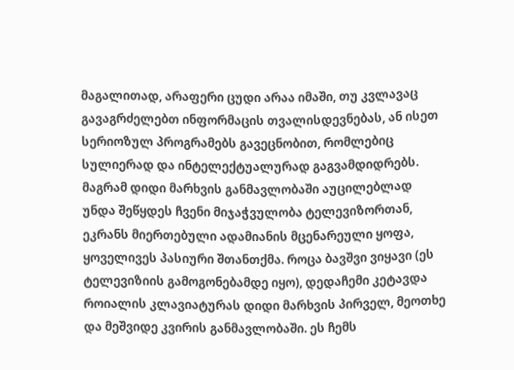მაგალითად, არაფერი ცუდი არაა იმაში, თუ კვლავაც გავაგრძელებთ ინფორმაცის თვალისდევნებას, ან ისეთ სერიოზულ პროგრამებს გავეცნობით, რომლებიც სულიერად და ინტელექტუალურად გაგვამდიდრებს. მაგრამ დიდი მარხვის განმავლობაში აუცილებლად უნდა შეწყდეს ჩვენი მიჯაჭვულობა ტელევიზორთან, ეკრანს მიერთებული ადამიანის მცენარეული ყოფა, ყოველივეს პასიური შთანთქმა. როცა ბავშვი ვიყავი (ეს ტელევიზიის გამოგონებამდე იყო), დედაჩემი კეტავდა როიალის კლავიატურას დიდი მარხვის პირველ, მეოთხე და მეშვიდე კვირის განმავლობაში. ეს ჩემს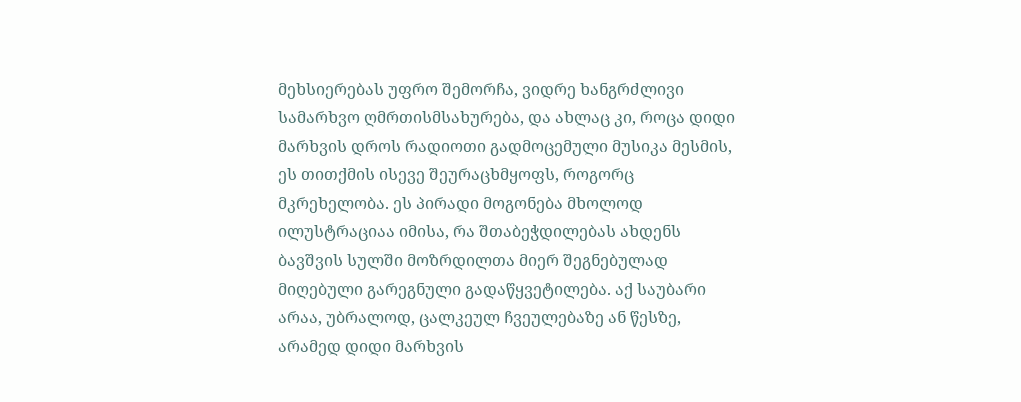მეხსიერებას უფრო შემორჩა, ვიდრე ხანგრძლივი სამარხვო ღმრთისმსახურება, და ახლაც კი, როცა დიდი მარხვის დროს რადიოთი გადმოცემული მუსიკა მესმის, ეს თითქმის ისევე შეურაცხმყოფს, როგორც მკრეხელობა. ეს პირადი მოგონება მხოლოდ ილუსტრაციაა იმისა, რა შთაბეჭდილებას ახდენს ბავშვის სულში მოზრდილთა მიერ შეგნებულად მიღებული გარეგნული გადაწყვეტილება. აქ საუბარი არაა, უბრალოდ, ცალკეულ ჩვეულებაზე ან წესზე, არამედ დიდი მარხვის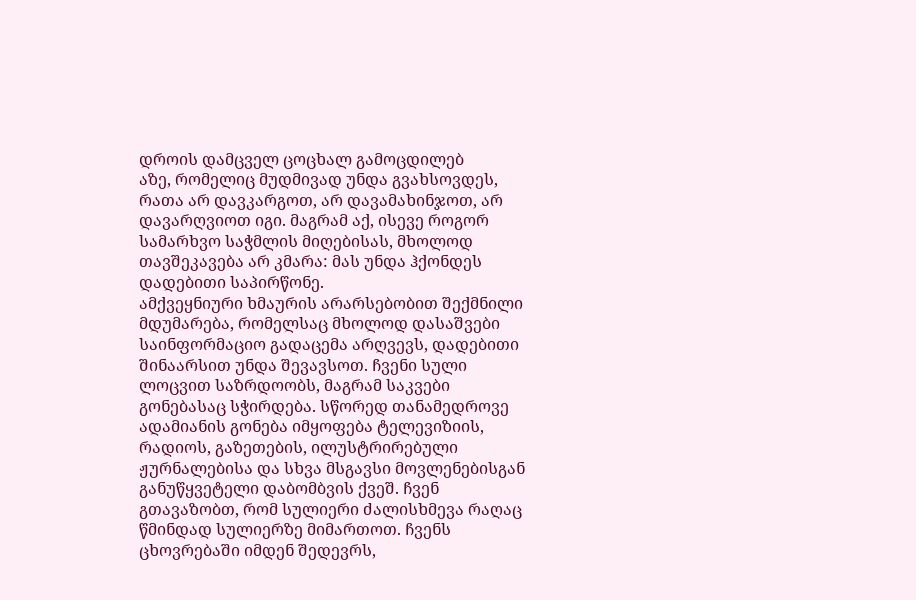დროის დამცველ ცოცხალ გამოცდილებ
აზე, რომელიც მუდმივად უნდა გვახსოვდეს, რათა არ დავკარგოთ, არ დავამახინჯოთ, არ დავარღვიოთ იგი. მაგრამ აქ, ისევე როგორ სამარხვო საჭმლის მიღებისას, მხოლოდ თავშეკავება არ კმარა: მას უნდა ჰქონდეს დადებითი საპირწონე.
ამქვეყნიური ხმაურის არარსებობით შექმნილი მდუმარება, რომელსაც მხოლოდ დასაშვები საინფორმაციო გადაცემა არღვევს, დადებითი შინაარსით უნდა შევავსოთ. ჩვენი სული ლოცვით საზრდოობს, მაგრამ საკვები გონებასაც სჭირდება. სწორედ თანამედროვე ადამიანის გონება იმყოფება ტელევიზიის, რადიოს, გაზეთების, ილუსტრირებული ჟურნალებისა და სხვა მსგავსი მოვლენებისგან განუწყვეტელი დაბომბვის ქვეშ. ჩვენ გთავაზობთ, რომ სულიერი ძალისხმევა რაღაც წმინდად სულიერზე მიმართოთ. ჩვენს ცხოვრებაში იმდენ შედევრს,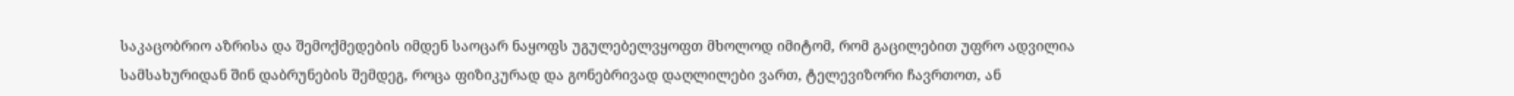საკაცობრიო აზრისა და შემოქმედების იმდენ საოცარ ნაყოფს უგულებელვყოფთ მხოლოდ იმიტომ, რომ გაცილებით უფრო ადვილია სამსახურიდან შინ დაბრუნების შემდეგ, როცა ფიზიკურად და გონებრივად დაღლილები ვართ, ტელევიზორი ჩავრთოთ, ან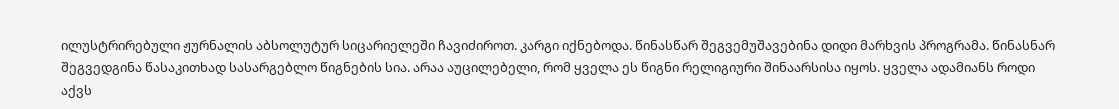ილუსტრირებული ჟურნალის აბსოლუტურ სიცარიელეში ჩავიძიროთ. კარგი იქნებოდა. წინასწარ შეგვემუშავებინა დიდი მარხვის პროგრამა. წინასნარ შეგვედგინა წასაკითხად სასარგებლო წიგნების სია. არაა აუცილებელი, რომ ყველა ეს წიგნი რელიგიური შინაარსისა იყოს. ყველა ადამიანს როდი აქვს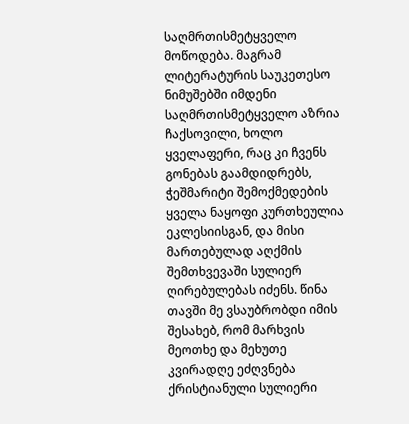საღმრთისმეტყველო მოწოდება. მაგრამ ლიტერატურის საუკეთესო ნიმუშებში იმდენი საღმრთისმეტყველო აზრია ჩაქსოვილი, ხოლო ყველაფერი, რაც კი ჩვენს გონებას გაამდიდრებს, ჭეშმარიტი შემოქმედების ყველა ნაყოფი კურთხეულია ეკლესიისგან, და მისი მართებულად აღქმის შემთხვევაში სულიერ ღირებულებას იძენს. წინა თავში მე ვსაუბრობდი იმის შესახებ, რომ მარხვის მეოთხე და მეხუთე კვირადღე ეძღვნება ქრისტიანული სულიერი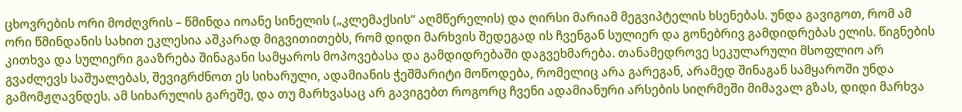ცხოვრების ორი მოძღვრის – წმინდა იოანე სინელის („კლემაქსის“ აღმწერელის) და ღირსი მარიამ მეგვიპტელის ხსენებას. უნდა გავიგოთ, რომ ამ ორი წმინდანის სახით ეკლესია აშკარად მიგვითითებს, რომ დიდი მარხვის შედეგად ის ჩვენგან სულიერ და გონებრივ გამდიდრებას ელის. წიგნების კითხვა და სულიერი გააზრება შინაგანი სამყაროს მოპოვებასა და გამდიდრებაში დაგვეხმარება. თანამედროვე სეკულარული მსოფლიო არ გვაძლევს საშუალებას, შევიგრძნოთ ეს სიხარული, ადამიანის ჭეშმარიტი მოწოდება, რომელიც არა გარეგან, არამედ შინაგან სამყაროში უნდა გამომჟღავნდეს. ამ სიხარულის გარეშე, და თუ მარხვასაც არ გავიგებთ როგორც ჩვენი ადამიანური არსების სიღრმეში მიმავალ გზას, დიდი მარხვა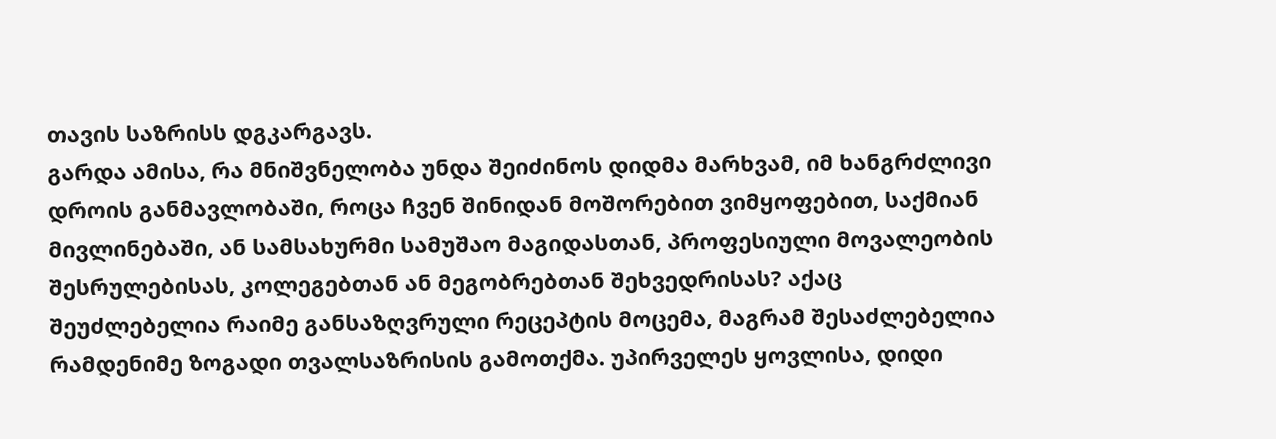თავის საზრისს დგკარგავს.
გარდა ამისა, რა მნიშვნელობა უნდა შეიძინოს დიდმა მარხვამ, იმ ხანგრძლივი დროის განმავლობაში, როცა ჩვენ შინიდან მოშორებით ვიმყოფებით, საქმიან მივლინებაში, ან სამსახურმი სამუშაო მაგიდასთან, პროფესიული მოვალეობის შესრულებისას, კოლეგებთან ან მეგობრებთან შეხვედრისას? აქაც შეუძლებელია რაიმე განსაზღვრული რეცეპტის მოცემა, მაგრამ შესაძლებელია რამდენიმე ზოგადი თვალსაზრისის გამოთქმა. უპირველეს ყოვლისა, დიდი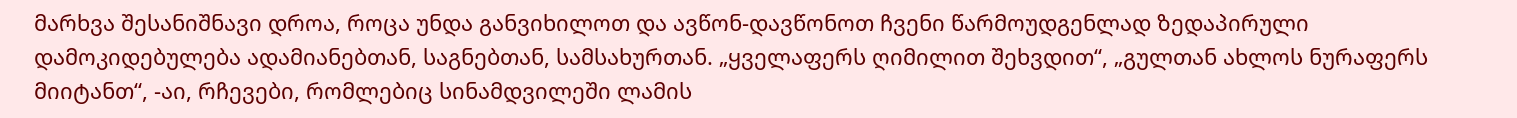მარხვა შესანიშნავი დროა, როცა უნდა განვიხილოთ და ავწონ-დავწონოთ ჩვენი წარმოუდგენლად ზედაპირული დამოკიდებულება ადამიანებთან, საგნებთან, სამსახურთან. „ყველაფერს ღიმილით შეხვდით“, „გულთან ახლოს ნურაფერს მიიტანთ“, -აი, რჩევები, რომლებიც სინამდვილეში ლამის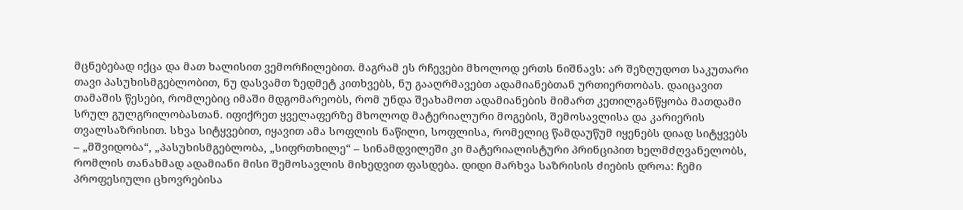მცნებებად იქცა და მათ ხალისით ვემორჩილებით. მაგრამ ეს რჩევები მხოლოდ ერთს ნიშნავს: არ შეზღუდოთ საკუთარი თავი პასუხისმგებლობით, ნუ დასვამთ ზედმეტ კითხვებს, ნუ გააღრმავებთ ადამიანებთან ურთიერთობას. დაიცავით თამაშის წესები, რომლებიც იმაში მდგომარეობს, რომ უნდა შეახამოთ ადამიანების მიმართ კეთილგანწყობა მათდამი სრულ გულგრილობასთან. იფიქრეთ ყველაფერზე მხოლოდ მატერიალური მოგების, შემოსავლისა და კარიერის თვალსაზრისით. სხვა სიტყვებით, იყავით ამა სოფლის ნაწილი, სოფლისა, რომელიც წამდაუწუმ იყენებს დიად სიტყვებს – „მშვიდობა“, „პასუხისმგებლობა, „სიფრთხილე“ – სინამდვილეში კი მატერიალისტური პრინციპით ხელმძღვანელობს, რომლის თანახმად ადამიანი მისი შემოსავლის მიხედვით ფასდება. დიდი მარხვა საზრისის ძიების დროა: ჩემი პროფესიული ცხოვრებისა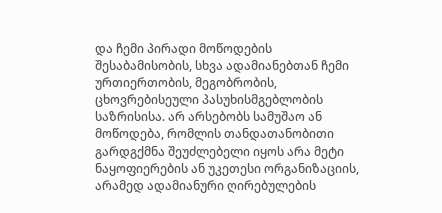და ჩემი პირადი მოწოდების შესაბამისობის, სხვა ადამიანებთან ჩემი ურთიერთობის, მეგობრობის, ცხოვრებისეული პასუხისმგებლობის საზრისისა. არ არსებობს სამუშაო ან მოწოდება, რომლის თანდათანობითი გარდგქმნა შეუძლებელი იყოს არა მეტი ნაყოფიერების ან უკეთესი ორგანიზაციის, არამედ ადამიანური ღირებულების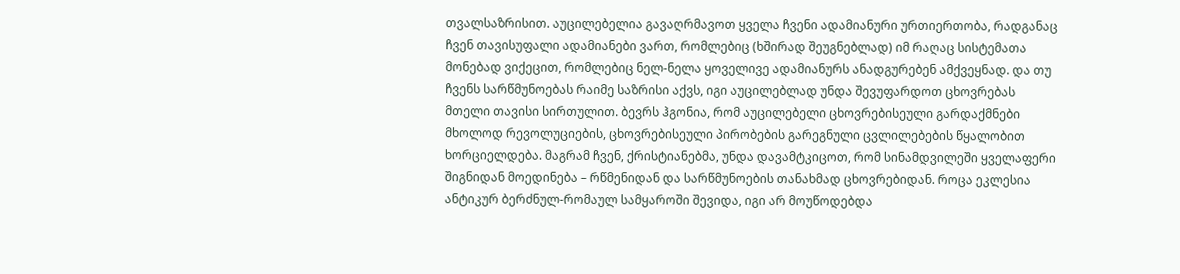თვალსაზრისით. აუცილებელია გავაღრმავოთ ყველა ჩვენი ადამიანური ურთიერთობა, რადგანაც ჩვენ თავისუფალი ადამიანები ვართ, რომლებიც (ხშირად შეუგნებლად) იმ რაღაც სისტემათა მონებად ვიქეცით, რომლებიც ნელ-ნელა ყოველივე ადამიანურს ანადგურებენ ამქვეყნად. და თუ ჩვენს სარწმუნოებას რაიმე საზრისი აქვს, იგი აუცილებლად უნდა შევუფარდოთ ცხოვრებას მთელი თავისი სირთულით. ბევრს ჰგონია, რომ აუცილებელი ცხოვრებისეული გარდაქმნები მხოლოდ რევოლუციების, ცხოვრებისეული პირობების გარეგნული ცვლილებების წყალობით ხორციელდება. მაგრამ ჩვენ, ქრისტიანებმა, უნდა დავამტკიცოთ, რომ სინამდვილეში ყველაფერი შიგნიდან მოედინება – რწმენიდან და სარწმუნოების თანახმად ცხოვრებიდან. როცა ეკლესია ანტიკურ ბერძნულ-რომაულ სამყაროში შევიდა, იგი არ მოუწოდებდა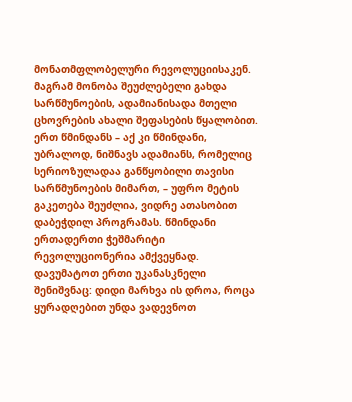მონათმფლობელური რევოლუციისაკენ. მაგრამ მონობა შეუძლებელი გახდა სარწმუნოების, ადამიანისადა მთელი ცხოვრების ახალი შეფასების წყალობით. ერთ წმინდანს – აქ კი წმინდანი, უბრალოდ, ნიშნავს ადამიანს, რომელიც სერიოზულადაა განწყობილი თავისი სარწმუნოების მიმართ, – უფრო მეტის გაკეთება შეუძლია, ვიდრე ათასობით დაბეჭდილ პროგრამას. წმინდანი ერთადერთი ჭეშმარიტი რევოლუციონერია ამქვეყნად.
დავუმატოთ ერთი უკანასკნელი შენიშვნაც: დიდი მარხვა ის დროა, როცა ყურადღებით უნდა ვადევნოთ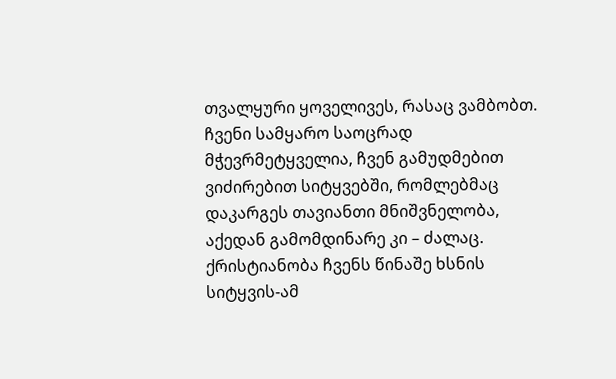თვალყური ყოველივეს, რასაც ვამბობთ. ჩვენი სამყარო საოცრად მჭევრმეტყველია, ჩვენ გამუდმებით ვიძირებით სიტყვებში, რომლებმაც დაკარგეს თავიანთი მნიშვნელობა, აქედან გამომდინარე კი – ძალაც. ქრისტიანობა ჩვენს წინაშე ხსნის სიტყვის-ამ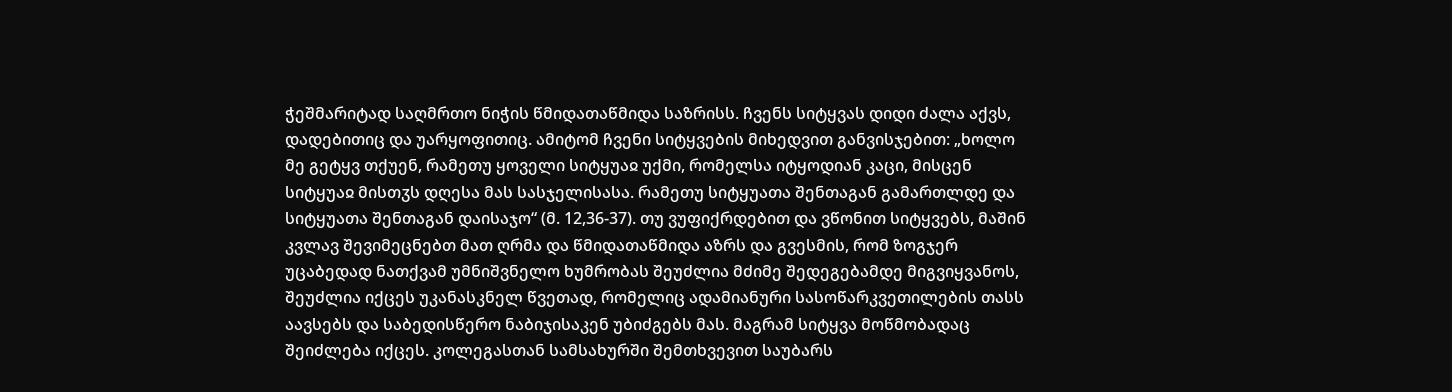ჭეშმარიტად საღმრთო ნიჭის წმიდათაწმიდა საზრისს. ჩვენს სიტყვას დიდი ძალა აქვს, დადებითიც და უარყოფითიც. ამიტომ ჩვენი სიტყვების მიხედვით განვისჯებით: „ხოლო მე გეტყვ თქუენ, რამეთუ ყოველი სიტყუაჲ უქმი, რომელსა იტყოდიან კაცი, მისცენ სიტყუაჲ მისთჳს დღესა მას სასჯელისასა. რამეთუ სიტყუათა შენთაგან გამართლდე და სიტყუათა შენთაგან დაისაჯო“ (მ. 12,36-37). თუ ვუფიქრდებით და ვწონით სიტყვებს, მაშინ კვლავ შევიმეცნებთ მათ ღრმა და წმიდათაწმიდა აზრს და გვესმის, რომ ზოგჯერ უცაბედად ნათქვამ უმნიშვნელო ხუმრობას შეუძლია მძიმე შედეგებამდე მიგვიყვანოს, შეუძლია იქცეს უკანასკნელ წვეთად, რომელიც ადამიანური სასოწარკვეთილების თასს აავსებს და საბედისწერო ნაბიჯისაკენ უბიძგებს მას. მაგრამ სიტყვა მოწმობადაც შეიძლება იქცეს. კოლეგასთან სამსახურში შემთხვევით საუბარს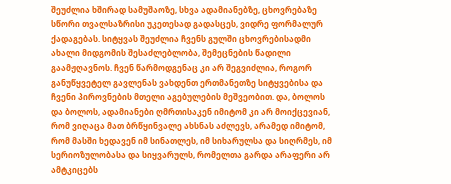შეუძლია ხშირად სამუშაოზე, სხვა ადამიანებზე, ცხოვრებაზე სწორი თვალსაზრისი უკეთესად გადასცეს, ვიდრე ფორმალურ ქადაგებას. სიტყვას შეუძლია ჩვენს გულში ცხოვრებისადმი ახალი მიდგომის შესაძლებლობა, შემეცნების წადილი გაამჟღავნოს. ჩვენ წარმოდგენაც კი არ შეგვიძლია, როგორ განუწყვეტელ გავლენას ვახდენთ ერთმანეთზე სიტყვებისა და ჩვენი პიროვნების მთელი აგებულების მეშვეობით. და, ბოლოს და ბოლოს, ადამიანები ღმრთისაკენ იმიტომ კი არ მოიქცევიან, რომ ვიღაცა მათ ბრწყინვალე ახსნას აძლევს, არამედ იმიტომ, რომ მასში ხედავენ იმ სინათლეს, იმ სიხარულსა და სიღრმეს, იმ სერიოზულობასა და სიყვარულს, რომელთა გარდა არაფერი არ ამტკიცებს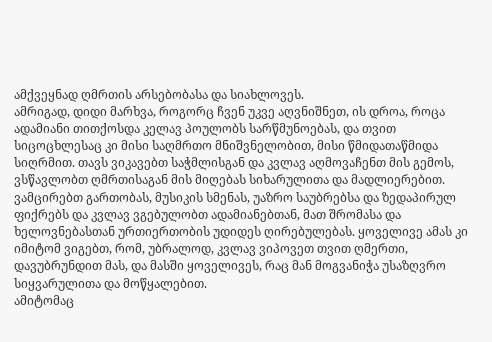ამქვეყნად ღმრთის არსებობასა და სიახლოვეს.
ამრიგად, დიდი მარხვა, როგორც ჩვენ უკვე აღვნიშნეთ, ის დროა, როცა ადამიანი თითქოსდა კელავ პოულობს სარწმუნოებას, და თვით სიცოცხლესაც კი მისი საღმრთო მნიშვნელობით, მისი წმიდათაწმიდა სიღრმით. თავს ვიკავებთ საჭმლისგან და კვლავ აღმოვაჩენთ მის გემოს, ვსწავლობთ ღმრთისაგან მის მიღებას სიხარულითა და მადლიერებით. ვამცირებთ გართობას, მუსიკის სმენას, უაზრო საუბრებსა და ზედაპირულ ფიქრებს და კვლავ ვგებულობთ ადამიანებთან, მათ შრომასა და ხელოვნებასთან ურთიერთობის უდიდეს ღირებულებას. ყოველივე ამას კი იმიტომ ვიგებთ, რომ, უბრალოდ, კვლავ ვიპოვეთ თვით ღმერთი, დავუბრუნდით მას, და მასში ყოველივეს, რაც მან მოგვანიჭა უსაზღვრო სიყვარულითა და მოწყალებით.
ამიტომაც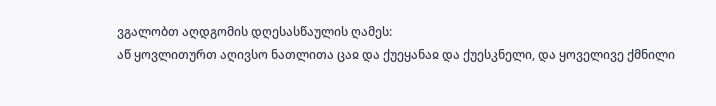ვგალობთ აღდგომის დღესასწაულის ღამეს:
აწ ყოვლითურთ აღივსო ნათლითა ცაჲ და ქუეყანაჲ და ქუესკნელი, და ყოველივე ქმნილი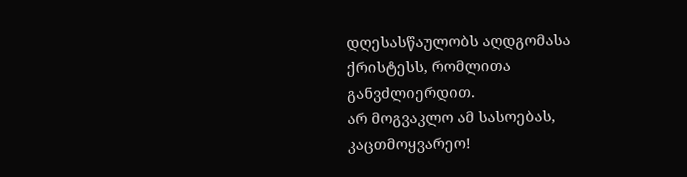დღესასწაულობს აღდგომასა ქრისტესს, რომლითა განვძლიერდით.
არ მოგვაკლო ამ სასოებას, კაცთმოყვარეო!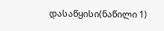დასაწყისი(ნაწილი 1)